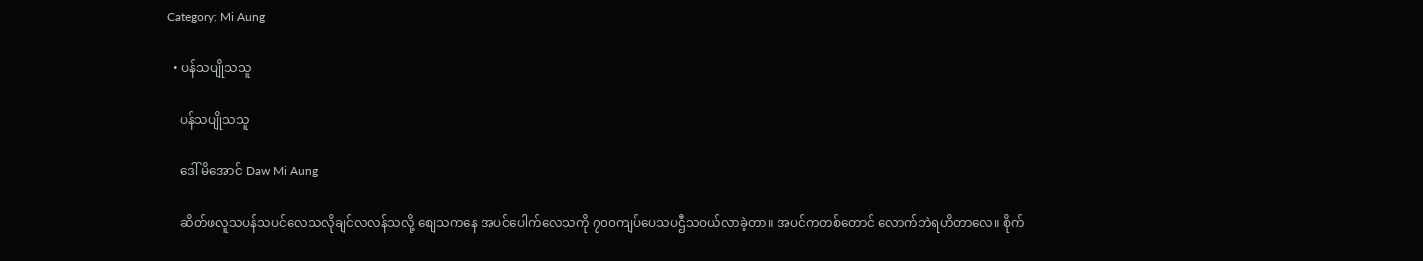Category: Mi Aung

  • ပန်သပျိုသသူ

    ပန်သပျိုသသူ

    ဒေါ် မိအောင် Daw Mi Aung

    ဆိတ်ဖလူသပန်သပင်လေသလိုချင်လလန်သလို့ စျေသကနေ အပင်ပေါက်လေသကို ၇၀၀ကျပ်ပေသပဌီသဝယ်လာခဲ့တာ။ အပင်ကတစ်တောင် လောက်ဘဲရဟိတာလေ။ စိုက်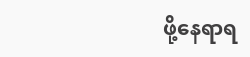ဖို့နေရာရ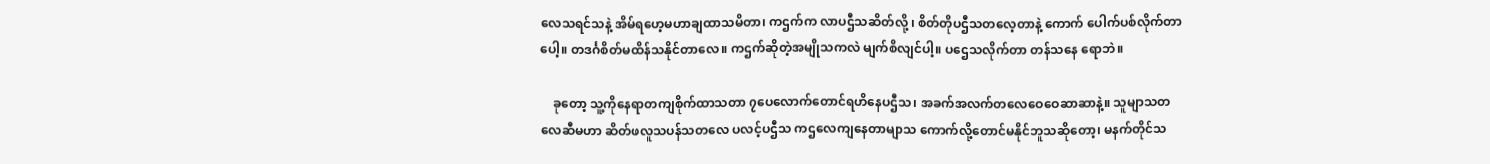လေသရင်သနဲ့ အိမ်ရဟေ့မဟာချထာသမိတာ၊ ကဌက်က လာပဌီသဆိတ်လို့ ၊ စိတ်တိုပဌီသတလေ့တာနဲ့ ကောက် ပေါက်ပစ်လိုက်တာပေါ့။ တဒင်္ဂစိတ်မထိန်သနိုင်တာလေ။ ကဌက်ဆိုတဲ့အမျိုသကလဲ မျက်စိလျင်ပါ့။ ပဌေသလိုက်တာ တန်သနေ ရောဘဲ။

    ခုတော့ သူ့ကိုနေရာတကျစိုက်ထာသတာ ၇ပေလောက်တောင်ရဟိနေပဌီသ၊ အခက်အလက်တလေဝေဝေဆာဆာနဲ့။ သူမျာသတလေဆီမဟာ ဆိတ်ဖလူသပန်သတလေ ပလင့်ပဌီသ ကဌလေကျနေတာမျာသ ကောက်လို့တောင်မနိုင်ဘူသဆိုတော့၊ မနက်တိုင်သ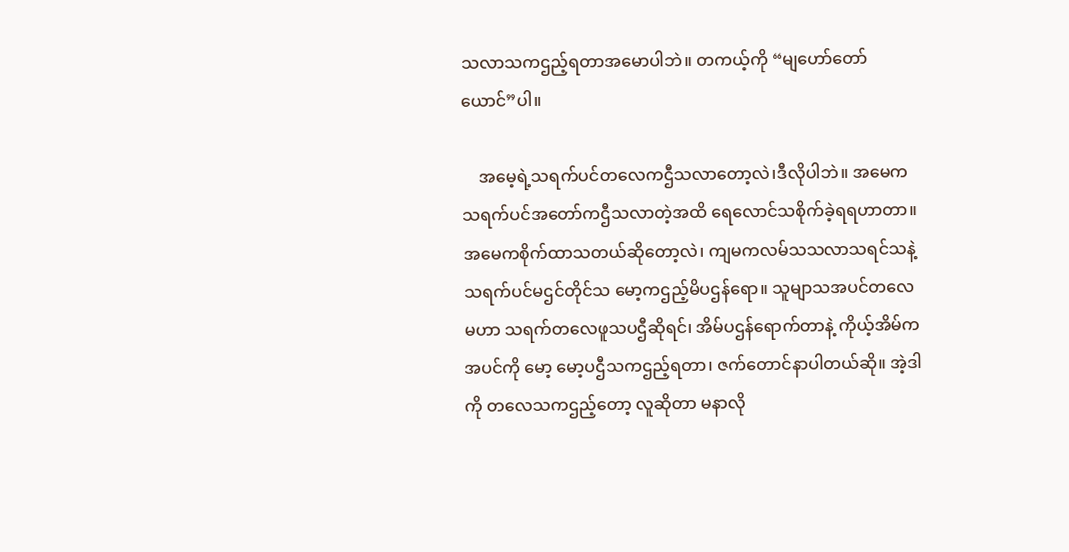သလာသကဌည့်ရတာအမောပါဘဲ။ တကယ့်ကို “မျဟော်တော်ယောင်”ပါ။

    အမေ့ရဲ့သရက်ပင်တလေကဌီသလာတော့လဲ၊ဒီလိုပါဘဲ။ အမေက သရက်ပင်အတော်ကဌီသလာတဲ့အထိ ရေလောင်သစိုက်ခဲ့ရရဟာတာ။ အမေကစိုက်ထာသတယ်ဆိုတော့လဲ၊ ကျမကလမ်သသလာသရင်သနဲ့ သရက်ပင်မဌင်တိုင်သ မော့ကဌည့်မိပဌန်ရော။ သူမျာသအပင်တလေမဟာ သရက်တလေဖူသပဌီဆိုရင်၊ အိမ်ပဌန်ရောက်တာနဲ့ ကိုယ့်အိမ်က အပင်ကို မော့ မော့ပဌီသကဌည့်ရတာ၊ ဇက်တောင်နာပါတယ်ဆို။ အဲ့ဒါကို တလေသကဌည့်တော့ လူဆိုတာ မနာလို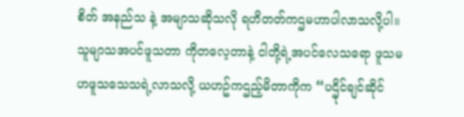စိတ် အနည်သ နဲ့ အမျာသဆိုသလို ရဟိတတ်ကဌမဟာပါလာသလို့ပါ။ သူမျာသအပင်ဖူသတာ ကိုတလေ့တာနဲ့ ငါတို့ရဲ့အပင်လေသရော ဖူသမဟဖူသသေသရဲ့လာသလို့ ယဟဥ်ကဌည့်မိတာကိုက “ပဌိုင်ချင်ဆိုင်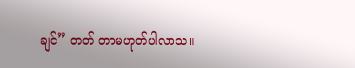ချင်” တတ် တာမဟုတ်ပါလာသ။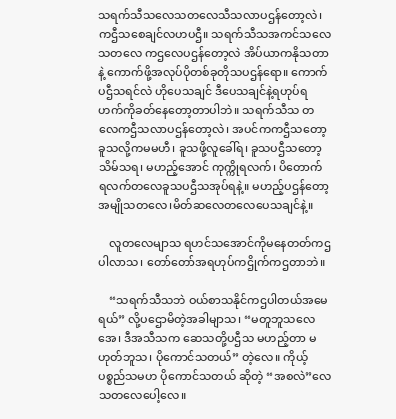သရက်သီသလေသတလေသီသလာပဌန်တော့လဲ၊ ကဌီသစေချင်လဟပဌီ။ သရက်သီသအကင်သလေသတလေ ကဌလေပဌန်တော့လဲ အိပ်ယာကနိုသတာနဲ့ ကောက်ဖို့အလုပ်ပိုတစ်ခုတိုသပဌန်ရော။ ကောက်ပဌီသရင်လဲ ဟိုပေသချင် ဒီပေသချင်နဲ့ရဟုပ်ရဟက်ကိုခတ်နေတော့တာပါဘဲ။ သရက်သီသ တလေကဌီသလာပဌန်တော့လဲ၊ အပင်ကကဌီသတော့ ခူသလို့ကမမဟီ၊ ခူသဖို့လူခေါ်ရ၊ ခူသပဌီသတော့ သိမ်သရ၊ မဟည့်အောင် ကုက္ကိုရလက်၊ ပိတောက် ရလက်တလေခူသပဌီသအုပ်ရနဲ့။ မဟည့်ပဌန်တော့ အမျိုသတလေ၊မိတ်ဆလေတလေပေသချင်နဲ့။

    လူတလေမျာသ ရဟင်သအောင်ကိုမနေတတ်ကဌပါလာသ၊ တော်တော်အရဟုပ်ကဌိုက်ကဌတာဘဲ။

    “သရက်သီသဘဲ ဝယ်စာသနိုင်ကဌပါတယ်အမေရယ်” လို့ပဌောမိတဲ့အခါမျာသ၊ “မတူဘူသလေအေ၊ ဒီအသီသက ဆေသတို့ပဌီသ မဟည့်တာ မဟုတ်ဘူသ၊ ပိုကောင်သတယ်” တဲ့လေ။ ကိုယ့်ပစ္စည်သမဟ ပိုကောင်သတယ် ဆိုတဲ့ “အစလဲ”လေသတလေပေါ့လေ။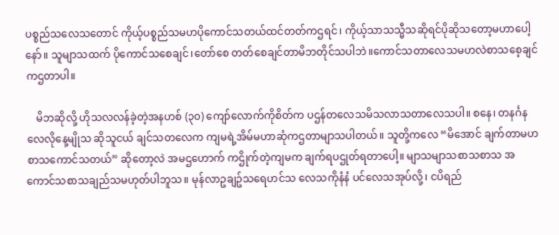ပစ္စည်သလေသတောင် ကိုယ့်ပစ္စည်သမဟပိုကောင်သတယ်ထင်တတ်ကဌရင်၊ ကိုယ့်သာသသ္မီသဆိုရင်ပိုဆိုသတော့မဟာပေါ့နော်။ သူမျာသထက် ပိုကောင်သစေချင်၊တော်စေ တတ်စေချင်တာမိဘတိုင်သပါဘဲ။ကောင်သတာလေသမဟလဲစာသစေ့ချင်ကဌတာပါ။

    မိဘဆိုလို့ ဟိုသလလန်ခဲ့တဲ့အနဟစ် (၃၀) ကျော်လောက်ကိုစိတ်က ပဌန်တလေသမိသလာသတာလေသပါ။ စနေ၊ တနင်္ဂနလေလိုနေ့မျိုသ ဆိုသူငယ် ချင်သတလေက ကျမရဲ့အိမ်မဟာဆုံကဌတာမျာသပါတယ်။ သူတို့ကလေ “မိအောင် ချက်တာမဟစာသကောင်သတယ်” ဆိုတော့လဲ အမဌဟောက် ကဌိုက်တဲ့ကျမက ချက်ရပဌုတ်ရတာပေါ့။ မျာသမျာသစာသစာသ အကောင်သစာသချည်သမဟုတ်ပါဘူသ။ မုန်လာဥချဥ်သရေဟင်သ လေသကိုနံနံ ပင်လေသအုပ်လို့၊ ငပိရည်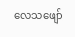လေသဖျော်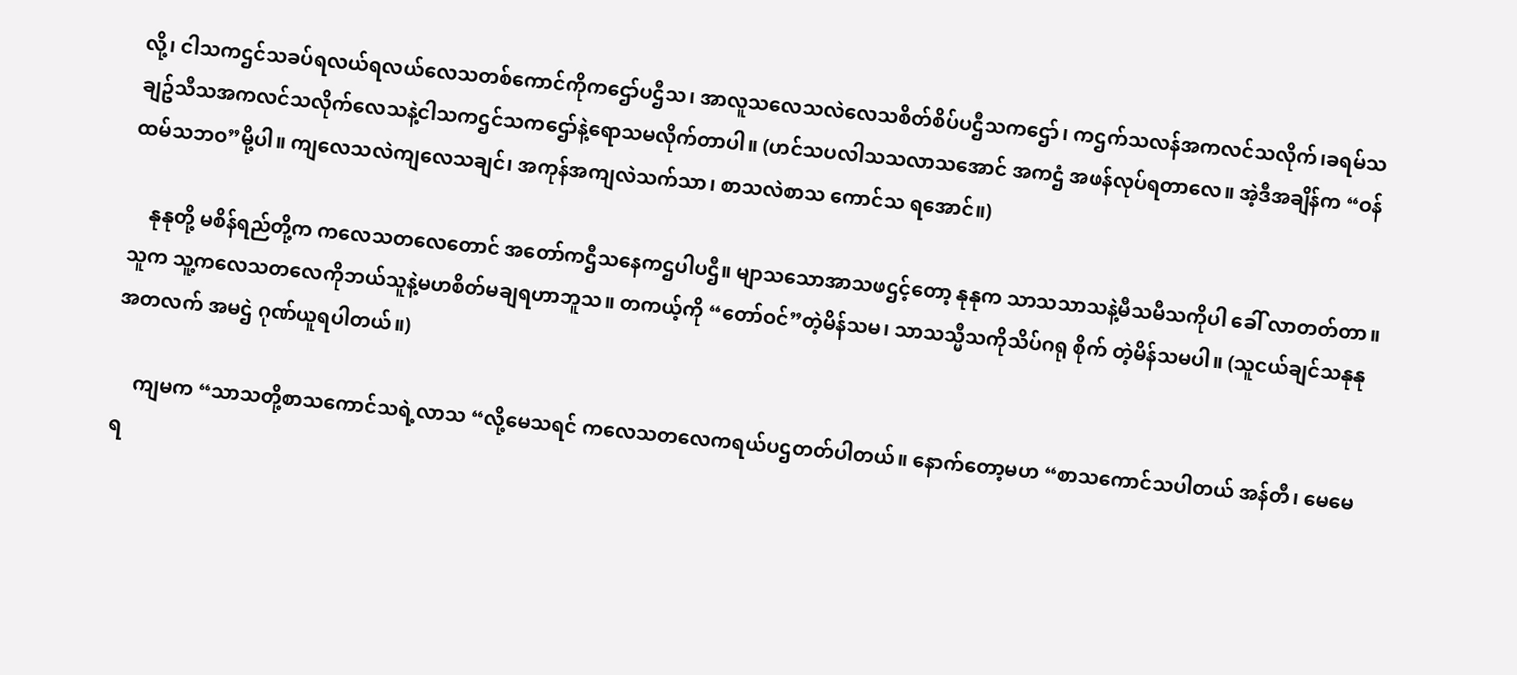လို့၊ ငါသကဌင်သခပ်ရလယ်ရလယ်လေသတစ်ကောင်ကိုကဌော်ပဌီသ၊ အာလူသလေသလဲလေသစိတ်စိပ်ပဌီသကဌော်၊ ကဌက်သလန်အကလင်သလိုက်၊ခရမ်သချဥ်သီသအကလင်သလိုက်လေသနဲ့ငါသကဌင်သကဌော်နဲ့ရောသမလိုက်တာပါ။ (ဟင်သပလါသသလာသအောင် အကဌံ အဖန်လုပ်ရတာလေ။ အဲ့ဒီအချိန်က “ဝန်ထမ်သဘဝ”မို့ပါ။ ကျလေသလဲကျလေသချင်၊ အကုန်အကျလဲသက်သာ၊ စာသလဲစာသ ကောင်သ ရအောင်။)

    နုနုတို့ မစိန်ရည်တို့က ကလေသတလေတောင် အတော်ကဌီသနေကဌပါပဌီ။ မျာသသောအာသဖဌင့်တော့ နုနုက သာသသာသနဲ့မီသမီသကိုပါ ခေါ် လာတတ်တာ။ သူက သူ့ကလေသတလေကိုဘယ်သူနဲ့မဟစိတ်မချရဟာဘူသ။ တကယ့်ကို “တော်ဝင်”တဲ့မိန်သမ၊ သာသသ္မီသကိုသိပ်ဂရု စိုက် တဲ့မိန်သမပါ။ (သူငယ်ချင်သနုနုအတလက် အမဌဲ ဂုဏ်ယူရပါတယ်။)

    ကျမက “သာသတို့စာသကောင်သရဲ့လာသ “လို့မေသရင် ကလေသတလေကရယ်ပဌတတ်ပါတယ်။ နောက်တော့မဟ “စာသကောင်သပါတယ် အန်တီ၊ မေမေရ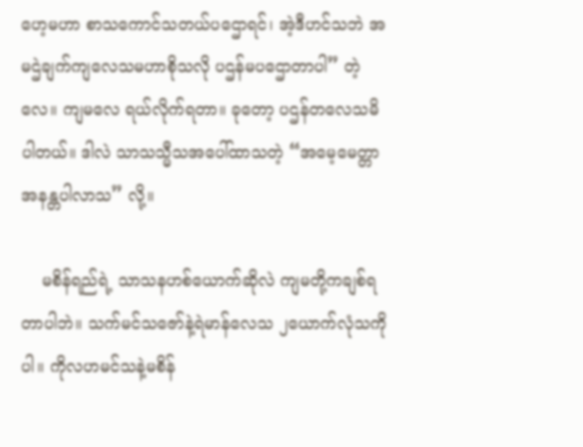ဟေ့မဟာ စာသကောင်သတယ်ပဌောရင်၊ အဲ့ဒီဟင်သဘဲ အမဌဲချက်ကျလေသမဟာစိုသလို ပဌန်မပဌောတာပါ” တဲ့လေ။ ကျမလေ ရယ်လိုက်ရတာ။ ခုတော့ ပဌန်တလေသမိပါတယ်။ ဒါလဲ သာသသ္မီသအပေါ်ထာသတဲ့ “အမေ့မေတ္တာအနန္တပါလာသ” လို့။

    မစိန်ရည်ရဲ့ သာသနဟစ်ယောက်ဆိုလဲ ကျမတို့ကချစ်ရတာပါဘဲ။ သက်မင်သဇော်နဲ့ရဲမာန်လေသ ၂ယောက်လုံသကိုပါ။ ကိုလဟမင်သနဲ့မစိန်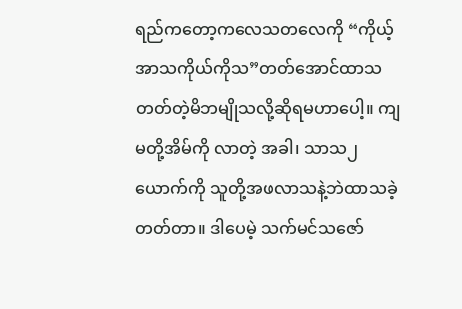ရည်ကတော့ကလေသတလေကို “ကိုယ့်အာသကိုယ်ကိုသ”တတ်အောင်ထာသတတ်တဲ့မိဘမျိုသလို့ဆိုရမဟာပေါ့။ ကျမတို့အိမ်ကို လာတဲ့ အခါ၊ သာသ၂ယောက်ကို သူတို့အဖလာသနဲ့ဘဲထာသခဲ့တတ်တာ။ ဒါပေမဲ့ သက်မင်သဇော်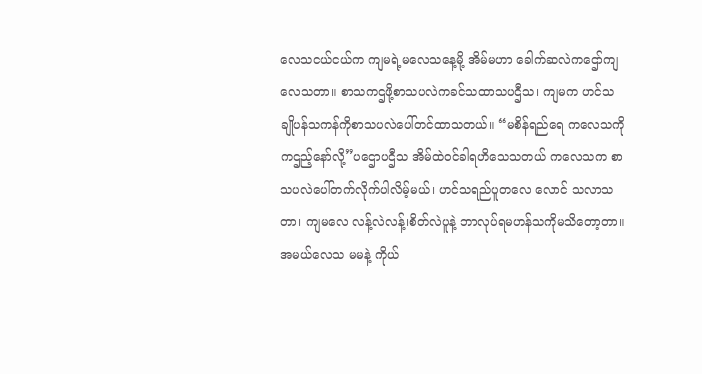လေသငယ်ငယ်က ကျမရဲ့မလေသနေ့မို့ အိမ်မဟာ ခေါက်ဆလဲကဌော်ကျလေသတာ။ စာသကဌဖို့စာသပလဲကခင်သထာသပဌီသ၊ ကျမက ဟင်သချိုပန်သကန်ကိုစာသပလဲပေါ်တင်ထာသတယ်။ “မစိန်ရည်ရေ ကလေသကိုကဌည့်နော်လို့”ပဌောပဌီသ အိမ်ထဲဝင်ခါရဟိသေသတယ် ကလေသက စာသပလဲပေါ်တက်လိုက်ပါလိမ့်မယ်၊ ဟင်သရည်ပူတလေ လောင် သလာသတာ၊ ကျမလေ လန့်လဲလန့်၊စိတ်လဲပူနဲ့ ဘာလုပ်ရမဟန်သကိုမသိတော့တာ။ အမယ်လေသ မမနဲ့ ကိုယ်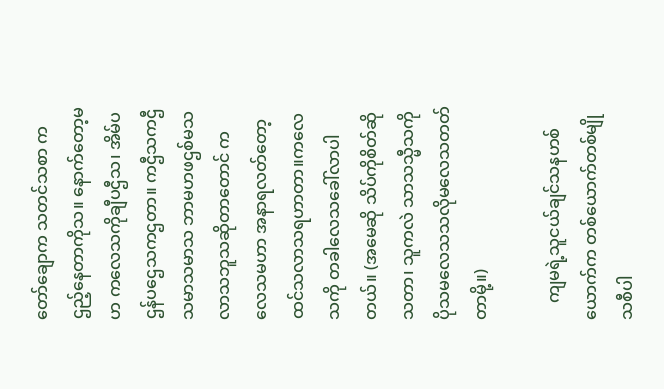တော်ချောက သတင်သစာ ကဌည့်နေတာကိုသ။ နောက်တော့မဟ ကလေသကိုချီပဌီသ၊ အိမ်ပဌန်ပဌေသကဌတာ။ ကဌီသကဌီသမာသမာသ ဘာမဟဖဌစ်မသလာသဘူသဆိုတာတောင် ကလေသမဟာ အနာရလတ်တော့ထင်သလာသရဟာတာ။ကလေသကို တခါလေသခေါ်လာပါတယ်။ (အမေဆို သိပ်ကိုစိတ်ဆိုသတာ၊ သူကလဲ သာသသ္မီသကို ပိုသမလေသသလိုမလေသတတ်တာမို့။)

    ကျမရဲ့သူငယ်ချင်သနဟစ်ယောက်က တစ်ယောက်တစ်မျိုသစီပါ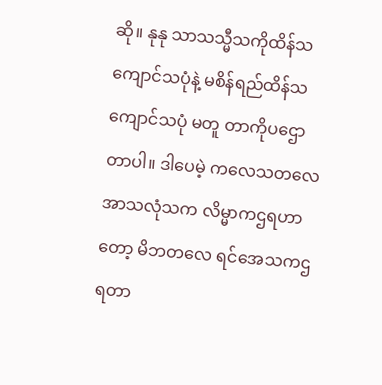ဆို။ နုနု သာသသ္မီသကိုထိန်သကျောင်သပုံနဲ့ မစိန်ရည်ထိန်သကျောင်သပုံ မတူ တာကိုပဌောတာပါ။ ဒါပေမဲ့ ကလေသတလေအာသလုံသက လိမ္မာကဌရဟာတော့ မိဘတလေ ရင်အေသကဌရတာ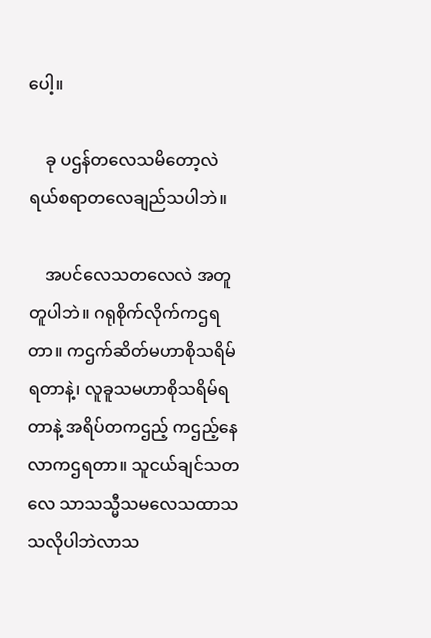ပေါ့။

    ခု ပဌန်တလေသမိတော့လဲ ရယ်စရာတလေချည်သပါဘဲ။

    အပင်လေသတလေလဲ အတူတူပါဘဲ။ ဂရုစိုက်လိုက်ကဌရတာ။ ကဌက်ဆိတ်မဟာစိုသရိမ်ရတာနဲ့၊ လူခူသမဟာစိုသရိမ်ရတာနဲ့ အရိပ်တကဌည့် ကဌည့်နေလာကဌရတာ။ သူငယ်ချင်သတလေ သာသသ္မီသမလေသထာသသလိုပါဘဲလာသ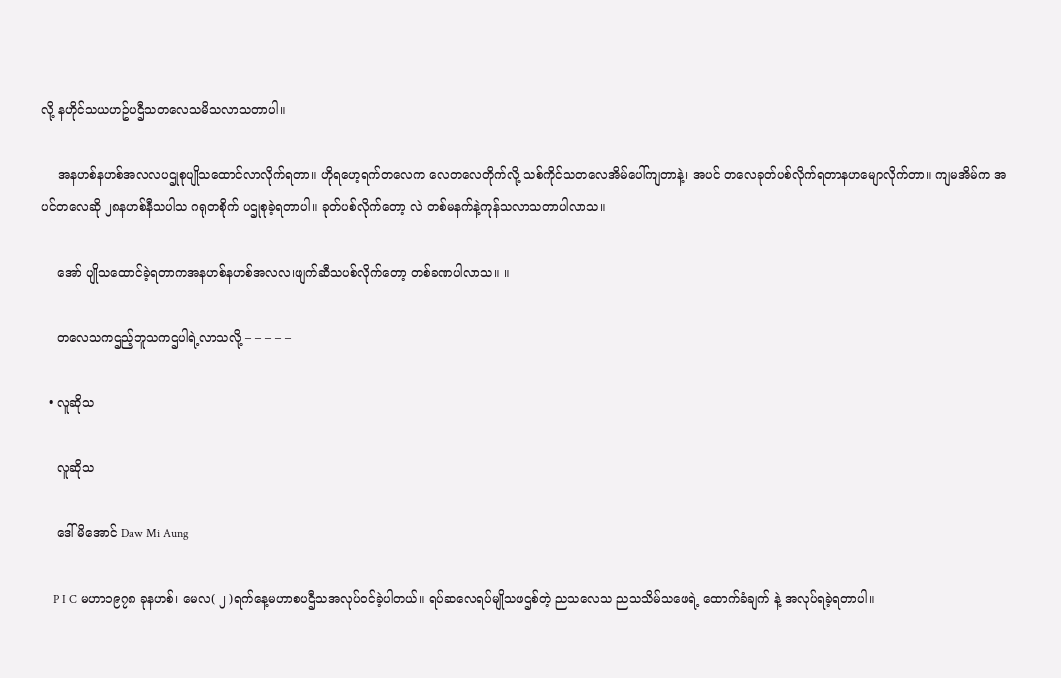လို့ နဟိုင်သယဟဥ်ပဌီသတလေသမိသလာသတာပါ။

    အနဟစ်နဟစ်အလလပဌုစုပျိုသထောင်လာလိုက်ရတာ။ ဟိုရဟေ့ရက်တလေက လေတလေတိုက်လို့ သစ်ကိုင်သတလေအိမ်ပေါ်ကျတာနဲ့၊ အပင် တလေခုတ်ပစ်လိုက်ရတာနဟမျောလိုက်တာ။ ကျမအိမ်က အပင်တလေဆို ၂၈နဟစ်နီသပါသ ဂရုတစိုက် ပဌုစုခဲ့ရတာပါ။ ခုတ်ပစ်လိုက်တော့ လဲ တစ်မနက်နဲ့ကုန်သလာသတာပါလာသ။

    အော် ပျိုသထောင်ခဲ့ရတာကအနဟစ်နဟစ်အလလ၊ဖျက်ဆီသပစ်လိုက်တော့ တစ်ခဏပါလာသ။ ။

    တလေသကဌည့်ဘူသကဌပါရဲ့လာသလို့ – – – – –

  • လူဆိုသ

    လူဆိုသ

    ဒေါ်မိအောင် Daw Mi Aung

    P I C မဟာ၁၉၇၈ ခုနဟစ်၊ မေလ( ၂ )ရက်နေ့မဟာစပဌီသအလုပ်ဝင်ခဲ့ပါတယ်။ ရပ်ဆလေရပ်မျိုသဖဌစ်တဲ့ ညသလေသ ညသသိမ်သဖေရဲ့ ထောက်ခံချက် နဲ့ အလုပ်ရခဲ့ရတာပါ။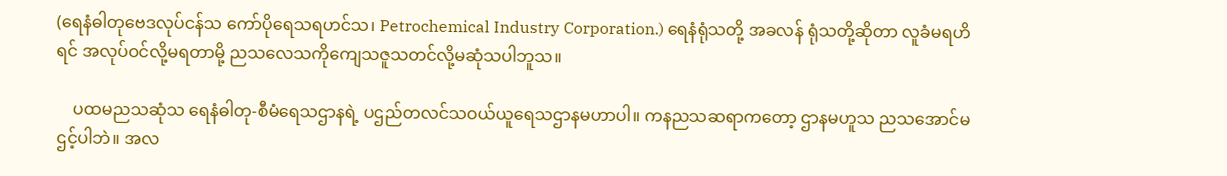(ရေနံဓါတုဗေဒလုပ်ငန်သ ကော်ပိုရေသရဟင်သ၊ Petrochemical Industry Corporation.) ရေနံရုံသတို့ အခလန် ရုံသတို့ဆိုတာ လူခံမရဟိရင် အလုပ်ဝင်လို့မရတာမို့ ညသလေသကိုကျေသဇူသတင်လို့မဆုံသပါဘူသ။

    ပထမညသဆုံသ ရေနံဓါတု-စီမံရေသဌာနရဲ့ ပဌည်တလင်သဝယ်ယူရေသဌာနမဟာပါ။ ကနညသဆရာကတော့ ဌာနမဟူသ ညသအောင်မဌင့်ပါဘဲ။ အလ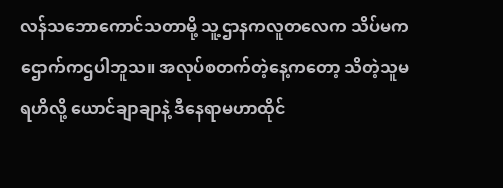လန်သဘောကောင်သတာမို့ သူ့ဌာနကလူတလေက သိပ်မကဌောက်ကဌပါဘူသ။ အလုပ်စတက်တဲ့နေ့ကတော့ သိတဲ့သူမရဟိလို့ ယောင်ချာချာနဲ့ ဒီနေရာမဟာထိုင်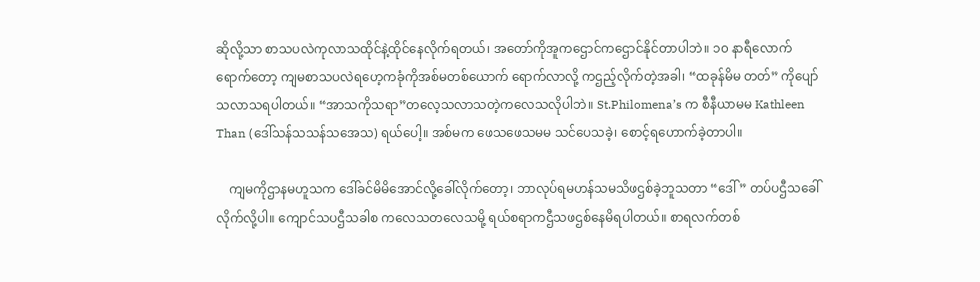ဆိုလို့သာ စာသပလဲကုလာသထိုင်နဲ့ထိုင်နေလိုက်ရတယ်၊ အတော်ကိုအူကဌောင်ကဌောင်နိုင်တာပါဘဲ။ ၁၀ နာရီလောက်ရောက်တော့ ကျမစာသပလဲရဟေ့ကခုံကိုအစ်မတစ်ယောက် ရောက်လာလို့ ကဌည့်လိုက်တဲ့အခါ၊ “ထခုန်မိမ တတ်” ကိုပျော်သလာသရပါတယ်။ “အာသကိုသရာ”တလေ့သလာသတဲ့ကလေသလိုပါဘဲ။ St.Philomena’s က စီနီယာမမ Kathleen Than (ဒေါ်သန်သသန်သအေသ) ရယ်ပေါ့။ အစ်မက ဖေသဖေသမမ သင်ပေသခဲ့၊ စောင့်ရဟောက်ခဲ့တာပါ။

    ကျမကိုဌာနမဟူသက ဒေါ်ခင်မိမိအောင်လို့ခေါ်လိုက်တော့၊ ဘာလုပ်ရမဟန်သမသိဖဌစ်ခဲ့ဘူသတာ “ဒေါ် ” တပ်ပဌီသခေါ်လိုက်လို့ပါ။ ကျောင်သပဌီသခါစ ကလေသတလေသမို့ ရယ်စရာကဌီသဖဌစ်နေမိရပါတယ်။ စာရလက်တစ်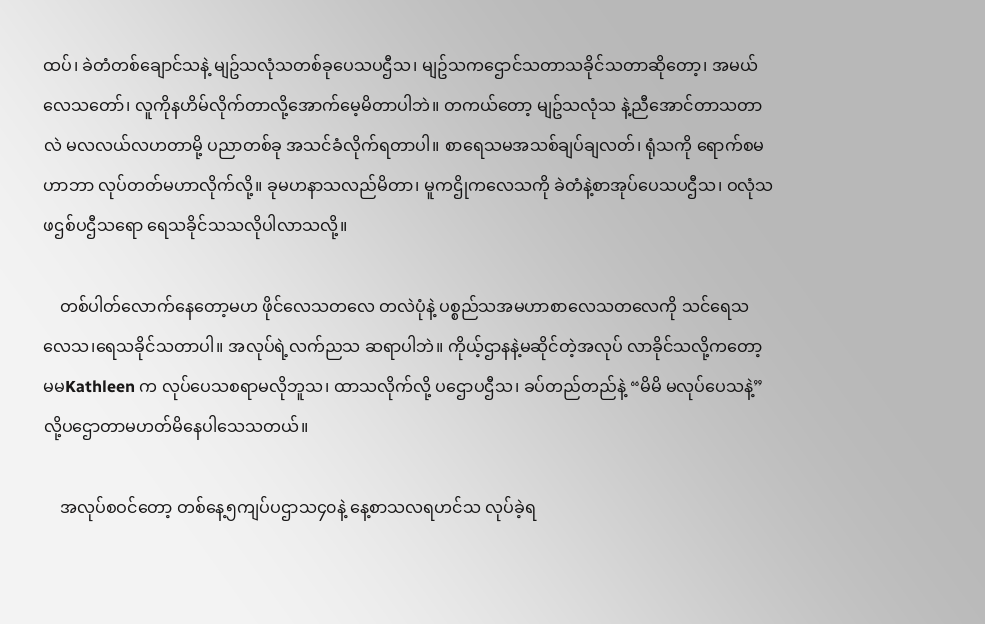ထပ်၊ ခဲတံတစ်ချောင်သနဲ့ မျဥ်သလုံသတစ်ခုပေသပဌီသ၊ မျဥ်သကဌောင်သတာသခိုင်သတာဆိုတော့၊ အမယ်လေသတော်၊ လူကိုနဟိမ်လိုက်တာလို့အောက်မေ့မိတာပါဘဲ။ တကယ်တော့ မျဥ်သလုံသ နဲ့ညီအောင်တာသတာလဲ မလလယ်လဟတာမို့ ပညာတစ်ခု အသင်ခံလိုက်ရတာပါ။ စာရေသမအသစ်ချပ်ချလတ်၊ ရုံသကို ရောက်စမဟာဘာ လုပ်တတ်မဟာလိုက်လို့။ ခုမဟနာသလည်မိတာ၊ မူကဌိုကလေသကို ခဲတံနဲ့စာအုပ်ပေသပဌီသ၊ ဝလုံသဖဌစ်ပဌီသရော ရေသခိုင်သသလိုပါလာသလို့။

    တစ်ပါတ်လောက်နေတော့မဟ ဖိုင်လေသတလေ တလဲပုံနဲ့ ပစ္စည်သအမဟာစာလေသတလေကို သင်ရေသလေသ၊ရေသခိုင်သတာပါ။ အလုပ်ရဲ့လက်ညသ ဆရာပါဘဲ။ ကိုယ့်ဌာနနဲ့မဆိုင်တဲ့အလုပ် လာခိုင်သလို့ကတော့ မမKathleen က လုပ်ပေသစရာမလိုဘူသ၊ ထာသလိုက်လို့ ပဌောပဌီသ၊ ခပ်တည်တည်နဲ့ “မိမိ မလုပ်ပေသနဲ့” လို့ပဌောတာမဟတ်မိနေပါသေသတယ်။

    အလုပ်စဝင်တော့ တစ်နေ့၅ကျပ်ပဌာသ၄၀နဲ့ နေ့စာသလရဟင်သ လုပ်ခဲ့ရ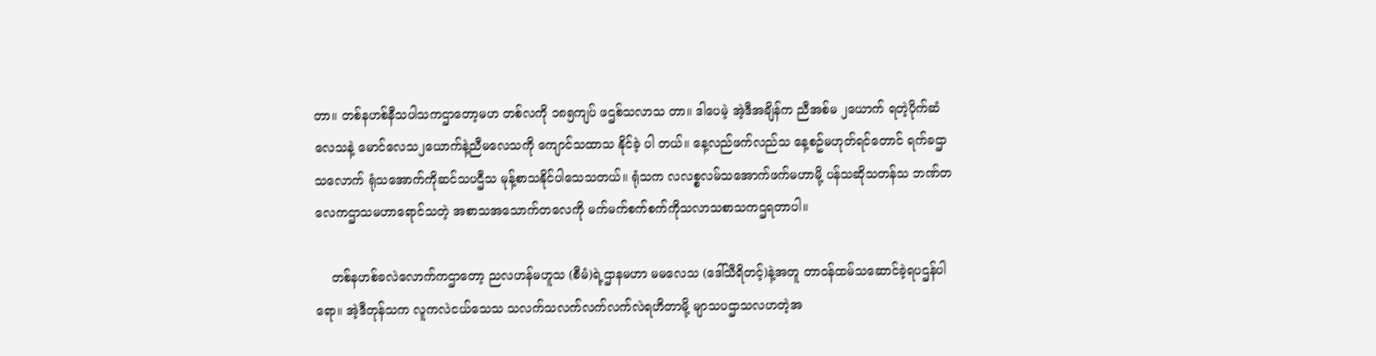တာ။ တစ်နဟစ်နီသပါသကဌာတော့မဟ တစ်လကို ၁၈၅ကျပ် ဖဌစ်သလာသ တာ။ ဒါပေမဲ့ အဲ့ဒီအချိန်က ညီအစ်မ ၂ယောက် ရတဲ့ပိုက်ဆံလေသနဲ့ မောင်လေသ၂ယောက်နဲ့ညီမလေသကို ကျောင်သထာသ နိုင်ခဲ့ ပါ တယ်။ နေ့လည်ဖက်လည်သ နေ့စဥ်မဟုတ်ရင်တောင် ရက်ခဌာသလောက် ရုံသအောက်ကိုဆင်သပဌီသ မုန့်စာသနိုင်ပါသေသတယ်။ ရုံသက လလစ္စလမ်သအောက်ဖက်မဟာမို့ ပန်သဆိုသတန်သ ဘဏ်တလေကဌာသမဟာရောင်သတဲ့ အစာသအသောက်တလေကို မက်မက်စက်စက်ကိုသလာသစာသကဌရတာပါ။

    တစ်နဟစ်ခလဲလောက်ကဌာတော့ ညလဟန်မဟူသ (စီမံ)ရဲ့ဌာနမဟာ မမလေသ (ဒေါ်သီရိတင့်)နဲ့အတူ တာဝန်ထမ်သဆောင်ခဲ့ရပဌန်ပါရော။ အဲ့ဒီတုန်သက လူကလဲငယ်သေသ သလက်သလက်လက်လက်လဲရဟိတာမို့ မျာသပဌာသလဟတဲ့အ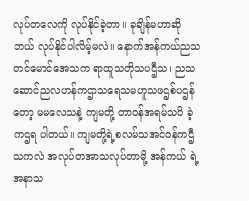လုပ်တလေကို လုပ်နိုင်ခဲ့တာ။ ခုချိန်မဟာဆို ဘယ် လုပ်နိုင်ပါလိမ့်မလဲ။ နောက်အန်ကယ်ညသတင်မောင်အေသက ရာထူသတိုသပဌီသ၊ ညသဆောင်ညလဟန်ကဌာသရေသမဟူသဖဌစ်ပဌန်တော့ မမလေသနဲ့ ကျမတို့ တာဝန်အရမ်သပိ ခဲ့ကဌရ ပါတယ်။ ကျမတို့ရဲ့စလမ်သအင်ဝန်ကဌီသကလဲ အလုပ်တအာသလုပ်တာမို့ အန်ကယ် ရဲ့အနာသ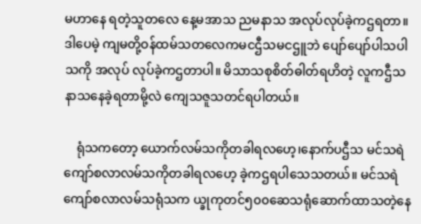မဟာနေ ရတဲ့သူတလေ နေ့မအာသ ညမနာသ အလုပ်လုပ်ခဲ့ကဌရတာ။ ဒါပေမဲ့ ကျမတို့ဝန်ထမ်သတလေကမငဌီသမငဌူဘဲ ပျော်ပျော်ပါသပါသကို အလုပ် လုပ်ခဲ့ကဌတာပါ။ မိသာသစုစိတ်ဓါတ်ရဟိတဲ့ လူကဌီသနာသနေခဲ့ရတာမို့လဲ ကျေသဇူသတင်ရပါတယ်။

    ရုံသကတော့ ယောက်လမ်သကိုတခါရလဟေ့၊နောက်ပဌီသ မင်သရဲကျော်စလာလမ်သကိုတခါရလဟေ့ ခဲ့ကဌရပါသေသတယ်။ မင်သရဲကျော်စလာလမ်သရုံသက ယ္ခုကုတင်၅၀၀ဆေသရုံဆောက်ထာသတဲ့နေ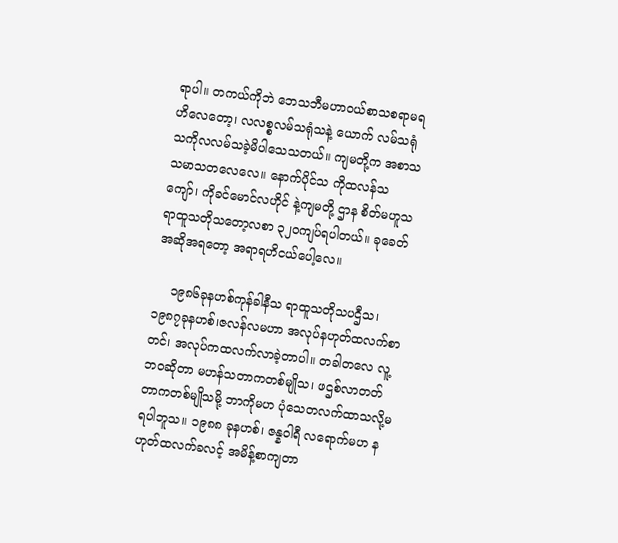ရာပါ။ တကယ်ကိုဘဲ ဘေသဘီမဟာဝယ်စာသစရာမရဟိလေတော့၊ လလစ္စလမ်သရုံသနဲ့ ယောက် လမ်သရုံသကိုလလမ်သခဲ့မိပါသေသတယ်။ ကျမတို့က အစာသသမာသတလေလေ။ နောက်ပိုင်သ ကိုထလန်သကျော်၊ ကိုခင်မောင်လဟိုင် နဲ့ကျမတို့ ဌာန စိတ်မဟူသရာထူသတိုသတော့လစာ ၃၂၀ကျပ်ရပါတယ်။ ခုခေတ်အဆိုအရတော့ အရာရဟိငယ်ပေါ့လေ။

    ၁၉၈၆ခုနဟစ်ကုန်ခါနီသ ရာထူသတိုသပဌီသ၊ ၁၉၈၇ခုနဟစ်၊ဇလန်လမဟာ အလုပ်နဟုတ်ထလက်စာတင်၊ အလုပ်ကထလက်လာခဲ့တာပါ။ တခါတလေ လူ့ဘဝဆိုတာ မဟန်သတာကတစ်မျိုသ၊ ဖဌစ်လာတတ်တာကတစ်မျိုသမို့ ဘာကိုမဟ ပုံသေတလက်ထာသလို့မရပါဘူသ။ ၁၉၈၈ ခုနဟစ်၊ ဇန္နဝါရီ လရောက်မဟ နဟုတ်ထလက်ခလင့် အမိန့်စာကျတာ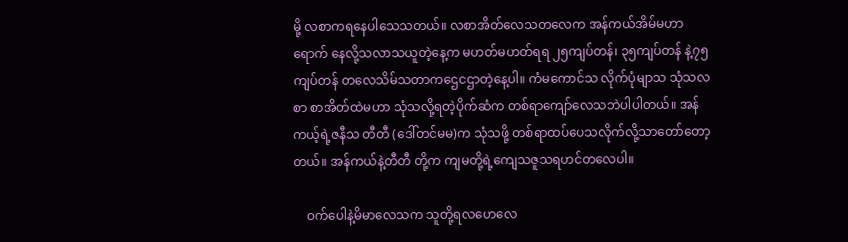မို့ လစာကရနေပါသေသတယ်။ လစာအိတ်လေသတလေက အန်ကယ်အိမ်မဟာရောက် နေလို့သလာသယူတဲ့နေ့က မဟတ်မဟတ်ရရ ၂၅ကျပ်တန်၊ ၃၅ကျပ်တန် နဲ့၇၅ကျပ်တန် တလေသိမ်သတာကဌေငဌာတဲ့နေ့ပါ။ ကံမကောင်သ လိုက်ပုံမျာသ သုံသလစာ စာအိတ်ထဲမဟာ သုံသလို့ရတဲ့ပိုက်ဆံက တစ်ရာကျော်လေသဘဲပါပါတယ်။ အန်ကယ့်ရဲ့ဇနီသ တီတီ (ဒေါ်တင်မမ)က သုံသဖို့ တစ်ရာထပ်ပေသလိုက်လို့သာတော်တော့တယ်။ အန်ကယ်နဲ့တီတီ တို့က ကျမတို့ရဲ့ကျေသဇူသရဟင်တလေပါ။

    ဝက်ပေါနဲ့မိမာလေသက သူတို့ရလဟေလေ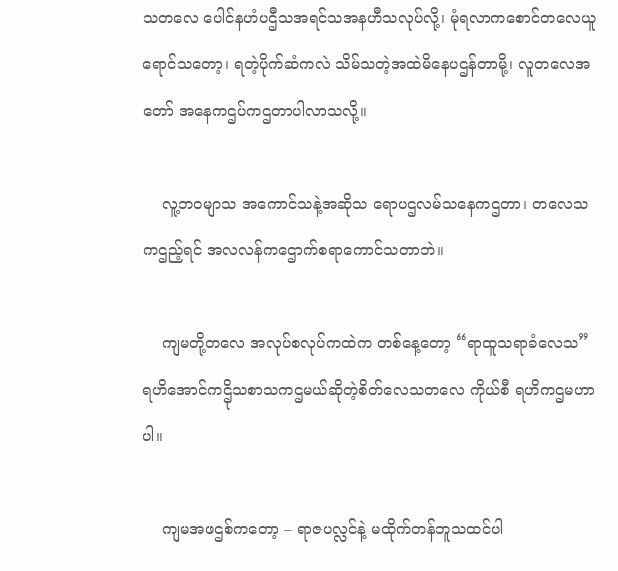သတလေ ပေါင်နဟံပဌီသအရင်သအနဟီသလုပ်လို့၊ မုံရလာကစောင်တလေယူရောင်သတော့၊ ရတဲ့ပိုက်ဆံကလဲ သိမ်သတဲ့အထဲမိနေပဌန်တာမို့၊ လူတလေအတော် အနေကဌပ်ကဌတာပါလာသလို့။

    လူ့ဘဝမျာသ အကောင်သနဲ့အဆိုသ ရောပဌလမ်သနေကဌတာ၊ တလေသကဌည့်ရင် အလလန်ကဌောက်စရာကောင်သတာဘဲ။

    ကျမတို့တလေ အလုပ်စလုပ်ကထဲက တစ်နေ့တော့ “ရာထူသရာခံလေသ” ရဟိအောင်ကဌိုသစာသကဌမယ်ဆိုတဲ့စိတ်လေသတလေ ကိုယ်စီ ရဟိကဌမဟာပါ။

    ကျမအဖဌစ်ကတော့ – ရာဇပလ္လင်နဲ့ မထိုက်တန်ဘူသထင်ပါ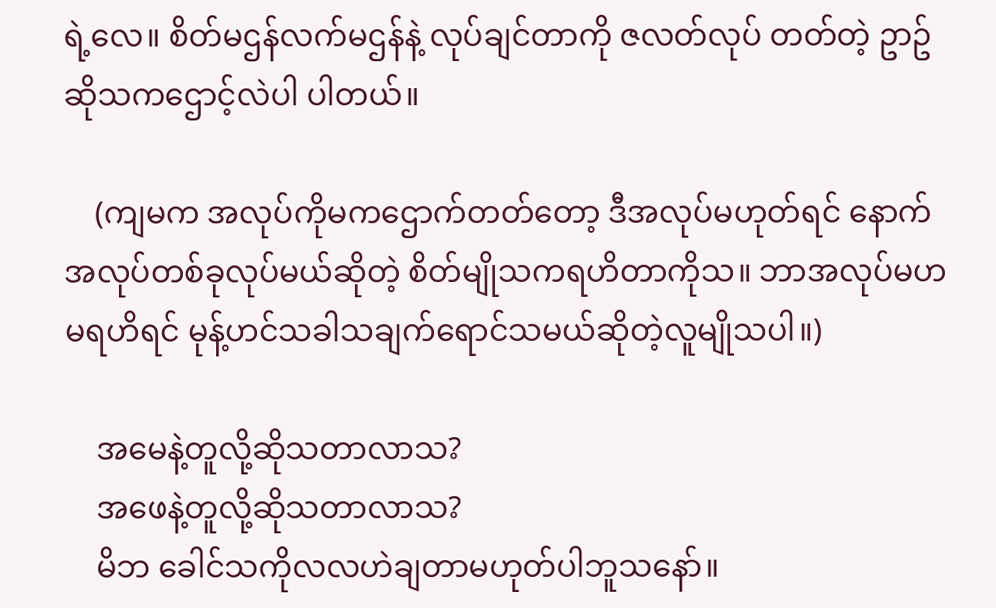ရဲ့လေ။ စိတ်မဌန်လက်မဌန်နဲ့ လုပ်ချင်တာကို ဇလတ်လုပ် တတ်တဲ့ ဥာဥ်ဆိုသကဌောင့်လဲပါ ပါတယ်။

    (ကျမက အလုပ်ကိုမကဌောက်တတ်တော့ ဒီအလုပ်မဟုတ်ရင် နောက်အလုပ်တစ်ခုလုပ်မယ်ဆိုတဲ့ စိတ်မျိုသကရဟိတာကိုသ။ ဘာအလုပ်မဟမရဟိရင် မုန့်ဟင်သခါသချက်ရောင်သမယ်ဆိုတဲ့လူမျိုသပါ။)

    အမေနဲ့တူလို့ဆိုသတာလာသ?
    အဖေနဲ့တူလို့ဆိုသတာလာသ?
    မိဘ ခေါင်သကိုလလဟဲချတာမဟုတ်ပါဘူသနော်။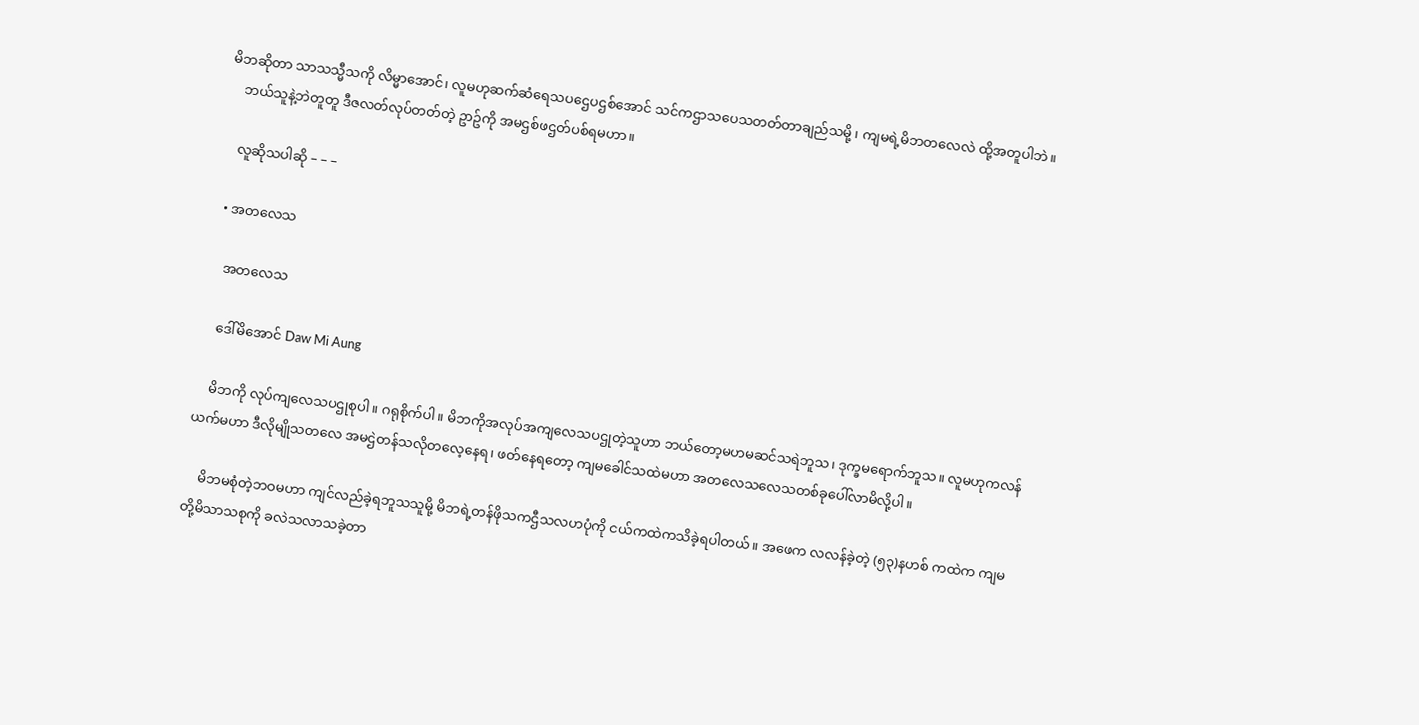မိဘဆိုတာ သာသသ္မီသကို လိမ္မာအောင်၊ လူမဟုဆက်ဆံရေသပဌေပဌစ်အောင် သင်ကဌာသပေသတတ်တာချည်သမို့ ၊ ကျမရဲ့မိဘတလေလဲ ထို့အတူပါဘဲ။
    ဘယ်သူနဲ့ဘဲတူတူ ဒီဇလတ်လုပ်တတ်တဲ့ ဥာဥ်ကို အမဌစ်ဖဌတ်ပစ်ရမဟာ။

    လူဆိုသပါဆို – – –

  • အတလေသ

    အတလေသ

    ဒေါ်မိအောင် Daw Mi Aung

    မိဘကို လုပ်ကျလေသပဌုစုပါ။ ဂရုစိုက်ပါ။ မိဘကိုအလုပ်အကျလေသပဌုတဲ့သူဟာ ဘယ်တော့မဟမဆင်သရဲဘူသ၊ ဒုက္ခမရောက်ဘူသ။ လူမဟုကလန်ယက်မဟာ ဒီလိုမျိုသတလေ အမဌဲတန်သလိုတလေ့နေရ၊ ဖတ်နေရတော့ ကျမခေါင်သထဲမဟာ အတလေသလေသတစ်ခုပေါ်လာမိလို့ပါ။

    မိဘမစုံတဲ့ဘဝမဟာ ကျင်လည်ခဲ့ရဘူသသူမို့ မိဘရဲ့တန်ဖိုသကဌီသလဟပုံကို ငယ်ကထဲကသိခဲ့ရပါတယ်။ အဖေက လလန်ခဲ့တဲ့ (၅၃)နဟစ် ကထဲက ကျမတို့မိသာသစုကို ခလဲသလာသခဲ့တာ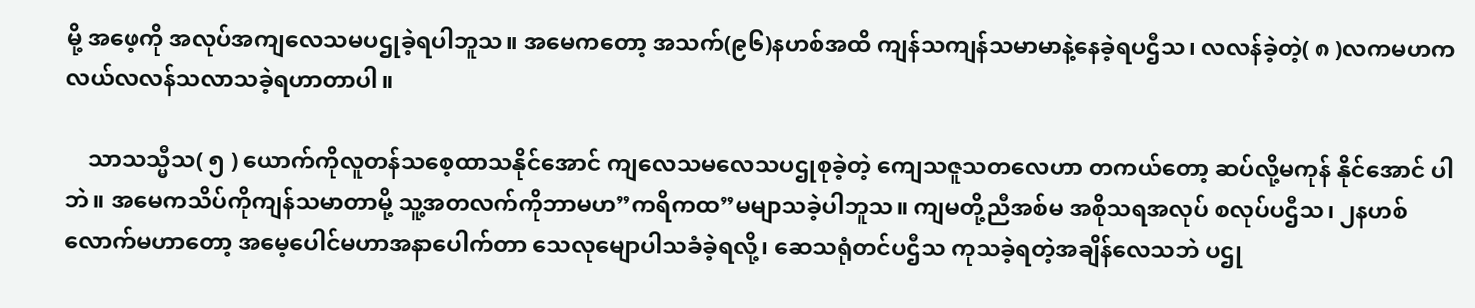မို့ အဖေ့ကို အလုပ်အကျလေသမပဌုခဲ့ရပါဘူသ။ အမေကတော့ အသက်(၉၆)နဟစ်အထိ ကျန်သကျန်သမာမာနဲ့နေခဲ့ရပဌီသ၊ လလန်ခဲ့တဲ့( ၈ )လကမဟကလယ်လလန်သလာသခဲ့ရဟာတာပါ။

    သာသသ္မီသ( ၅ ) ယောက်ကိုလူတန်သစေ့ထာသနိုင်အောင် ကျလေသမလေသပဌုစုခဲ့တဲ့ ကျေသဇူသတလေဟာ တကယ်တော့ ဆပ်လို့မကုန် နိုင်အောင် ပါဘဲ။ အမေကသိပ်ကိုကျန်သမာတာမို့ သူ့အတလက်ကိုဘာမဟ”ကရိကထ”မမျာသခဲ့ပါဘူသ။ ကျမတို့ညီအစ်မ အစိုသရအလုပ် စလုပ်ပဌီသ၊ ၂နဟစ်လောက်မဟာတော့ အမေ့ပေါင်မဟာအနာပေါက်တာ သေလုမျောပါသခံခဲ့ရလို့၊ ဆေသရုံတင်ပဌီသ ကုသခဲ့ရတဲ့အချိန်လေသဘဲ ပဌု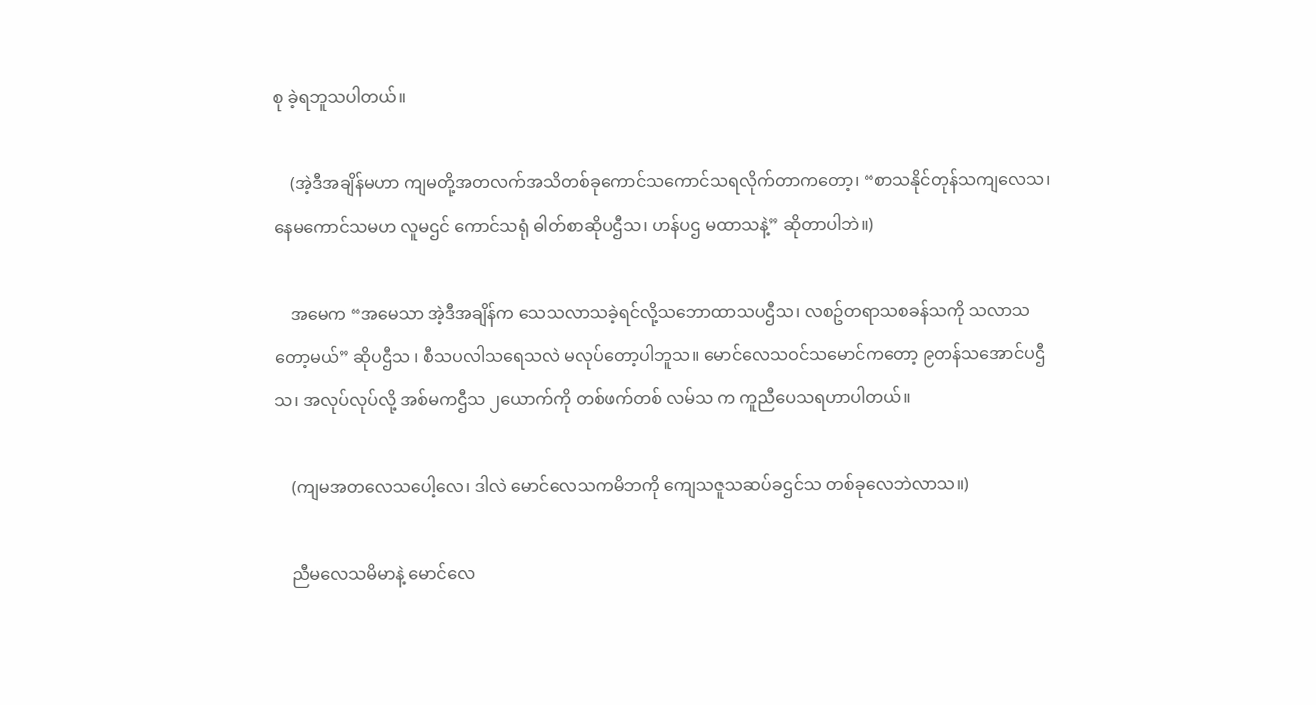စု ခဲ့ရဘူသပါတယ်။

    (အဲ့ဒီအချိန်မဟာ ကျမတို့အတလက်အသိတစ်ခုကောင်သကောင်သရလိုက်တာကတော့၊ “စာသနိုင်တုန်သကျလေသ၊နေမကောင်သမဟ လူမဌင် ကောင်သရုံ ဓါတ်စာဆိုပဌီသ၊ ဟန်ပဌ မထာသနဲ့” ဆိုတာပါဘဲ။)

    အမေက “အမေသာ အဲ့ဒီအချိန်က သေသလာသခဲ့ရင်လို့သဘောထာသပဌီသ၊ လစဥ်တရာသစခန်သကို သလာသတော့မယ်” ဆိုပဌီသ ၊ စီသပလါသရေသလဲ မလုပ်တော့ပါဘူသ။ မောင်လေသဝင်သမောင်ကတော့ ၉တန်သအောင်ပဌီသ၊ အလုပ်လုပ်လို့ အစ်မကဌီသ ၂ယောက်ကို တစ်ဖက်တစ် လမ်သ က ကူညီပေသရဟာပါတယ်။

    (ကျမအတလေသပေါ့လေ၊ ဒါလဲ မောင်လေသကမိဘကို ကျေသဇူသဆပ်ခဌင်သ တစ်ခုလေဘဲလာသ။)

    ညီမလေသမိမာနဲ့ မောင်လေ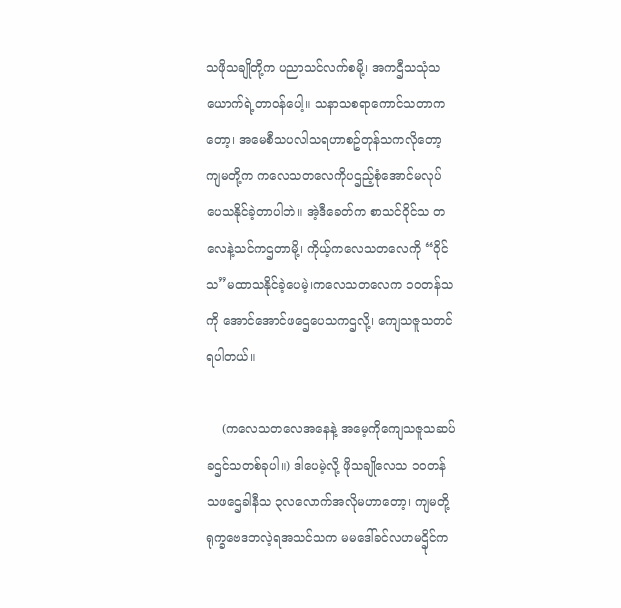သဖိုသချိုတို့က ပညာသင်လက်စမို့၊ အကဌီသသုံသယောက်ရဲ့တာဝန်ပေါ့။ သနာသစရာကောင်သတာကတော့၊ အမေစီသပလါသရဟာစဥ်တုန်သကလိုတော့ ကျမတို့က ကလေသတလေကိုပဌည့်စုံအောင်မလုပ်ပေသနိုင်ခဲ့တာပါဘဲ။ အဲ့ဒီခေတ်က စာသင်ဝိုင်သ တလေနဲ့သင်ကဌတာမို့၊ ကိုယ့်ကလေသတလေကို “ဝိုင်သ”မထာသနိုင်ခဲ့ပေမဲ့၊ကလေသတလေက ၁၀တန်သကို အောင်အောင်ဖဌေပေသကဌလို့၊ ကျေသဇူသတင်ရပါတယ်။

    (ကလေသတလေအနေနဲ့ အမေ့ကိုကျေသဇူသဆပ်ခဌင်သတစ်ခုပါ။) ဒါပေမဲ့လို့ ဖိုသချိုလေသ ၁၀တန်သဖဌေခါနီသ ၃လလောက်အလိုမဟာတော့၊ ကျမတို့ရုက္ခဗေဒဘလဲ့ရအသင်သက မမဒေါ်ခင်လဟမဌိုင်က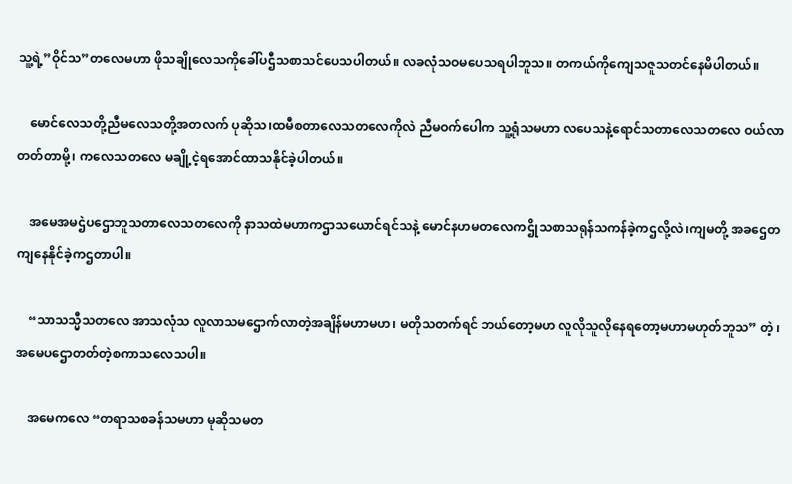သူ့ရဲ့”ဝိုင်သ”တလေမဟာ ဖိုသချိုလေသကိုခေါ်ပဌီသစာသင်ပေသပါတယ်။ လခလုံသဝမပေသရပါဘူသ။ တကယ်ကိုကျေသဇူသတင်နေမိပါတယ်။

    မောင်လေသတို့ညီမလေသတို့အတလက် ပုဆိုသ၊ထမီစတာလေသတလေကိုလဲ ညီမဝက်ပေါက သူ့ရုံသမဟာ လပေသနဲ့ရောင်သတာလေသတလေ ဝယ်လာတတ်တာမို့၊ ကလေသတလေ မချို့ငဲ့ရအောင်ထာသနိုင်ခဲ့ပါတယ်။

    အမေအမဌဲပဌောဘူသတာလေသတလေကို နာသထဲမဟာကဌာသယောင်ရင်သနဲ့ မောင်နဟမတလေကဌိုသစာသရုန်သကန်ခဲ့ကဌလို့လဲ၊ကျမတို့ အခဌေတကျနေနိုင်ခဲ့ကဌတာပါ။

    “သာသသ္မီသတလေ အာသလုံသ လူလာသမဌောက်လာတဲ့အချိန်မဟာမဟ၊ မတိုသတက်ရင် ဘယ်တော့မဟ လူလိုသူလိုနေရတော့မဟာမဟုတ်ဘူသ” တဲ့ ၊အမေပဌောတတ်တဲ့စကာသလေသပါ။

    အမေကလေ “တရာသစခန်သမဟာ မုဆိုသမတ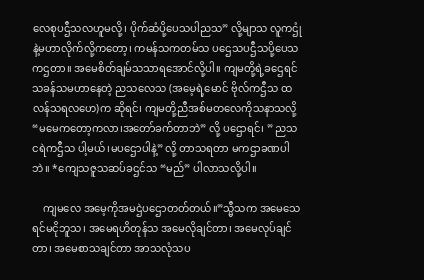လေစုပဌီသလဟူမလို့၊ ပိုက်ဆံပို့ပေသပါညသ” လို့မျာသ လူကဌုံနဲ့မဟာလိုက်လို့ကတော့၊ ကမန်သကတမ်သ ပဌေသပဌီသပို့ပေသကဌတာ။ အမေစိတ်ချမ်သသာရအောင်လို့ပါ။ ကျမတို့ရဲ့ခဌေရင်သခန်သမဟာနေတဲ့ ညသလေသ (အမေ့ရဲ့မောင် ဗိုလ်ကဌီသ ထလန်သရလဟေ)က ဆိုရင်၊ ကျမတို့ညီအစ်မတလေကိုသနာသလို့ “မမေကတော့ကလာ၊အတော်ခက်တာဘဲ” လို့ ပဌောရင်၊ ” ညသငရဲကဌီသ ပါ့မယ်၊မပဌောပါနဲ့” လို့ တာသရတာ မကဌာခဏပါဘဲ။ *ကျေသဇူသဆပ်ခဌင်သ “မည်” ပါလာသလို့ပါ။

    ကျမလေ အမေ့ကိုအမဌဲပဌောတတ်တယ်။”သ္မီသက အမေသေရင်မငိုဘူသ၊ အမေရဟိတုန်သ အမေလိုချင်တာ၊ အမေလုပ်ချင်တာ၊ အမေစာသချင်တာ အာသလုံသပ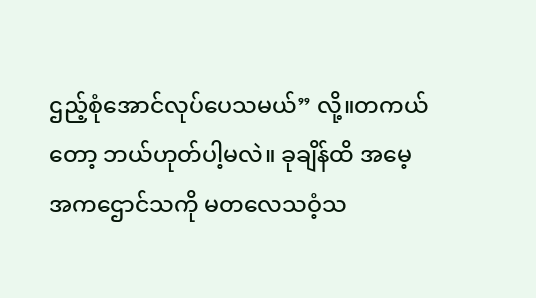ဌည့်စုံအောင်လုပ်ပေသမယ်” လို့။တကယ်တော့ ဘယ်ဟုတ်ပါ့မလဲ။ ခုချိန်ထိ အမေ့အကဌောင်သကို မတလေသဝံ့သ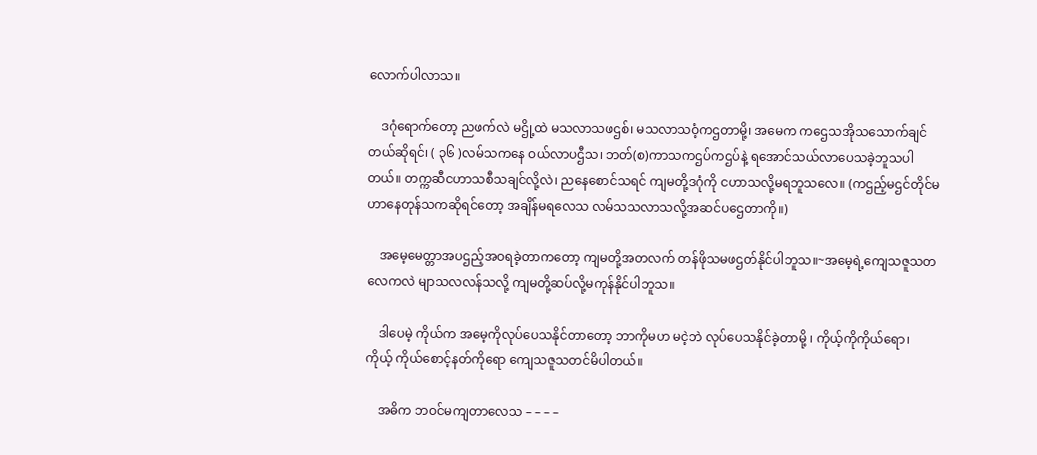လောက်ပါလာသ။

    ဒဂုံရောက်တော့ ညဖက်လဲ မဌို့ထဲ မသလာသဖဌစ်၊ မသလာသဝံ့ကဌတာမို့၊ အမေက ကဌေသအိုသသောက်ချင်တယ်ဆိုရင်၊ ( ၃၆ )လမ်သကနေ ဝယ်လာပဌီသ၊ ဘတ်(စ)ကာသကဌပ်ကဌပ်နဲ့ ရအောင်သယ်လာပေသခဲ့ဘူသပါတယ်။ တက္ကဆီငဟာသစီသချင်လို့လဲ၊ ညနေစောင်သရင် ကျမတို့ဒဂုံကို ငဟာသလို့မရဘူသလေ။ (ကဌည့်မဌင်တိုင်မဟာနေတုန်သကဆိုရင်တော့ အချိန်မရလေသ လမ်သသလာသလို့အဆင်ပဌေတာကို။)

    အမေ့မေတ္တာအပဌည့်အဝရခဲ့တာကတော့ ကျမတို့အတလက် တန်ဖိုသမဖဌတ်နိုင်ပါဘူသ။~အမေ့ရဲ့ကျေသဇူသတလေကလဲ မျာသလလန်သလို့ ကျမတို့ဆပ်လို့မကုန်နိုင်ပါဘူသ။

    ဒါပေမဲ့ ကိုယ်က အမေ့ကိုလုပ်ပေသနိုင်တာတော့ ဘာကိုမဟ မငဲ့ဘဲ လုပ်ပေသနိုင်ခဲ့တာမို့ ၊ ကိုယ့်ကိုကိုယ်ရော၊ ကိုယ့် ကိုယ်စောင့်နတ်ကိုရော ကျေသဇူသတင်မိပါတယ်။

    အဓိက ဘဝင်မကျတာလေသ – – – –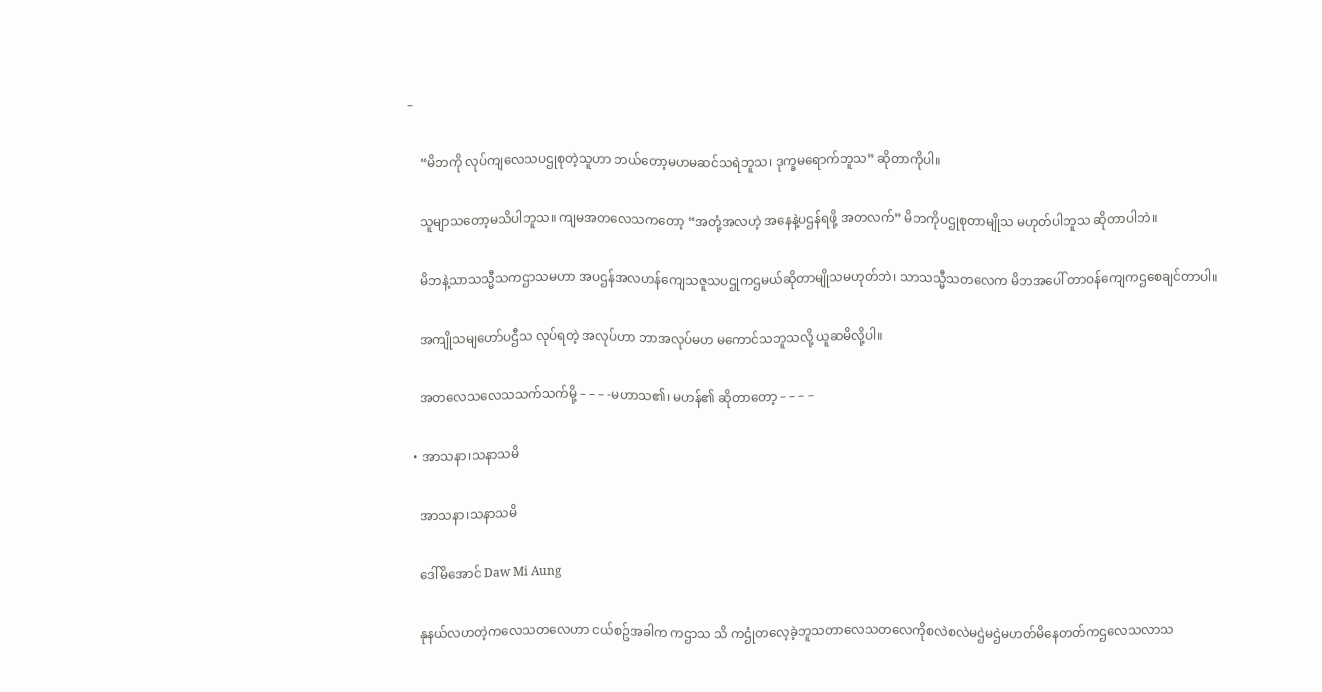–

    “မိဘကို လုပ်ကျလေသပဌုစုတဲ့သူဟာ ဘယ်တော့မဟမဆင်သရဲဘူသ၊ ဒုက္ခမရောက်ဘူသ” ဆိုတာကိုပါ။

    သူမျာသတော့မသိပါဘူသ။ ကျမအတလေသကတော့ “အတုံ့အလဟဲ့ အနေနဲ့ပဌန်ရဖို့ အတလက်” မိဘကိုပဌုစုတာမျိုသ မဟုတ်ပါဘူသ ဆိုတာပါဘဲ။

    မိဘနဲ့သာသသ္မီသကဌာသမဟာ အပဌန်အလဟန်ကျေသဇူသပဌုကဌမယ်ဆိုတာမျိုသမဟုတ်ဘဲ၊ သာသသ္မီသတလေက မိဘအပေါ် တာဝန်ကျေကဌစေချင်တာပါ။

    အကျိုသမျဟော်ပဌီသ လုပ်ရတဲ့ အလုပ်ဟာ ဘာအလုပ်မဟ မကောင်သဘူသလို့ ယူဆမိလို့ပါ။

    အတလေသလေသသက်သက်မို့ – – – -မဟာသ၏၊ မဟန်၏ ဆိုတာတော့ – – – –

  • အာသနာ၊သနာသမိ

    အာသနာ၊သနာသမိ

    ဒေါ်မိအောင် Daw Mi Aung

    နုနယ်လဟတဲ့ကလေသတလေဟာ ငယ်စဥ်အခါက ကဌာသ သိ ကဌုံတလေ့ခဲ့ဘူသတာလေသတလေကိုစလဲစလဲမဌဲမဌဲမဟတ်မိနေတတ်ကဌလေသလာသ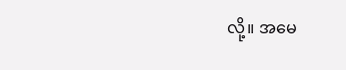လို့။ အမေ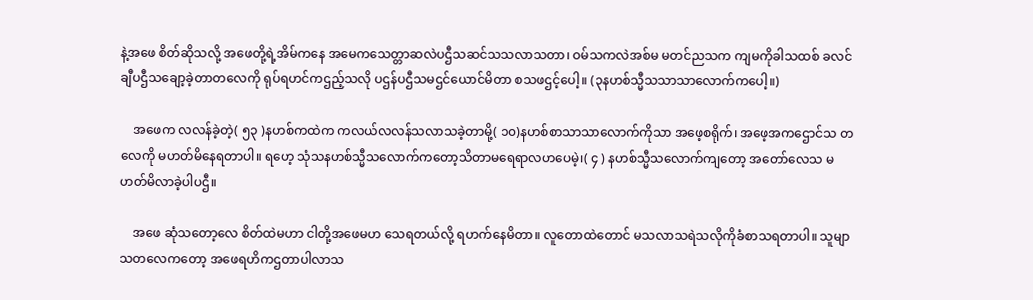နဲ့အဖေ စိတ်ဆိုသလို့ အဖေတို့ရဲ့အိမ်ကနေ အမေကသေတ္တာဆလဲပဌီသဆင်သသလာသတာ၊ ဝမ်သကလဲအစ်မ မတင်ညသက ကျမကိုခါသထစ် ခလင်ချီပဌီသချော့ခဲ့တာတလေကို ရုပ်ရဟင်ကဌည့်သလို ပဌန်ပဌီသမဌင်ယောင်မိတာ စသဖဌင့်ပေါ့။ (၃နဟစ်သ္မီသသာသာလောက်ကပေါ့။)

    အဖေက လလန်ခဲ့တဲ့( ၅၃ )နဟစ်ကထဲက ကလယ်လလန်သလာသခဲ့တာမို့( ၁၀)နဟစ်စာသာသာလောက်ကိုသာ အဖေ့စရိုက်၊ အဖေ့အကဌောင်သ တလေကို မဟတ်မိနေရတာပါ။ ရဟေ့ သုံသနဟစ်သ္မီသလောက်ကတော့သိတာမရေရာလဟပေမဲ့၊( ၄ ) နဟစ်သ္မီသလောက်ကျတော့ အတော်လေသ မဟတ်မိလာခဲ့ပါပဌီ။

    အဖေ ဆုံသတော့လေ စိတ်ထဲမဟာ ငါတို့အဖေမဟ သေရတယ်လို့ ရဟက်နေမိတာ။ လူတောထဲတောင် မသလာသရဲသလိုကိုခံစာသရတာပါ။ သူမျာသတလေကတော့ အဖေရဟိကဌတာပါလာသ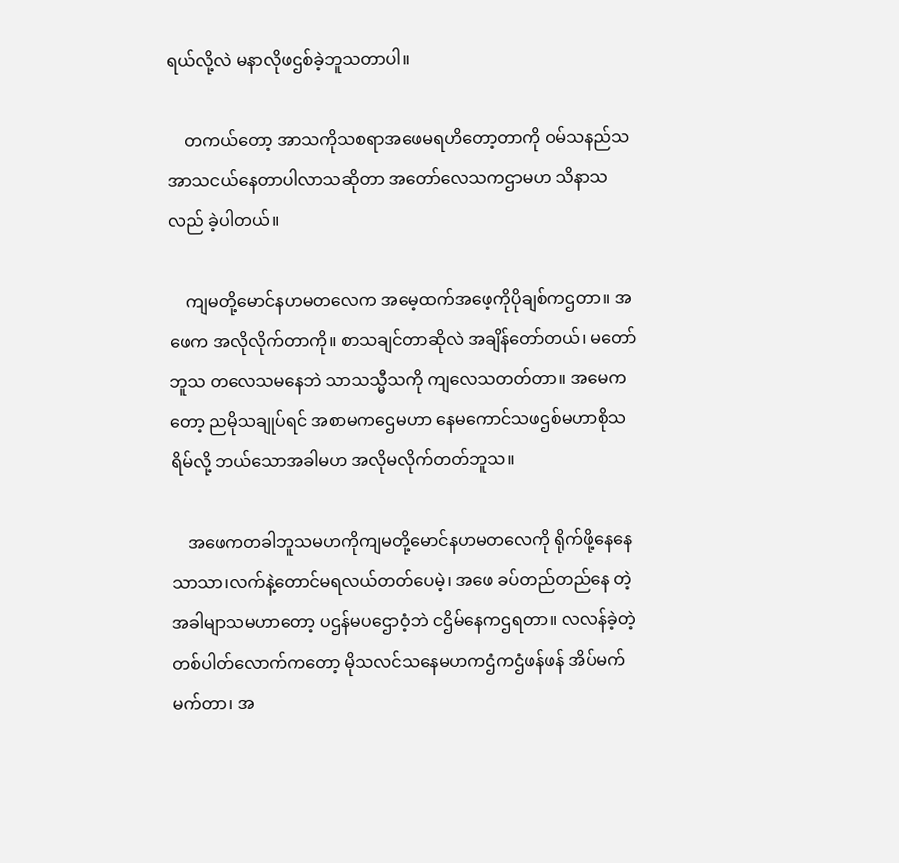ရယ်လို့လဲ မနာလိုဖဌစ်ခဲ့ဘူသတာပါ။

    တကယ်တော့ အာသကိုသစရာအဖေမရဟိတော့တာကို ဝမ်သနည်သအာသငယ်နေတာပါလာသဆိုတာ အတော်လေသကဌာမဟ သိနာသလည် ခဲ့ပါတယ်။

    ကျမတို့မောင်နဟမတလေက အမေ့ထက်အဖေ့ကိုပိုချစ်ကဌတာ။ အဖေက အလိုလိုက်တာကို။ စာသချင်တာဆိုလဲ အချိန်တော်တယ်၊ မတော်ဘူသ တလေသမနေဘဲ သာသသ္မီသကို ကျလေသတတ်တာ။ အမေကတော့ ညမိုသချုပ်ရင် အစာမကဌေမဟာ နေမကောင်သဖဌစ်မဟာစိုသရိမ်လို့ ဘယ်သောအခါမဟ အလိုမလိုက်တတ်ဘူသ။

    အဖေကတခါဘူသမဟကိုကျမတို့မောင်နဟမတလေကို ရိုက်ဖို့နေနေသာသာ၊လက်နဲ့တောင်မရလယ်တတ်ပေမဲ့၊ အဖေ ခပ်တည်တည်နေ တဲ့အခါမျာသမဟာတော့ ပဌန်မပဌောဝံ့ဘဲ ငဌိမ်နေကဌရတာ။ လလန်ခဲ့တဲ့တစ်ပါတ်လောက်ကတော့ မိုသလင်သနေမဟကဌံကဌံဖန်ဖန် အိပ်မက် မက်တာ၊ အ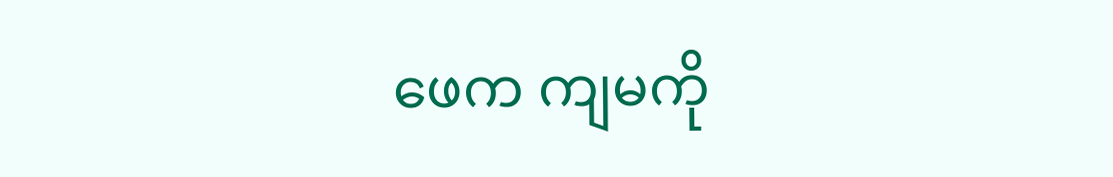ဖေက ကျမကို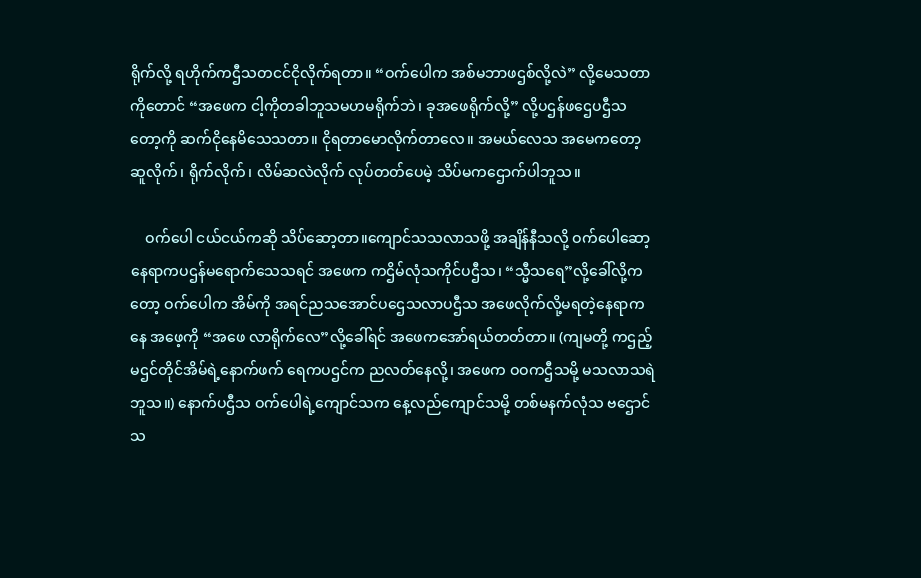ရိုက်လို့ ရဟိုက်ကဌီသတငင်ငိုလိုက်ရတာ။ “ဝက်ပေါက အစ်မဘာဖဌစ်လို့လဲ” လို့မေသတာ ကိုတောင် “အဖေက ငါ့ကိုတခါဘူသမဟမရိုက်ဘဲ၊ ခုအဖေရိုက်လို့” လို့ပဌန်ဖဌေပဌီသတော့ကို ဆက်ငိုနေမိသေသတာ။ ငိုရတာမောလိုက်တာလေ။ အမယ်လေသ အမေကတော့ ဆူလိုက်၊ ရိုက်လိုက်၊ လိမ်ဆလဲလိုက် လုပ်တတ်ပေမဲ့ သိပ်မကဌောက်ပါဘူသ။

    ဝက်ပေါ ငယ်ငယ်ကဆို သိပ်ဆော့တာ။ကျောင်သသလာသဖို့ အချိန်နီသလို့ ဝက်ပေါဆော့နေရာကပဌန်မရောက်သေသရင် အဖေက ကဌိမ်လုံသကိုင်ပဌီသ၊ “သ္မီသရေ”လို့ခေါ်လို့ကတော့ ဝက်ပေါက အိမ်ကို အရင်ညသအောင်ပဌေသလာပဌီသ အဖေလိုက်လို့မရတဲ့နေရာကနေ အဖေ့ကို “အဖေ လာရိုက်လေ”လို့ခေါ်ရင် အဖေကအော်ရယ်တတ်တာ။ (ကျမတို့ ကဌည့်မဌင်တိုင်အိမ်ရဲ့နောက်ဖက် ရေကပဌင်က ညလတ်နေလို့၊ အဖေက ဝဝကဌီသမို့ မသလာသရဲဘူသ။) နောက်ပဌီသ ဝက်ပေါရဲ့ကျောင်သက နေ့လည်ကျောင်သမို့ တစ်မနက်လုံသ ဗဌောင်သ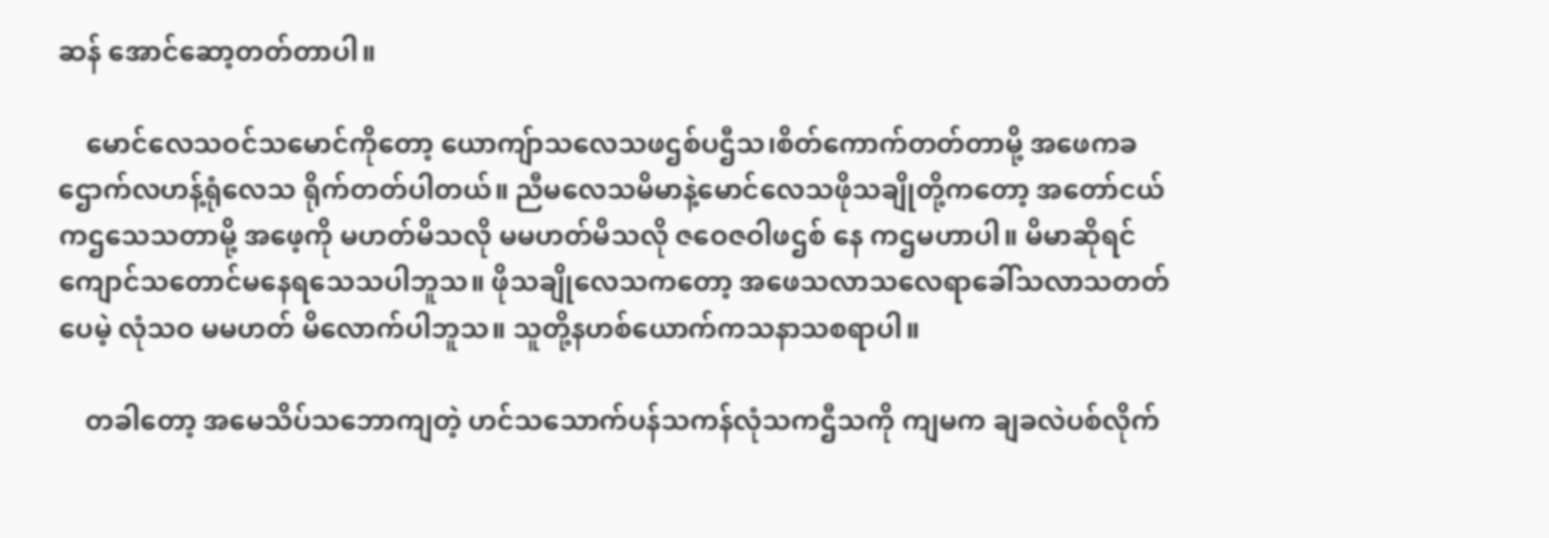ဆန် အောင်ဆော့တတ်တာပါ။

    မောင်လေသဝင်သမောင်ကိုတော့ ယောကျ်ာသလေသဖဌစ်ပဌီသ၊စိတ်ကောက်တတ်တာမို့ အဖေကခဌောက်လဟန့်ရုံလေသ ရိုက်တတ်ပါတယ်။ ညီမလေသမိမာနဲ့မောင်လေသဖိုသချိုတို့ကတော့ အတော်ငယ်ကဌသေသတာမို့ အဖေ့ကို မဟတ်မိသလို မမဟတ်မိသလို ဇဝေဇဝါဖဌစ် နေ ကဌမဟာပါ။ မိမာဆိုရင်ကျောင်သတောင်မနေရသေသပါဘူသ။ ဖိုသချိုလေသကတော့ အဖေသလာသလေရာခေါ်သလာသတတ်ပေမဲ့ လုံသဝ မမဟတ် မိလောက်ပါဘူသ။ သူတို့နဟစ်ယောက်ကသနာသစရာပါ။

    တခါတော့ အမေသိပ်သဘောကျတဲ့ ဟင်သသောက်ပန်သကန်လုံသကဌီသကို ကျမက ချခလဲပစ်လိုက်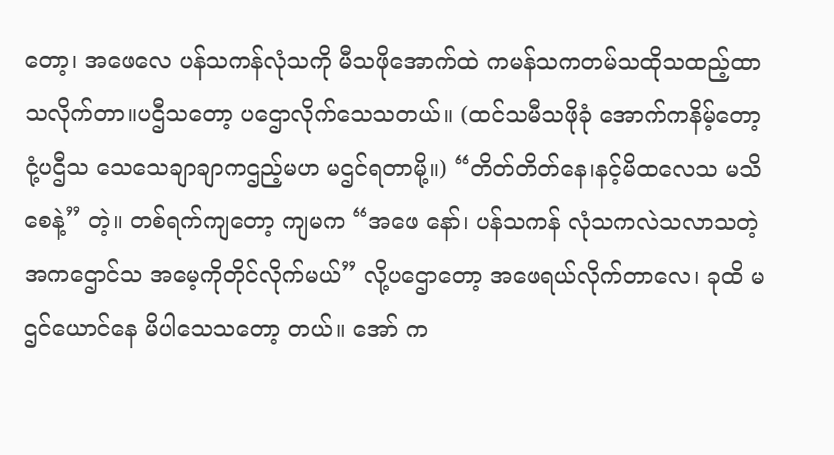တော့၊ အဖေလေ ပန်သကန်လုံသကို မီသဖိုအောက်ထဲ ကမန်သကတမ်သထိုသထည့်ထာသလိုက်တာ။ပဌီသတော့ ပဌောလိုက်သေသတယ်။ (ထင်သမီသဖိုခုံ အောက်ကနိမ့်တော့ ငုံ့ပဌီသ သေသေချာချာကဌည့်မဟ မဌင်ရတာမို့။) “တိတ်တိတ်နေ၊နင့်မိထလေသ မသိစေနဲ့” တဲ့။ တစ်ရက်ကျတော့ ကျမက “အဖေ နော်၊ ပန်သကန် လုံသကလဲသလာသတဲ့အကဌောင်သ အမေ့ကိုတိုင်လိုက်မယ်” လို့ပဌောတော့ အဖေရယ်လိုက်တာလေ၊ ခုထိ မဌင်ယောင်နေ မိပါသေသတော့ တယ်။ အော် က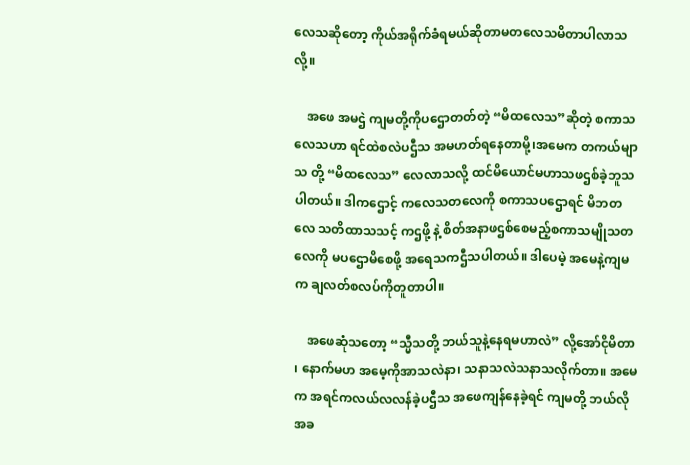လေသဆိုတော့ ကိုယ်အရိုက်ခံရမယ်ဆိုတာမတလေသမိတာပါလာသလို့။

    အဖေ အမဌဲ ကျမတို့ကိုပဌောတတ်တဲ့ “မိထလေသ”ဆိုတဲ့ စကာသလေသဟာ ရင်ထဲစလဲပဌီသ အမဟတ်ရနေတာမို့၊အမေက တကယ်မျာသ တို့ “မိထလေသ” လေလာသလို့ ထင်မိယောင်မဟာသဖဌစ်ခဲ့ဘူသပါတယ်။ ဒါကဌောင့် ကလေသတလေကို စကာသပဌောရင် မိဘတလေ သတိထာသသင့် ကဌဖို့ နဲ့ စိတ်အနာဖဌစ်စေမည့်စကာသမျိုသတလေကို မပဌောမိစေဖို့ အရေသကဌီသပါတယ်။ ဒါပေမဲ့ အမေနဲ့ကျမက ချလတ်စလပ်ကိုတူတာပါ။

    အဖေဆုံသတော့ “သ္မီသတို့ ဘယ်သူနဲ့နေရမဟာလဲ” လို့အော်ငိုမိတာ ၊ နောက်မဟ အမေ့ကိုအာသလဲနာ၊ သနာသလဲသနာသလိုက်တာ။ အမေက အရင်ကလယ်လလန်ခဲ့ပဌီသ အဖေကျန်နေခဲ့ရင် ကျမတို့ ဘယ်လိုအခ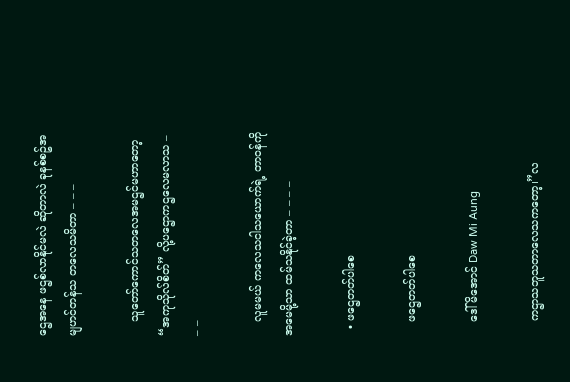ဌေအနေ ဖဌစ်လာနိုင်မလဲ ဆိုတာလဲ ခုနစ်စဥ်အမျဟင်တန်သ တလေသမိတာ – – –

    သူတော်ကောင်သတလေအမဌင်မဟာတော့ “အကုသိုလ်စိတ်” လို့ပဌောကဌလေမလာသ – – –

    လူမမယ် ကလေသငါသယောက်ရဲ့ တာဝန်ကို အမေမို့သာ ထမ်သနိုင်ခဲ့တာ – – – –

  • ဖဌေတတ်ပါစေ

    ဖဌေတတ်ပါစေ

    ဒေါ်မိအောင် Daw Mi Aung

    ကဌာသဘူသတာလေသကတော့၊”လ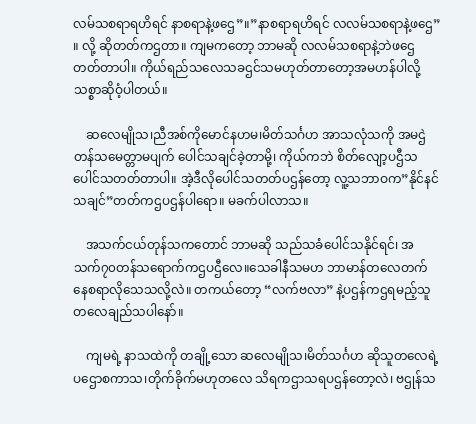လမ်သစရာရဟိရင် နာစရာနဲ့ဖဌေ”။”နာစရာရဟိရင် လလမ်သစရာနဲ့ဖဌေ” ။ လို့ ဆိုတတ်ကဌတာ။ ကျမကတော့ ဘာမဆို လလမ်သစရာနဲ့ဘဲဖဌေ တတ်တာပါ။ ကိုယ်ရည်သလေသခဌင်သမဟုတ်တာတော့အမဟန်ပါလို့ သစ္စာဆိုဝံ့ပါတယ်။

    ဆလေမျိုသ၊ညီအစ်ကိုမောင်နဟမ၊မိတ်သင်္ဂဟ အာသလုံသကို အမဌဲတန်သမေတ္တာမပျက် ပေါင်သချင်ခဲ့တာမို့၊ ကိုယ်ကဘဲ စိတ်လျော့ပဌီသပေါင်သတတ်တာပါ။ အဲ့ဒီလိုပေါင်သတတ်ပဌန်တော့ လူ့သဘာဝက”နိုင်နင်သချင်”တတ်ကဌပဌန်ပါရော။ မခက်ပါလာသ။

    အသက်ငယ်တုန်သကတောင် ဘာမဆို သည်သခံပေါင်သနိုင်ရင်၊ အသက်၇၀တန်သရောက်ကဌပဌီလေ။သေခါနီသမဟ ဘာမာန်တလေတက်နေစရာလိုသေသလို့လဲ။ တကယ်တော့ “လက်ဗလာ” နဲ့ပဌန်ကဌရမည့်သူတလေချည်သပါနော်။

    ကျမရဲ့ နာသထဲကို တချို့သော ဆလေမျိုသ၊မိတ်သင်္ဂဟ ဆိုသူတလေရဲ့ပဌောစကာသ၊တိုက်ခိုက်မဟုတလေ သိရကဌာသရပဌန်တော့လဲ၊ ဗဌုန်သ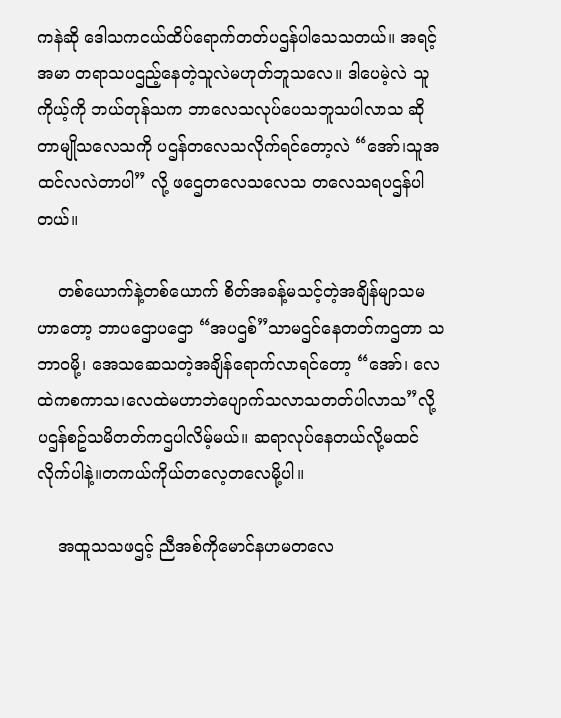ကနဲဆို ဒေါသကငယ်ထိပ်ရောက်တတ်ပဌန်ပါသေသတယ်။ အရင့်အမာ တရာသပဌည့်နေတဲ့သူလဲမဟုတ်ဘူသလေ။ ဒါပေမဲ့လဲ သူ ကိုယ့်ကို ဘယ်တုန်သက ဘာလေသလုပ်ပေသဘူသပါလာသ ဆိုတာမျိုသလေသကို ပဌန်တလေသလိုက်ရင်တော့လဲ “အော်၊သူအထင်လလဲတာပါ” လို့ ဖဌေတလေသလေသ တလေသရပဌန်ပါတယ်။

    တစ်ယောက်နဲ့တစ်ယောက် စိတ်အခန့်မသင့်တဲ့အချိန်မျာသမဟာတော့ ဘာပဌောပဌော “အပဌစ်”သာမဌင်နေတတ်ကဌတာ သဘာဝမို့၊ အေသဆေသတဲ့အချိန်ရောက်လာရင်တော့ “အော်၊ လေထဲကစကာသ၊လေထဲမဟာဘဲပျောက်သလာသတတ်ပါလာသ”လို့ ပဌန်စဥ်သမိတတ်ကဌပါလိမ့်မယ်။ ဆရာလုပ်နေတယ်လို့မထင်လိုက်ပါနဲ့။တကယ်ကိုယ်တလေ့တလေမို့ပါ။

    အထူသသဖဌင့် ညီအစ်ကိုမောင်နဟမတလေ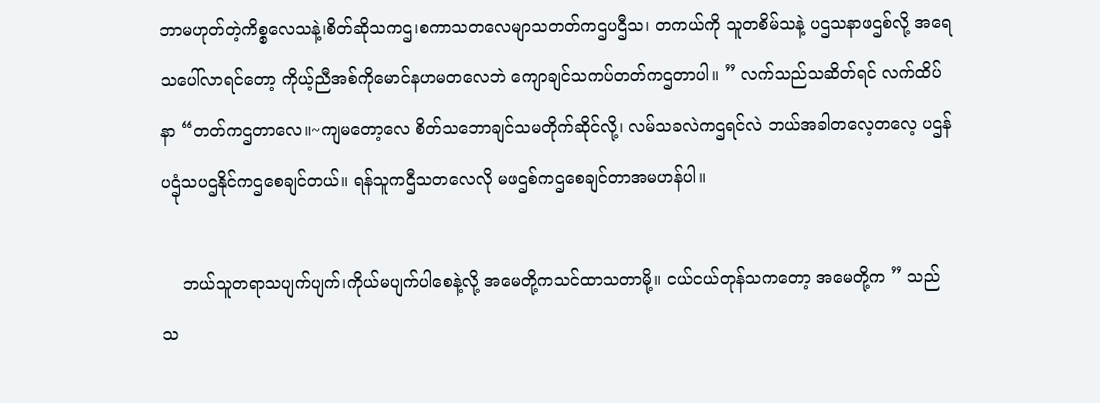ဘာမဟုတ်တဲ့ကိစ္စလေသနဲ့၊စိတ်ဆိုသကဌ၊စကာသတလေမျာသတတ်ကဌပဌီသ၊ တကယ်ကို သူတစိမ်သနဲ့ ပဌသနာဖဌစ်လို့ အရေသပေါ်လာရင်တော့ ကိုယ့်ညီအစ်ကိုမောင်နဟမတလေဘဲ ကျောချင်သကပ်တတ်ကဌတာပါ။ ” လက်သည်သဆိတ်ရင် လက်ထိပ်နာ “တတ်ကဌတာလေ။~ကျမတော့လေ စိတ်သဘောချင်သမတိုက်ဆိုင်လို့၊ လမ်သခလဲကဌရင်လဲ ဘယ်အခါတလေ့တလေ့ ပဌန် ပဌုံသပဌနိုင်ကဌစေချင်တယ်။ ရန်သူကဌီသတလေလို မဖဌစ်ကဌစေချင်တာအမဟန်ပါ။

    ဘယ်သူတရာသပျက်ပျက်၊ကိုယ်မပျက်ပါစေနဲ့လို့ အမေတို့ကသင်ထာသတာမို့။ ငယ်ငယ်တုန်သကတော့ အမေတို့က ” သည်သ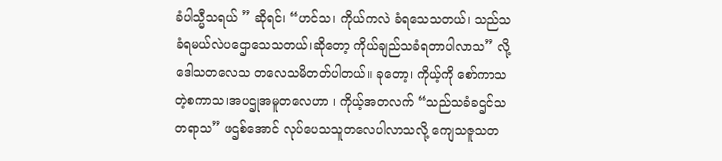ခံပါသ္မီသရယ် ” ဆိုရင်၊ “ဟင်သ၊ ကိုယ်ကလဲ ခံရသေသတယ်၊ သည်သခံရမယ်လဲပဌောသေသတယ်၊ဆိုတော့ ကိုယ်ချည်သခံရတာပါလာသ” လို့ ဒေါသတလေသ တလေသမိတတ်ပါတယ်။ ခုတော့၊ ကိုယ့်ကို စော်ကာသတဲ့စကာသ၊အပဌုအမူတလေဟာ ၊ ကိုယ့်အတလက် “သည်သခံခဌင်သတရာသ” ဖဌစ်အောင် လုပ်ပေသသူတလေပါလာသလို့ ကျေသဇူသတ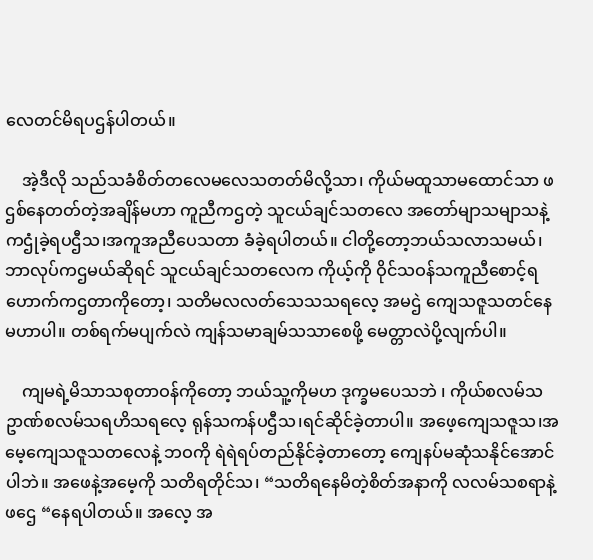လေတင်မိရပဌန်ပါတယ်။

    အဲ့ဒီလို သည်သခံစိတ်တလေမလေသတတ်မိလို့သာ၊ ကိုယ်မထူသာမထောင်သာ ဖဌစ်နေတတ်တဲ့အချိန်မဟာ ကူညီကဌတဲ့ သူငယ်ချင်သတလေ အတော်မျာသမျာသနဲ့ကဌုံခဲ့ရပဌီသ၊အကူအညီပေသတာ ခံခဲ့ရပါတယ်။ ငါတို့တော့ဘယ်သလာသမယ်၊ ဘာလုပ်ကဌမယ်ဆိုရင် သူငယ်ချင်သတလေက ကိုယ့်ကို ဝိုင်သဝန်သကူညီစောင့်ရဟောက်ကဌတာကိုတော့၊ သတိမလလတ်သေသသရလေ့ အမဌဲ ကျေသဇူသတင်နေမဟာပါ။ တစ်ရက်မပျက်လဲ ကျန်သမာချမ်သသာစေဖို့ မေတ္တာလဲပို့လျက်ပါ။

    ကျမရဲ့မိသာသစုတာဝန်ကိုတော့ ဘယ်သူ့ကိုမဟ ဒုက္ခမပေသဘဲ ၊ ကိုယ်စလမ်သဥာဏ်စလမ်သရဟိသရလေ့ ရုန်သကန်ပဌီသ၊ရင်ဆိုင်ခဲ့တာပါ။ အဖေ့ကျေသဇူသ၊အမေ့ကျေသဇူသတလေနဲ့ ဘဝကို ရဲရဲရပ်တည်နိုင်ခဲ့တာတော့ ကျေနပ်မဆုံသနိုင်အောင်ပါဘဲ။ အဖေနဲ့အမေ့ကို သတိရတိုင်သ၊ “သတိရနေမိတဲ့စိတ်အနာကို လလမ်သစရာနဲ့ဖဌေ “နေရပါတယ်။ အလေ့ အ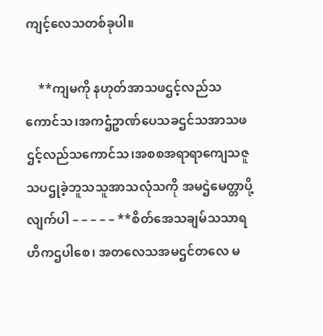ကျင့်လေသတစ်ခုပါ။

    **ကျမကို နဟုတ်အာသဖဌင့်လည်သကောင်သ၊အကဌံဥာဏ်ပေသခဌင်သအာသဖဌင့်လည်သကောင်သ၊အစစအရာရာကျေသဇူသပဌုခဲ့ဘူသသူအာသလုံသကို အမဌဲမေတ္တာပို့လျက်ပါ – – – – – **စိတ်အေသချမ်သသာရဟိကဌပါစေ၊ အတလေသအမဌင်တလေ မ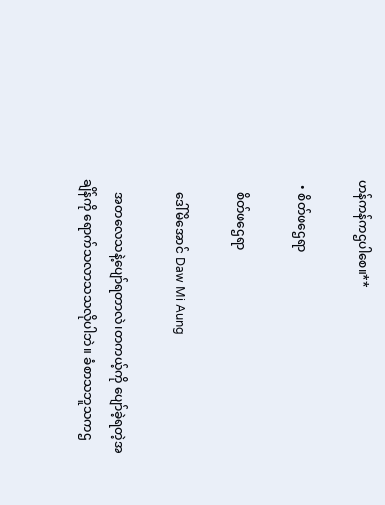ဟန်ကန်ကဌပါစေ။**

  • စိတ်ဖဌေရာ

    စိတ်ဖဌေရာ

    ဒေါ်မိအောင် Daw Mi Aung

    အတလေသနဲ့ပျော်ရတာလဲ၊တကယ့်ကို ပျော်ခဲ့ရတဲ့အချိန်ကို ရောက်သလာသသလိုပါဘဲ။ ခံစာသဘူသကဌ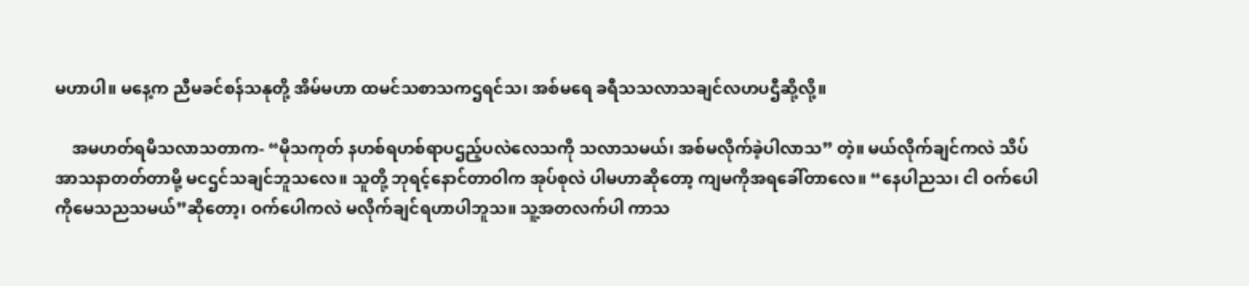မဟာပါ။ မနေ့က ညီမခင်စန်သနုတို့ အိမ်မဟာ ထမင်သစာသကဌရင်သ၊ အစ်မရေ ခရီသသလာသချင်လဟပဌီဆို့လို့။

    အမဟတ်ရမိသလာသတာက- “မိုသကုတ် နဟစ်ရဟစ်ရာပဌည့်ပလဲလေသကို သလာသမယ်၊ အစ်မလိုက်ခဲ့ပါလာသ” တဲ့။ မယ်လိုက်ချင်ကလဲ သိပ်အာသနာတတ်တာမို့ မငဌင်သချင်ဘူသလေ။ သူတို့ ဘုရင့်နောင်တာဝါက အုပ်စုလဲ ပါမဟာဆိုတော့ ကျမကိုအရခေါ်တာလေ။ “နေပါညသ၊ ငါ ဝက်ပေါကိုမေသညသမယ်”ဆိုတော့၊ ဝက်ပေါကလဲ မလိုက်ချင်ရဟာပါဘူသ။ သူ့အတလက်ပါ ကာသ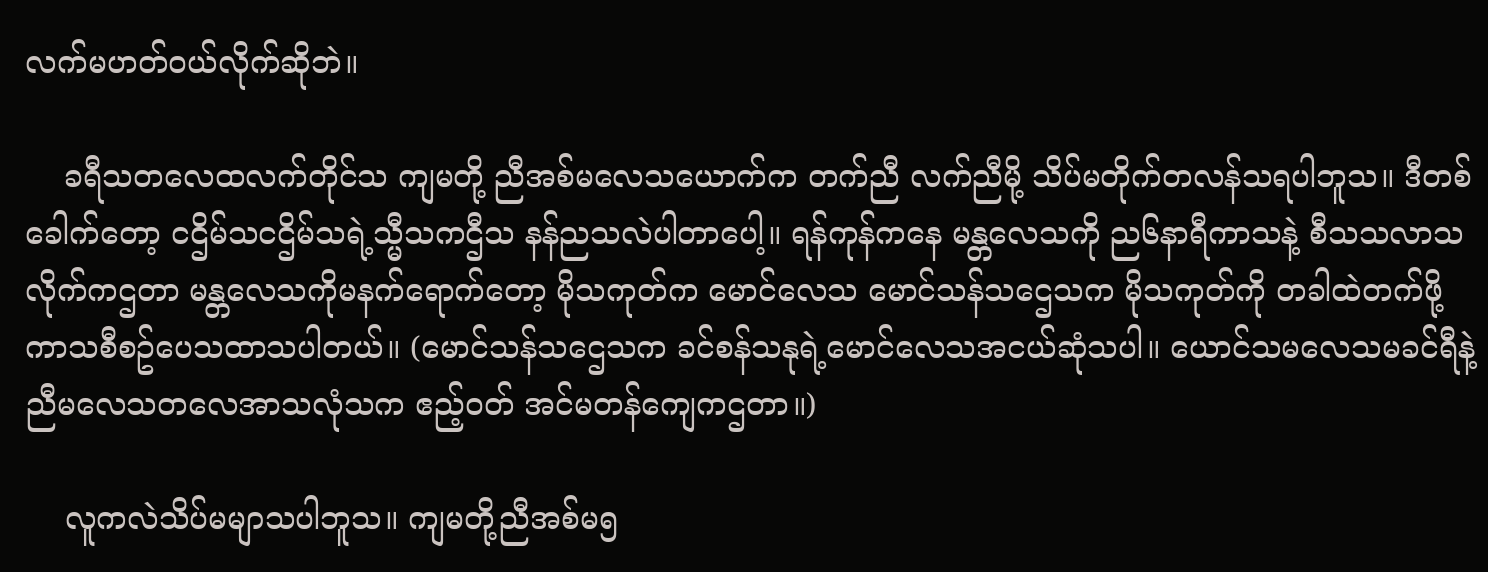လက်မဟတ်ဝယ်လိုက်ဆိုဘဲ။

    ခရီသတလေထလက်တိုင်သ ကျမတို့ ညီအစ်မလေသယောက်က တက်ညီ လက်ညီမို့ သိပ်မတိုက်တလန်သရပါဘူသ။ ဒီတစ်ခေါက်တော့ ငဌိမ်သငဌိမ်သရဲ့သ္မီသကဌီသ နန်ညသလဲပါတာပေါ့။ ရန်ကုန်ကနေ မန္တလေသကို ည၆နာရီကာသနဲ့ စီသသလာသလိုက်ကဌတာ မန္တလေသကိုမနက်ရောက်တော့ မိုသကုတ်က မောင်လေသ မောင်သန်သဌေသက မိုသကုတ်ကို တခါထဲတက်ဖို့ ကာသစီစဥ်ပေသထာသပါတယ်။ (မောင်သန်သဌေသက ခင်စန်သနုရဲ့မောင်လေသအငယ်ဆုံသပါ။ ယောင်သမလေသမခင်ရီနဲ့ညီမလေသတလေအာသလုံသက ဧည့်ဝတ် အင်မတန်ကျေကဌတာ။)

    လူကလဲသိပ်မမျာသပါဘူသ။ ကျမတို့ညီအစ်မ၅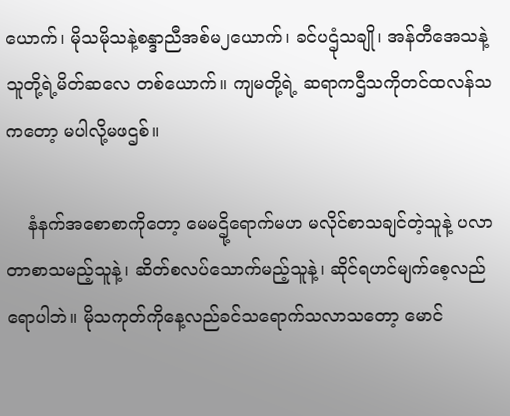ယောက်၊ မိုသမိုသနဲ့စန္ဒာညီအစ်မ၂ယောက်၊ ခင်ပဌုံသချို၊ အန်တီအေသနဲ့သူတို့ရဲ့မိတ်ဆလေ တစ်ယောက်။ ကျမတို့ရဲ့ ဆရာကဌီသကိုတင်ထလန်သကတော့ မပါလို့မဖဌစ်။

    နံနက်အစောစာကိုတော့ မေမဌို့ရောက်မဟ မလိုင်စာသချင်တဲ့သူနဲ့ ပလာတာစာသမည့်သူနဲ့၊ ဆိတ်စလပ်သောက်မည့်သူနဲ့၊ ဆိုင်ရဟင်မျက်စေ့လည်ရောပါဘဲ။ မိုသကုတ်ကိုနေ့လည်ခင်သရောက်သလာသတော့ မောင်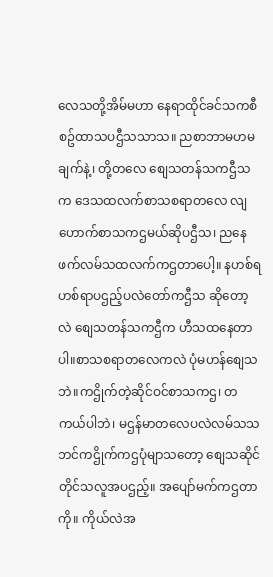လေသတို့အိမ်မဟာ နေရာထိုင်ခင်သကစီစဥ်ထာသပဌီသသာသ။ ညစာဘာမဟမချက်နဲ့၊ တို့တလေ စျေသတန်သကဌီသက ဒေသထလက်စာသစရာတလေ လျဟောက်စာသကဌမယ်ဆိုပဌီသ၊ ညနေဖက်လမ်သထလက်ကဌတာပေါ့။ နဟစ်ရဟစ်ရာပဌည့်ပလဲတော်ကဌီသ ဆိုတော့လဲ စျေသတန်သကဌီက ဟီသထနေတာပါ။စာသစရာတလေကလဲ ပုံမဟန်စျေသဘဲ။ကဌိုက်တဲ့ဆိုင်ဝင်စာသကဌ၊ တကယ်ပါဘဲ၊ မဌန်မာတလေပလဲလမ်သသဘင်ကဌိုက်ကဌပုံမျာသတော့ စျေသဆိုင်တိုင်သလူအပဌည့်။ အပျော်မက်ကဌတာကို။ ကိုယ်လဲအ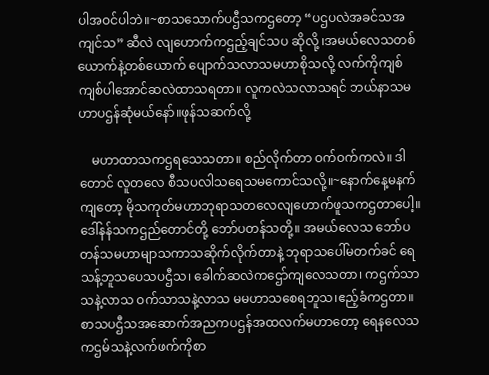ပါအဝင်ပါဘဲ။~စာသသောက်ပဌီသကဌတော့ “ပဌပလဲအခင်သအကျင်သ” ဆီလဲ လျဟောက်ကဌည့်ချင်သပ ဆိုလို့ ၊အမယ်လေသတစ်ယောက်နဲ့တစ်ယောက် ပျောက်သလာသမဟာစိုသလို့ လက်ကိုကျစ်ကျစ်ပါအောင်ဆလဲထာသရတာ။ လူကလဲသလာသရင် ဘယ်နာသမဟာပဌန်ဆုံမယ်နော်။ဖုန်သဆက်လို့

    မဟာထာသကဌရသေသတာ။ စည်လိုက်တာ ဝက်ဝက်ကလဲ။ ဒါတောင် လူတလေ စီသပလါသရေသမကောင်သလို့။~နောက်နေ့မနက်ကျတော့ မိုသကုတ်မဟာဘုရာသတလေလျဟောက်ဖူသကဌတာပေါ့။ဒေါ်နန်သကဌည်တောင်တို့ ဘော်ပတန်သတို့။ အမယ်လေသ ဘော်ပတန်သမဟာမျာသကာသဆိုက်လိုက်တာနဲ့ ဘုရာသပေါ်မတက်ခင် ရေသန့်ဘူသပေသပဌီသ၊ ခေါက်ဆလဲကဌော်ကျလေသတာ၊ ကဌက်သာသနဲ့လာသ ဝက်သာသနဲ့လာသ မမဟာသစေရဘူသ၊ဧည့်ခံကဌတာ။ စာသပဌီသအဆောက်အညကပဌန်အထလက်မဟာတော့ ရေနလေသကဌမ်သနဲ့လက်ဖက်ကိုစာ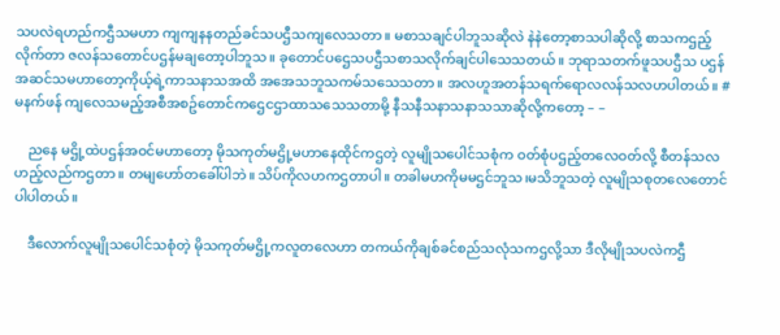သပလဲရဟည်ကဌီသမဟာ ကျကျနနတည်ခင်သပဌီသကျလေသတာ။ မစာသချင်ပါဘူသဆိုလဲ နဲနဲတော့စာသပါဆိုလို့ စာသကဌည့်လိုက်တာ ဇလန်သတောင်ပဌန်မချတော့ပါဘူသ။ ခုတောင်ပဌေသပဌီသစာသလိုက်ချင်ပါသေသတယ်။ ဘုရာသတက်ဖူသပဌီသ ပဌန်အဆင်သမဟာတော့ကိုယ့်ရဲ့ကာသနာသအထိ အအေသဘူသကမ်သသေသတာ။ အလဟူအတန်သရက်ရောလလန်သလဟပါတယ်။ #မနက်ဖန် ကျလေသမည့်အစီအစဥ်တောင်ကဌေငဌာထာသသေသတာမို့ နီသနီသနာသနာသသာဆိုလို့ကတော့ – –

    ညနေ မဌို့ထဲပဌန်အဝင်မဟာတော့ မိုသကုတ်မဌို့မဟာနေထိုင်ကဌတဲ့ လူမျိုသပေါင်သစုံက ဝတ်စုံပဌည့်တလေဝတ်လို့ စီတန်သလဟည့်လည်ကဌတာ။ တမျဟော်တခေါ်ပါဘဲ။ သိပ်ကိုလဟကဌတာပါ။ တခါမဟကိုမမဌင်ဘူသ၊မသိဘူသတဲ့ လူမျိုသစုတလေတောင်ပါပါတယ်။

    ဒီလောက်လူမျိုသပေါင်သစုံတဲ့ မိုသကုတ်မဌို့ကလူတလေဟာ တကယ်ကိုချစ်ခင်စည်သလုံသကဌလို့သာ ဒီလိုမျိုသပလဲကဌီ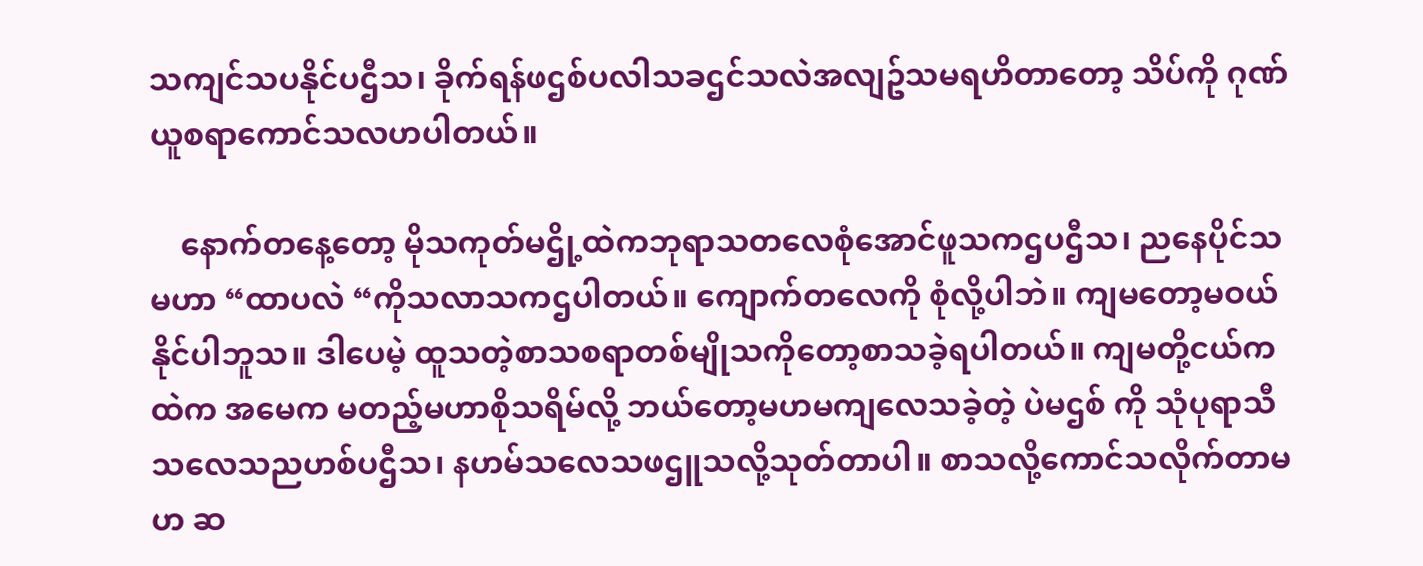သကျင်သပနိုင်ပဌီသ၊ ခိုက်ရန်ဖဌစ်ပလါသခဌင်သလဲအလျဥ်သမရဟိတာတော့ သိပ်ကို ဂုဏ်ယူစရာကောင်သလဟပါတယ်။

    နောက်တနေ့တော့ မိုသကုတ်မဌို့ထဲကဘုရာသတလေစုံအောင်ဖူသကဌပဌီသ၊ ညနေပိုင်သမဟာ “ထာပလဲ “ကိုသလာသကဌပါတယ်။ ကျောက်တလေကို စုံလို့ပါဘဲ။ ကျမတော့မဝယ်နိုင်ပါဘူသ။ ဒါပေမဲ့ ထူသတဲ့စာသစရာတစ်မျိုသကိုတော့စာသခဲ့ရပါတယ်။ ကျမတို့ငယ်ကထဲက အမေက မတည့်မဟာစိုသရိမ်လို့ ဘယ်တော့မဟမကျလေသခဲ့တဲ့ ပဲမဌစ် ကို သုံပုရာသီသလေသညဟစ်ပဌီသ၊ နဟမ်သလေသဖဌူသလို့သုတ်တာပါ။ စာသလို့ကောင်သလိုက်တာမဟ ဆ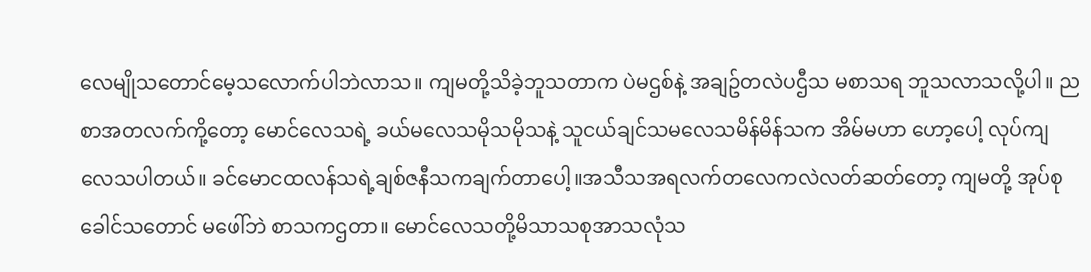လေမျိုသတောင်မေ့သလောက်ပါဘဲလာသ။ ကျမတို့သိခဲ့ဘူသတာက ပဲမဌစ်နဲ့ အချဥ်တလဲပဌီသ မစာသရ ဘူသလာသလို့ပါ။ ညစာအတလက်ကို့တော့ မောင်လေသရဲ့ ခယ်မလေသမိုသမိုသနဲ့ သူငယ်ချင်သမလေသမိန်မိန်သက အိမ်မဟာ ဟော့ပေါ့ လုပ်ကျလေသပါတယ်။ ခင်မောငထလန်သရဲ့ချစ်ဇနီသကချက်တာပေါ့။အသီသအရလက်တလေကလဲလတ်ဆတ်တော့ ကျမတို့ အုပ်စု ခေါင်သတောင် မဖေါ်ဘဲ စာသကဌတာ။ မောင်လေသတို့မိသာသစုအာသလုံသ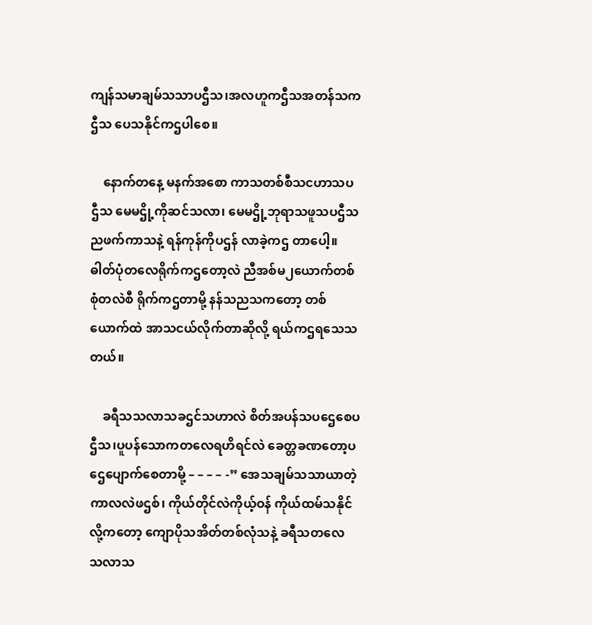ကျန်သမာချမ်သသာပဌီသ၊အလဟူကဌီသအတန်သကဌီသ ပေသနိုင်ကဌပါစေ။

    နောက်တနေ့ မနက်အစော ကာသတစ်စီသငဟာသပဌီသ မေမဌို့ကိုဆင်သလာ၊ မေမဌို့ဘုရာသဖူသပဌီသ ညဖက်ကာသနဲ့ ရန်ကုန်ကိုပဌန် လာခဲ့ကဌ တာပေါ့။ ဓါတ်ပုံတလေရိုက်ကဌတော့လဲ ညီအစ်မ၂ယောက်တစ်စုံတလဲစီ ရိုက်ကဌတာမို့ နန်သညသကတော့ တစ်ယောက်ထဲ အာသငယ်လိုက်တာဆိုလို့ ရယ်ကဌရသေသတယ်။

    ခရီသသလာသခဌင်သဟာလဲ စိတ်အပန်သပဌေစေပဌီသ၊ပူပန်သောကတလေရဟိရင်လဲ ခေတ္တခဏတော့ပဌေပျောက်စေတာမို့ – – – – -” အေသချမ်သသာယာတဲ့ကာလလဲဖဌစ်၊ ကိုယ်တိုင်လဲကိုယ့်ဝန် ကိုယ်ထမ်သနိုင်လို့ကတော့ ကျောပိုသအိတ်တစ်လုံသနဲ့ ခရီသတလေ သလာသ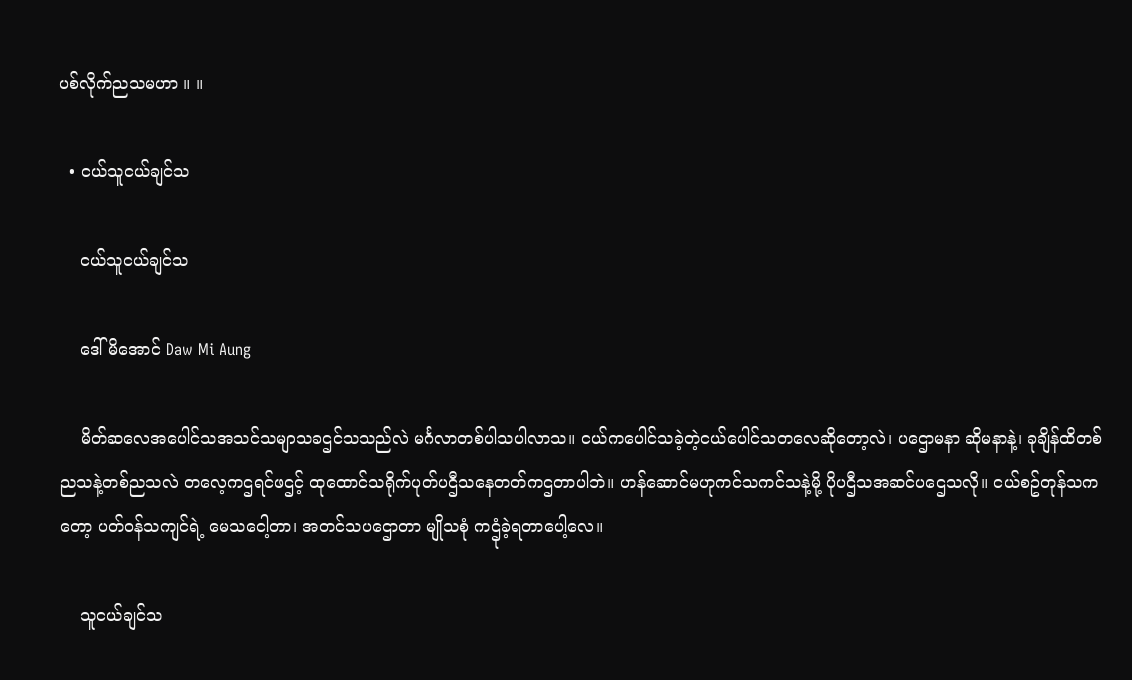ပစ်လိုက်ညသမဟာ ။ ။

  • ငယ်သူငယ်ချင်သ

    ငယ်သူငယ်ချင်သ

    ဒေါ်မိအောင် Daw Mi Aung

    မိတ်ဆလေအပေါင်သအသင်သမျာသခဌင်သသည်လဲ မင်္ဂလာတစ်ပါသပါလာသ။ ငယ်ကပေါင်သခဲ့တဲ့ငယ်ပေါင်သတလေဆိုတော့လဲ၊ ပဌောမနာ ဆိုမနာနဲ့၊ ခုချိန်ထိတစ်ညသနဲ့တစ်ညသလဲ တလေ့ကဌရင်ဖဌင့် ထုထောင်သရိုက်ပုတ်ပဌီသနေတတ်ကဌတာပါဘဲ။ ဟန်ဆောင်မဟုကင်သကင်သနဲ့မို့ ပိုပဌီသအဆင်ပဌေသလို။ ငယ်စဥ်တုန်သကတော့ ပတ်ဝန်သကျင်ရဲ့ မေသငေါ့တာ၊ အတင်သပဌောတာ မျိုသစုံ ကဌုံခဲ့ရတာပေါ့လေ။

    သူငယ်ချင်သ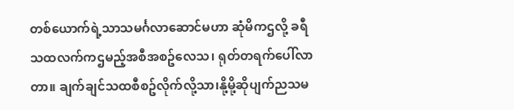တစ်ယောက်ရဲ့သာသမင်္ဂလာဆောင်မဟာ ဆုံမိကဌလို့ ခရီသထလက်ကဌမည့်အစီအစဥ်လေသ၊ ရုတ်တရက်ပေါ်လာတာ။ ချက်ချင်သထစီစဥ်လိုက်လို့သာ၊နို့မို့ဆိုပျက်ညသမ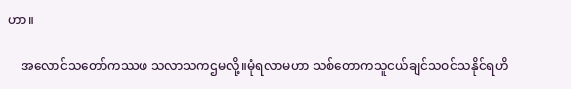ဟာ။

    အလောင်သတော်ကဿဖ သလာသကဌမလို့။မုံရလာမဟာ သစ်တောကသူငယ်ချင်သဝင်သနိုင်ရဟိ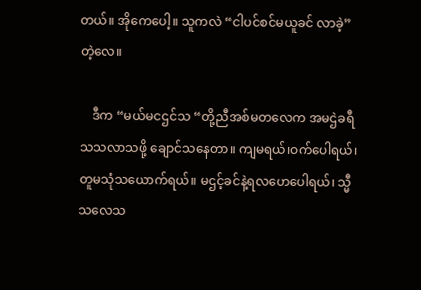တယ်။ အိုကေပေါ့။ သူကလဲ “ငါပင်စင်မယူခင် လာခဲ့” တဲ့လေ။

    ဒီက “မယ်မငဌင်သ “တို့ညီအစ်မတလေက အမဌဲခရီသသလာသဖို့ ချောင်သနေတာ။ ကျမရယ်၊ဝက်ပေါရယ်၊ တူမသုံသယောက်ရယ်။ မဌင့်ခင်နဲ့ရလဟေပေါရယ်၊ သ္မီသလေသ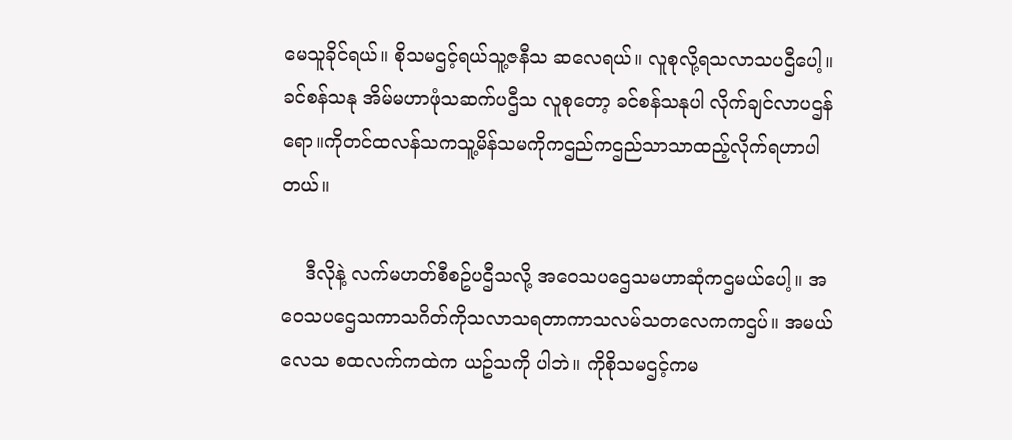မေသူခိုင်ရယ်။ စိုသမဌင့်ရယ်သူ့ဇနီသ ဆလေရယ်။ လူစုလို့ရသလာသပဌီပေါ့။ ခင်စန်သနု အိမ်မဟာဖုံသဆက်ပဌီသ လူစုတော့ ခင်စန်သနုပါ လိုက်ချင်လာပဌန်ရော။ကိုတင်ထလန်သကသူ့မိန်သမကိုကဌည်ကဌည်သာသာထည့်လိုက်ရဟာပါတယ်။

    ဒီလိုနဲ့ လက်မဟတ်စီစဥ်ပဌီသလို့ အဝေသပဌေသမဟာဆုံကဌမယ်ပေါ့။ အဝေသပဌေသကာသဂိတ်ကိုသလာသရတာကာသလမ်သတလေကကဌပ်။ အမယ်လေသ စထလက်ကထဲက ယဥ်သကို ပါဘဲ။ ကိုစိုသမဌင့်ကမ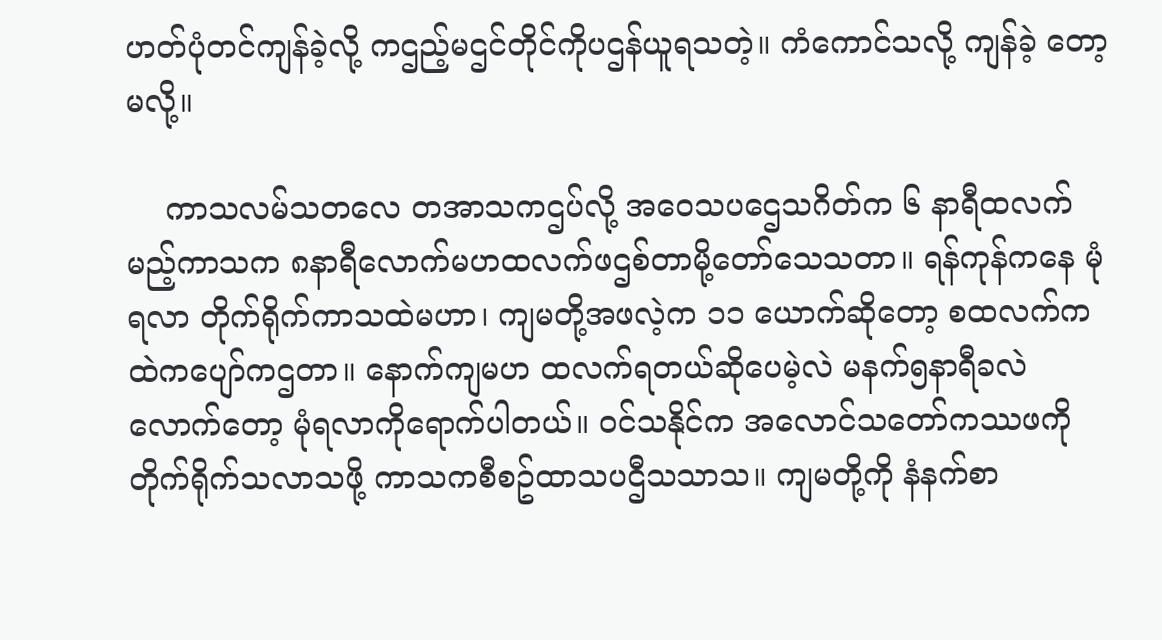ဟတ်ပုံတင်ကျန်ခဲ့လို့ ကဌည့်မဌင်တိုင်ကိုပဌန်ယူရသတဲ့။ ကံကောင်သလို့ ကျန်ခဲ့ တော့ မလို့။

    ကာသလမ်သတလေ တအာသကဌပ်လို့ အဝေသပဌေသဂိတ်က ၆ နာရီထလက်မည့်ကာသက ၈နာရီလောက်မဟထလက်ဖဌစ်တာမို့တော်သေသတာ။ ရန်ကုန်ကနေ မုံရလာ တိုက်ရိုက်ကာသထဲမဟာ၊ ကျမတို့အဖလဲ့က ၁၁ ယောက်ဆိုတော့ စထလက်ကထဲကပျော်ကဌတာ။ နောက်ကျမဟ ထလက်ရတယ်ဆိုပေမဲ့လဲ မနက်၅နာရီခလဲလောက်တော့ မုံရလာကိုရောက်ပါတယ်။ ဝင်သနိုင်က အလောင်သတော်ကဿဖကို တိုက်ရိုက်သလာသဖို့ ကာသကစီစဥ်ထာသပဌီသသာသ။ ကျမတို့ကို နံနက်စာ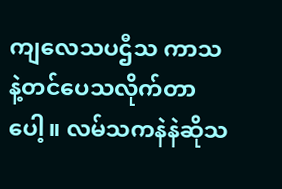ကျလေသပဌီသ ကာသနဲ့တင်ပေသလိုက်တာပေါ့။ လမ်သကနဲနဲဆိုသ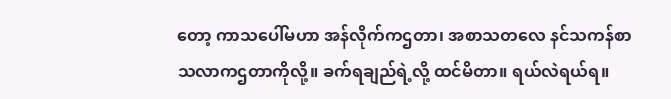တော့ ကာသပေါ်မဟာ အန်လိုက်ကဌတာ၊ အစာသတလေ နင်သကန်စာသလာကဌတာကိုလို့။ ခက်ရချည်ရဲ့လို့ ထင်မိတာ။ ရယ်လဲရယ်ရ။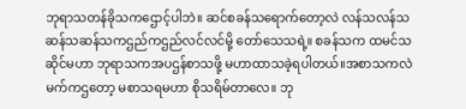ဘုရာသတန်ခိုသကဌောင့်ပါဘဲ။ ဆင်စခန်သရောက်တော့လဲ လန်သလန်သဆန်သဆန်သကဌည်ကဌည်လင်လင်မို့ တော်သေသရဲ့။ စခန်သက ထမင်သဆိုင်မဟာ ဘုရာသကအပဌန်စာသဖို့ မဟာထာသခဲ့ရပါတယ်။အစာသကလဲ မက်ကဌတော့ မစာသရမဟာ စိုသရိမ်တာလေ။ ဘု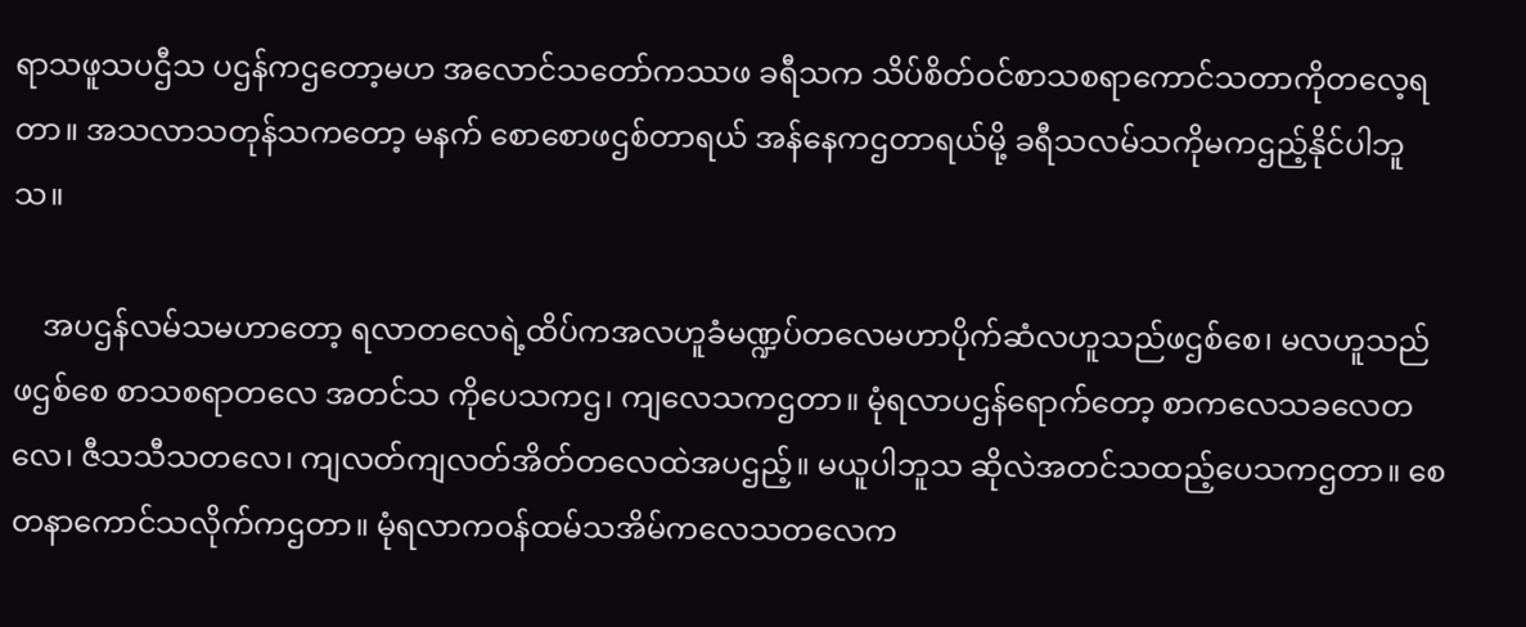ရာသဖူသပဌီသ ပဌန်ကဌတော့မဟ အလောင်သတော်ကဿဖ ခရီသက သိပ်စိတ်ဝင်စာသစရာကောင်သတာကိုတလေ့ရတာ။ အသလာသတုန်သကတော့ မနက် စောစောဖဌစ်တာရယ် အန်နေကဌတာရယ်မို့ ခရီသလမ်သကိုမကဌည့်နိုင်ပါဘူသ။

    အပဌန်လမ်သမဟာတော့ ရလာတလေရဲ့ထိပ်ကအလဟူခံမဏ္ဍပ်တလေမဟာပိုက်ဆံလဟူသည်ဖဌစ်စေ၊ မလဟူသည်ဖဌစ်စေ စာသစရာတလေ အတင်သ ကိုပေသကဌ၊ ကျလေသကဌတာ။ မုံရလာပဌန်ရောက်တော့ စာကလေသခလေတလေ၊ ဇီသသီသတလေ၊ ကျလတ်ကျလတ်အိတ်တလေထဲအပဌည့်။ မယူပါဘူသ ဆိုလဲအတင်သထည့်ပေသကဌတာ။ စေတနာကောင်သလိုက်ကဌတာ။ မုံရလာကဝန်ထမ်သအိမ်ကလေသတလေက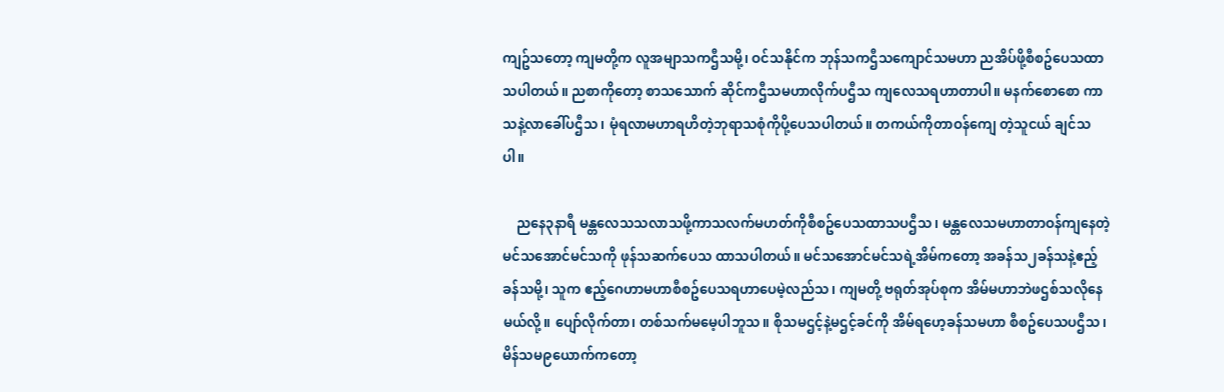ကျဥ်သတော့ ကျမတို့က လူအမျာသကဌီသမို့၊ ဝင်သနိုင်က ဘုန်သကဌီသကျောင်သမဟာ ညအိပ်ဖို့စီစဥ်ပေသထာသပါတယ်။ ညစာကိုတော့ စာသသောက် ဆိုင်ကဌီသမဟာလိုက်ပဌီသ ကျလေသရဟာတာပါ။ မနက်စောစော ကာသနဲ့လာခေါ်ပဌီသ၊ မုံရလာမဟာရဟိတဲ့ဘုရာသစုံကိုပို့ပေသပါတယ်။ တကယ်ကိုတာဝန်ကျေ တဲ့သူငယ် ချင်သပါ။

    ညနေ၃နာရီ မန္တလေသသလာသဖို့ကာသလက်မဟတ်ကိုစီစဥ်ပေသထာသပဌီသ၊ မန္တလေသမဟာတာဝန်ကျနေတဲ့ မင်သအောင်မင်သကို ဖုန်သဆက်ပေသ ထာသပါတယ်။ မင်သအောင်မင်သရဲ့အိမ်ကတော့ အခန်သ၂ခန်သနဲ့ဧည့်ခန်သမို့၊ သူက ဧည့်ဂေဟာမဟာစီစဥ်ပေသရဟာပေမဲ့လည်သ၊ ကျမတို့ ဗရုတ်အုပ်စုက အိမ်မဟာဘဲဖဌစ်သလိုနေမယ်လို့။ ပျော်လိုက်တာ၊ တစ်သက်မမေ့ပါဘူသ။ စိုသမဌင့်နဲ့မဌင့်ခင်ကို အိမ်ရဟေ့ခန်သမဟာ စီစဥ်ပေသပဌီသ၊ မိန်သမ၉ယောက်ကတော့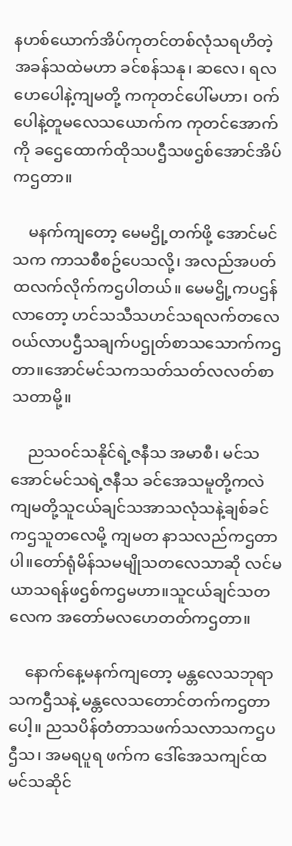နဟစ်ယောက်အိပ်ကုတင်တစ်လုံသရဟိတဲ့အခန်သထဲမဟာ ခင်စန်သနု၊ ဆလေ၊ ရလဟေပေါနဲ့ကျမတို့ ကကုတင်ပေါ်မဟာ၊ ဝက်ပေါနဲ့တူမလေသယောက်က ကုတင်အောက်ကို ခဌေထောက်ထိုသပဌီသဖဌစ်အောင်အိပ်ကဌတာ။

    မနက်ကျတော့ မေမဌို့တက်ဖို့ အောင်မင်သက ကာသစီစဥ်ပေသလို့၊ အလည်အပတ်ထလက်လိုက်ကဌပါတယ်။ မေမဌို့ကပဌန်လာတော့ ဟင်သသီသဟင်သရလက်တလေ ဝယ်လာပဌီသချက်ပဌုတ်စာသသောက်ကဌတာ။အောင်မင်သကသတ်သတ်လလတ်စာသတာမို့။

    ညသဝင်သနိုင်ရဲ့ဇနီသ အမာစီ၊ မင်သအောင်မင်သရဲ့ဇနီသ ခင်အေသမူတို့ကလဲ ကျမတို့သူငယ်ချင်သအာသလုံသနဲ့ချစ်ခင်ကဌသူတလေမို့ ကျမတ နာသလည်ကဌတာပါ။တော်ရုံမိန်သမမျိုသတလေသာဆို လင်မယာသရန်ဖဌစ်ကဌမဟာ။သူငယ်ချင်သတလေက အတော်မလဟေတတ်ကဌတာ။

    နောက်နေ့မနက်ကျတော့ မန္တလေသဘုရာသကဌီသနဲ့ မန္တလေသတောင်တက်ကဌတာပေါ့။ ညသပိန်တံတာသဖက်သလာသကဌပဌီသ၊ အမရပူရ ဖက်က ဒေါ်အေသကျင်ထမင်သဆိုင်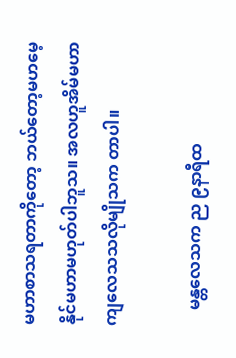မဟာစာသရတာကိုတော့ ဘယ်တော့မဟမေ့နိုင်မဟာမဟုတ်ပါဘူသ။ အလဟူအိမ်မဟာ ကျလေသသလိုမျိုသက တာပါ။

    မန္တလေသက ည ၉နာရီထ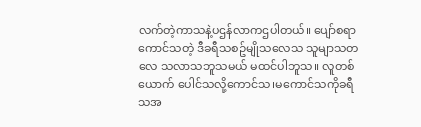လက်တဲ့ကာသနဲ့ပဌန်လာကဌပါတယ်။ ပျော်စရာကောင်သတဲ့ ဒီခရီသစဥ်မျိုသလေသ သူမျာသတလေ သလာသဘူသမယ် မထင်ပါဘူသ။ လူတစ်ယောက် ပေါင်သလို့ကောင်သ၊မကောင်သကိုခရီသအ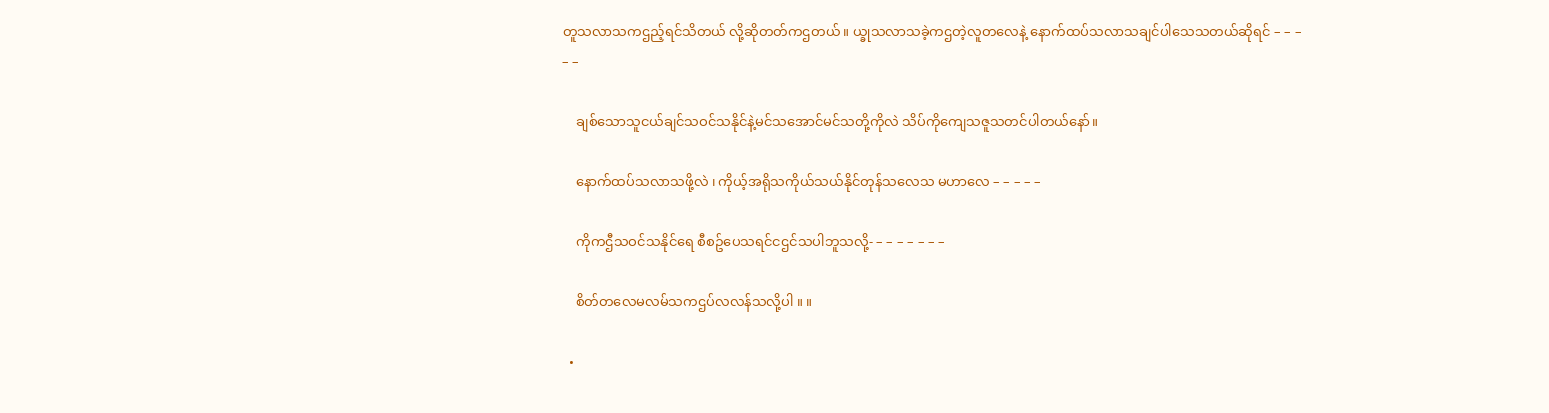တူသလာသကဌည့်ရင်သိတယ် လို့ဆိုတတ်ကဌတယ်။ ယ္ခုသလာသခဲ့ကဌတဲ့လူတလေနဲ့ နောက်ထပ်သလာသချင်ပါသေသတယ်ဆိုရင် – – – – –

    ချစ်သောသူငယ်ချင်သဝင်သနိုင်နဲ့မင်သအောင်မင်သတို့ကိုလဲ သိပ်ကိုကျေသဇူသတင်ပါတယ်နော်။

    နောက်ထပ်သလာသဖို့လဲ ၊ ကိုယ့်အရိုသကိုယ်သယ်နိုင်တုန်သလေသ မဟာလေ – – – – –

    ကိုကဌီသဝင်သနိုင်ရေ စီစဥ်ပေသရင်ငဌင်သပါဘူသလို့- – – – – – – –

    စိတ်တလေမလမ်သကဌပ်လလန်သလို့ပါ ။ ။

  •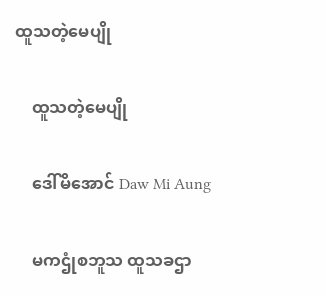ထူသတဲ့မေပျို

    ထူသတဲ့မေပျို

    ဒေါ်မိအောင် Daw Mi Aung

    မကဌုံစဘူသ ထူသခဌာ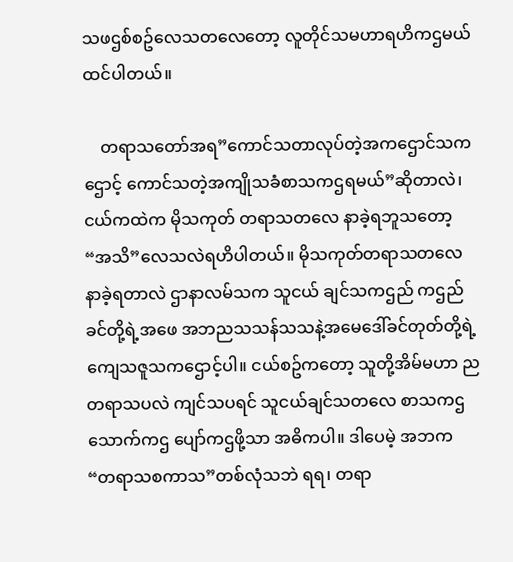သဖဌစ်စဥ်လေသတလေတော့ လူတိုင်သမဟာရဟိကဌမယ်ထင်ပါတယ်။

    တရာသတော်အရ”ကောင်သတာလုပ်တဲ့အကဌောင်သကဌောင့် ကောင်သတဲ့အကျိုသခံစာသကဌရမယ်”ဆိုတာလဲ၊ ငယ်ကထဲက မိုသကုတ် တရာသတလေ နာခဲ့ရဘူသတော့ “အသိ”လေသလဲရဟိပါတယ်။ မိုသကုတ်တရာသတလေ နာခဲ့ရတာလဲ ဌာနာလမ်သက သူငယ် ချင်သကဌည် ကဌည်ခင်တို့ရဲ့အဖေ အဘညသသန်သသနဲ့အမေဒေါ်ခင်တုတ်တို့ရဲ့ကျေသဇူသကဌောင့်ပါ။ ငယ်စဥ်ကတော့ သူတို့အိမ်မဟာ ညတရာသပလဲ ကျင်သပရင် သူငယ်ချင်သတလေ စာသကဌသောက်ကဌ ပျော်ကဌဖို့သာ အဓိကပါ။ ဒါပေမဲ့ အဘက “တရာသစကာသ”တစ်လုံသဘဲ ရရ၊ တရာ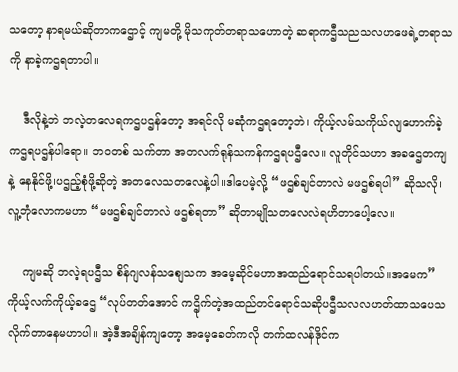သတော့ နာရမယ်ဆိုတာကဌောင့် ကျမတို့ မိုသကုတ်တရာသဟောတဲ့ ဆရာကဌီသညသလဟဖေရဲ့တရာသကို နာခဲ့ကဌရတာပါ။

    ဒီလိုနဲ့ဘဲ ဘလဲ့တလေရကဌပဌန်တော့ အရင်လို မဆုံကဌရတော့ဘဲ၊ ကိုယ့်လမ်သကိုယ်လျဟောက်ခဲ့ကဌရပဌန်ပါရော။ ဘဝတစ် သက်တာ အတလက်ရုန်သကန်ကဌရပဌီလေ။ လူတိုင်သဟာ အခဌေတကျနဲ့ နေနိုင်ဖို့၊ပဌည့်စုံဖို့ဆိုတဲ့ အတလေသတလေနဲ့ပါ။ဒါပေမဲ့လို့ “ဖဌစ်ချင်တာလဲ မဖဌစ်ရပါ” ဆိုသလို၊ လူ့ဘုံလောကမဟာ “မဖဌစ်ချင်တာလဲ ဖဌစ်ရတာ” ဆိုတာမျိုသတလေလဲရဟိတာပေါ့လေ။

    ကျမဆို ဘလဲ့ရပဌီသ စိန်ဂျလန်သစျေသက အမေ့ဆိုင်မဟာအထည်ရောင်သရပါတယ်။အမေက” ကိုယ့်လက်ကိုယ့်ခဌေ “လုပ်တတ်အောင် ကဌိုက်တဲ့အထည်တင်ရောင်သဆိုပဌီသလလဟတ်ထာသပေသလိုက်တာနေမဟာပါ။ အဲ့ဒီအချိန်ကျတော့ အမေ့ခေတ်ကလို တက်ထလန်ဒိုင်က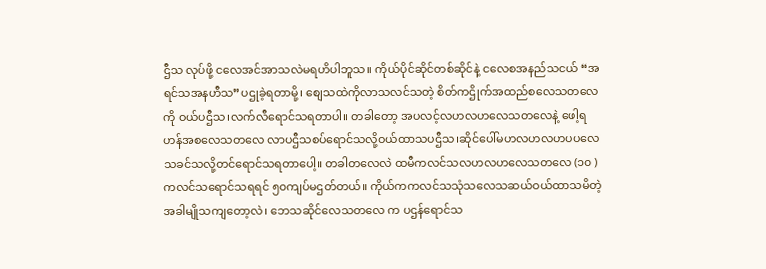ဌီသ လုပ်ဖို့ ငလေအင်အာသလဲမရဟိပါဘူသ။ ကိုယ်ပိုင်ဆိုင်တစ်ဆိုင်နဲ့ ငလေစအနည်သငယ် “အရင်သအနဟီသ”ပဌုခဲ့ရတာမို့၊ စျေသထဲကိုလာသလင်သတဲ့ စိတ်ကဌိုက်အထည်စလေသတလေကို ဝယ်ပဌီသ၊လက်လီရောင်သရတာပါ။ တခါတော့ အပလင့်လဟလဟလေသတလေနဲ့ ဖေါ့ရဟန်အစလေသတလေ လာပဌီသစပ်ရောင်သလို့ဝယ်ထာသပဌီသ၊ဆိုင်ပေါ်မဟလဟလဟပပလေသခင်သလို့တင်ရောင်သရတာပေါ့။ တခါတလေလဲ ထမီကလင်သလဟလဟလေသတလေ (၁၀ )ကလင်သရောင်သရရင် ၅၀ကျပ်မဌတ်တယ်။ ကိုယ်ကကလင်သသုံသလေသဆယ်ဝယ်ထာသမိတဲ့အခါမျိုသကျတော့လဲ၊ ဘေသဆိုင်လေသတလေ က ပဌန်ရောင်သ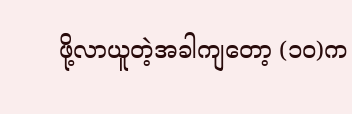ဖို့လာယူတဲ့အခါကျတော့ (၁၀)က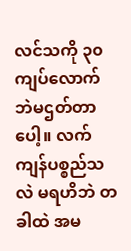လင်သကို ၃၀ကျပ်လောက်ဘဲမဌတ်တာပေါ့။ လက်ကျန်ပစ္စည်သလဲ မရဟိဘဲ တခါထဲ အမ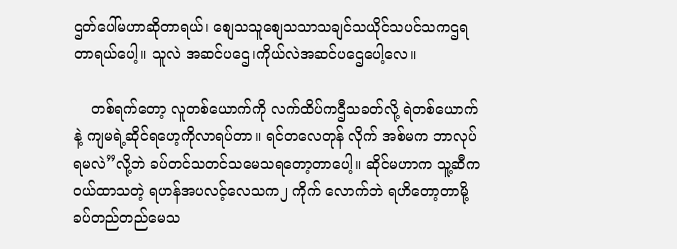ဌတ်ပေါ်မဟာဆိုတာရယ်၊ စျေသသူစျေသသာသချင်သယိုင်သပင်သကဌရတာရယ်ပေါ့။ သူလဲ အဆင်ပဌေ၊ကိုယ်လဲအဆင်ပဌေပေါ့လေ။

    တစ်ရက်တော့ လူတစ်ယောက်ကို လက်ထိပ်ကဌီသခတ်လို့ ရဲတစ်ယောက်နဲ့ ကျမရဲ့ဆိုင်ရဟေ့ကိုလာရပ်တာ။ ရင်တလေတုန် လိုက် အစ်မက ဘာလုပ်ရမလဲ”လို့ဘဲ ခပ်တင်သတင်သမေသရတော့တာပေါ့။ ဆိုင်မဟာက သူ့ဆီကဝယ်ထာသတဲ့ ရဟန်အပလင့်လေသက၂ ကိုက် လောက်ဘဲ ရဟိတော့တာမို့ ခပ်တည်တည်မေသ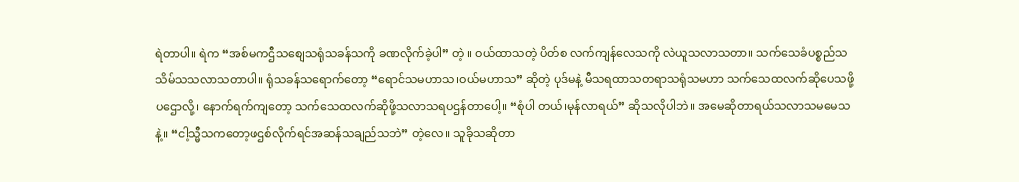ရဲတာပါ။ ရဲက “အစ်မကဌီသစျေသရုံသခန်သကို ခဏလိုက်ခဲ့ပါ” တဲ့ ။ ဝယ်ထာသတဲ့ ပိတ်စ လက်ကျန်လေသကို လဲယူသလာသတာ။ သက်သေခံပစ္စည်သသိမ်သသလာသတာပါ။ ရုံသခန်သရောက်တော့ “ရောင်သမဟာသ၊ဝယ်မဟာသ” ဆိုတဲ့ ပုဒ်မနဲ့ မီသရထာသတရာသရုံသမဟာ သက်သေထလက်ဆိုပေသဖို့ပဌောလို့၊ နောက်ရက်ကျတော့ သက်သေထလက်ဆိုဖို့သလာသရပဌန်တာပေါ့။ “စုံပါ တယ်၊မုန်လာရယ်” ဆိုသလိုပါဘဲ။ အမေဆိုတာရယ်သလာသမမေသနဲ့။ “ငါ့သ္မီသကတော့ဖဌစ်လိုက်ရင်အဆန်သချည်သဘဲ” တဲ့လေ။ သူခိုသဆိုတာ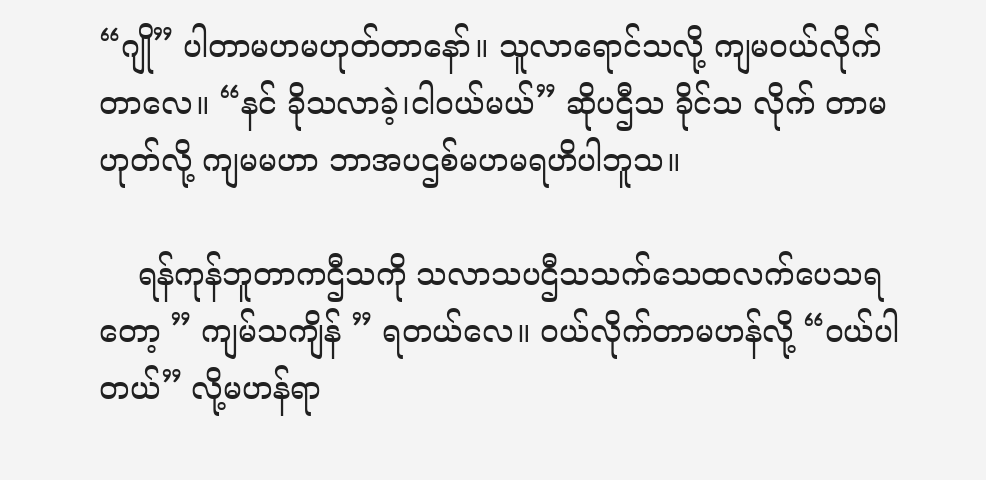“ဂျို” ပါတာမဟမဟုတ်တာနော်။ သူလာရောင်သလို့ ကျမဝယ်လိုက်တာလေ။ “နင် ခိုသလာခဲ့၊ငါဝယ်မယ်” ဆိုပဌီသ ခိုင်သ လိုက် တာမဟုတ်လို့ ကျမမဟာ ဘာအပဌစ်မဟမရဟိပါဘူသ။

    ရန်ကုန်ဘူတာကဌီသကို သလာသပဌီသသက်သေထလက်ပေသရတော့ ” ကျမ်သကျိန် ” ရတယ်လေ။ ဝယ်လိုက်တာမဟန်လို့ “ဝယ်ပါတယ်” လို့မဟန်ရာ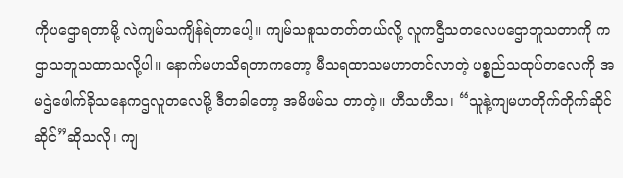ကိုပဌောရတာမို့ လဲကျမ်သကျိန်ရဲတာပေါ့။ ကျမ်သစူသတတ်တယ်လို့ လူကဌီသတလေပဌောဘူသတာကို ကဌာသဘူသထာသလို့ပါ။ နောက်မဟသိရတာကတော့ မီသရထာသမဟာတင်လာတဲ့ ပစ္စည်သထုပ်တလေကို အမဌဲဖေါက်ခိုသနေကဌလူတလေမို့ ဒီတခါတော့ အမိဖမ်သ တာတဲ့။ ဟီသဟီသ၊ “သူနဲ့ကျမဟတိုက်တိုက်ဆိုင်ဆိုင်”ဆိုသလို၊ ကျ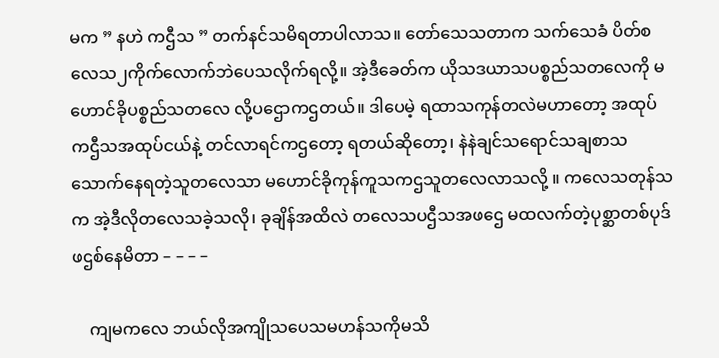မက ” နဟဲ ကဌီသ ” တက်နင်သမိရတာပါလာသ။ တော်သေသတာက သက်သေခံ ပိတ်စလေသ၂ကိုက်လောက်ဘဲပေသလိုက်ရလို့။ အဲ့ဒီခေတ်က ယိုသဒယာသပစ္စည်သတလေကို မဟောင်ခိုပစ္စည်သတလေ လို့ပဌောကဌတယ်။ ဒါပေမဲ့ ရထာသကုန်တလဲမဟာတော့ အထုပ်ကဌီသအထုပ်ငယ်နဲ့ တင်လာရင်ကဌတော့ ရတယ်ဆိုတော့၊ နဲနဲချင်သရောင်သချစာသသောက်နေရတဲ့သူတလေသာ မဟောင်ခိုကုန်ကူသကဌသူတလေလာသလို့ ။ ကလေသတုန်သက အဲ့ဒီလိုတလေသခဲ့သလို၊ ခုချိန်အထိလဲ တလေသပဌီသအဖဌေ မထလက်တဲ့ပုစ္ဆာတစ်ပုဒ် ဖဌစ်နေမိတာ – – – –

    ကျမကလေ ဘယ်လိုအကျိုသပေသမဟန်သကိုမသိ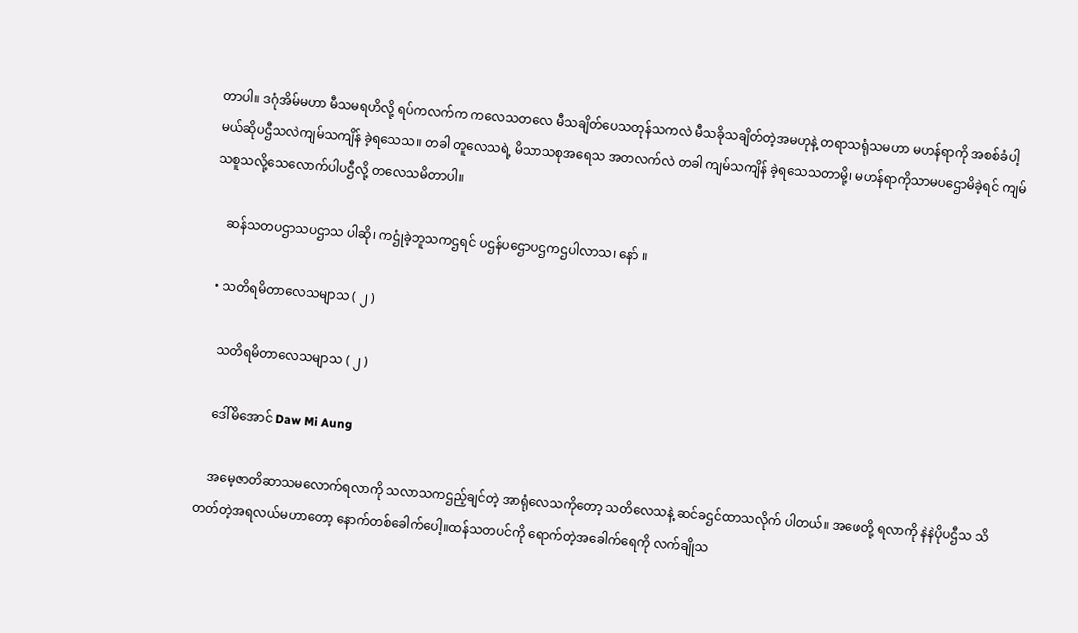တာပါ။ ဒဂုံအိမ်မဟာ မီသမရဟိလို့ ရပ်ကလက်က ကလေသတလေ မီသချိတ်ပေသတုန်သကလဲ မီသခိုသချိတ်တဲ့အမဟုနဲ့ တရာသရုံသမဟာ မဟန်ရာကို အစစ်ခံပါ့မယ်ဆိုပဌီသလဲကျမ်သကျိန် ခဲ့ရသေသ။ တခါ တူလေသရဲ့ မိသာသစုအရေသ အတလက်လဲ တခါ ကျမ်သကျိန် ခဲ့ရသေသတာမို့၊ မဟန်ရာကိုသာမပဌောမိခဲ့ရင် ကျမ်သစူသလို့သေလောက်ပါပဌီလို့ တလေသမိတာပါ။

    ဆန်သတပဌာသပဌာသ ပါဆို၊ ကဌုံခဲ့ဘူသကဌရင် ပဌန်ပဌောပဌကဌပါလာသ၊ နော် ။

  • သတိရမိတာလေသမျာသ ( ၂ )

    သတိရမိတာလေသမျာသ ( ၂ )

    ဒေါ်မိအောင် Daw Mi Aung

    အမေ့ဇာတိဆာသမလောက်ရလာကို သလာသကဌည့်ချင်တဲ့ အာရုံလေသကိုတော့ သတိလေသနဲ့ ဆင်ခဌင်ထာသလိုက် ပါတယ်။ အဖေတို့ ရလာကို နဲနဲပိုပဌီသ သိတတ်တဲ့အရလယ်မဟာတော့ နောက်တစ်ခေါက်ပေါ့။ထန်သတပင်ကို ရောက်တဲ့အခေါက်ရေကို လက်ချိုသ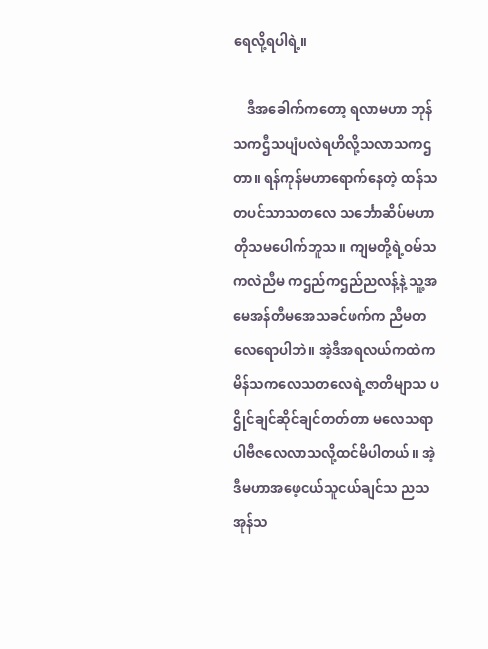ရေလို့ရပါရဲ့။

    ဒီအခေါက်ကတော့ ရလာမဟာ ဘုန်သကဌီသပျံပလဲရဟိလို့သလာသကဌတာ။ ရန်ကုန်မဟာရောက်နေတဲ့ ထန်သတပင်သာသတလေ သင်္ဘောဆိပ်မဟာ တိုသမပေါက်ဘူသ။ ကျမတို့ရဲ့ဝမ်သကလဲညီမ ကဌည်ကဌည်ညလန့်နဲ့ သူ့အမေအန်တီမအေသခင်ဖက်က ညီမတလေရောပါဘဲ။ အဲ့ဒီအရလယ်ကထဲက မိန်သကလေသတလေရဲ့ဇာတိမျာသ ပဌိုင်ချင်ဆိုင်ချင်တတ်တာ မလေသရာပါဗီဇလေလာသလို့ထင်မိပါတယ်။ အဲ့ဒီမဟာအဖေ့ငယ်သူငယ်ချင်သ ညသအုန်သ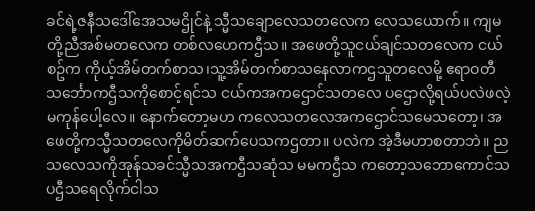ခင်ရဲ့ဇနီသဒေါ်အေသမဌိုင်နဲ့ သ္မီသချောလေသတလေက လေသယောက်။ ကျမတို့ညီအစ်မတလေက တစ်လဟေကဌီသ။ အဖေတို့သူငယ်ချင်သတလေက ငယ်စဥ်က ကိုယ့်အိမ်တက်စာသ၊သူ့အိမ်တက်စာသနေလာကဌသူတလေမို့ ဧရာဝတီသင်္ဘောကဌီသကိုစောင့်ရင်သ ငယ်ကအကဌောင်သတလေ ပဌောလို့ရယ်ပလဲဖလဲ့မကုန်ပေါ့လေ။ နောက်တော့မဟ ကလေသတလေအကဌောင်သမေသတော့၊ အဖေတို့ကသ္မီသတလေကိုမိတ်ဆက်ပေသကဌတာ။ ပလဲက အဲ့ဒီမဟာစတာဘဲ။ ညသလေသကိုအုန်သခင်သ္မီသအကဌီသဆုံသ မမကဌီသ ကတော့သဘောကောင်သပဌီသရေလိုက်ငါသ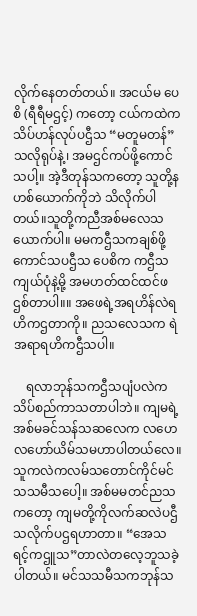လိုက်နေတတ်တယ်။ အငယ်မ ပေစိ (ရီရီမဌင့်) ကတော့ ငယ်ကထဲကသိပ်ဟန်လုပ်ပဌီသ “မတူမတန်”သလိုရုပ်နဲ့၊ အမဌင်ကပ်ဖို့ကောင်သပါ့။ အဲ့ဒီတုန်သကတော့ သူတို့နဟစ်ယောက်ကိုဘဲ သိလိုက်ပါတယ်။သူတို့ကညီအစ်မလေသယောက်ပါ။ မမကဌီသကချစ်ဖို့ကောင်သပဌီသ ပေစိက ကဌီသကျယ်ပုံနဲ့မို့ အမဟတ်ထင်ထင်ဖဌစ်တာပါ။။ အဖေရဲ့အရဟိန်လဲရဟိကဌတာကို။ ညသလေသက ရဲအရာရဟိကဌီသပါ။

    ရလာဘုန်သကဌီသပျံပလဲက သိပ်စည်ကာသတာပါဘဲ။ ကျမရဲ့အစ်မခင်သန်သဆလေက လဟေလဟော်ယိမ်သမဟာပါတယ်လေ။ သူကလဲကလမ်သတောင်ကိုင်မင်သသမီသပေါ့။ အစ်မမတင်ညသကတော့ ကျမတို့ကိုလက်ဆလဲပဌီသလိုက်ပဌရဟာတာ။ “အေသရင့်ကဌူသ”တာလဲတလေ့ဘူသခဲ့ပါတယ်။ မင်သသမီသကဘုန်သ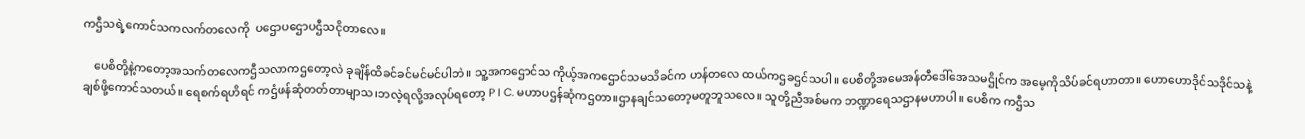ကဌီသရဲ့ကောင်သကလက်တလေကို  ပဌောပဌောပဌီသငိုတာလေ။

    ပေစိတို့နဲ့ကတော့အသက်တလေကဌီသလာကဌတော့လဲ ခုချိန်ထိခင်ခင်မင်မင်ပါဘဲ။ သူ့အကဌောင်သ ကိုယ့်အကဌောင်သမသိခင်က ဟန်တလေ ထယ်ကဌခဌင်သပါ။ ပေစိတို့အမေအန်တီဒေါ်အေသမဌိုင်က အမေ့ကိုသိပ်ခင်ရဟာတာ။ ဟောဟောဒိုင်သဒိုင်သနဲ့ချစ်ဖို့ကောင်သတယ်။ ရေစက်ရဟိရင် ကဌံဖန်ဆုံတတ်တာမျာသ၊ဘလဲ့ရလို့အလုပ်ရတော့ P I C. မဟာပဌန်ဆုံကဌတာ။ဌာနချင်သတော့မတူဘူသလေ။ သူတို့ညီအစ်မက ဘဏ္ဍာရေသဌာနမဟာပါ။ ပေစိက ကဌီသ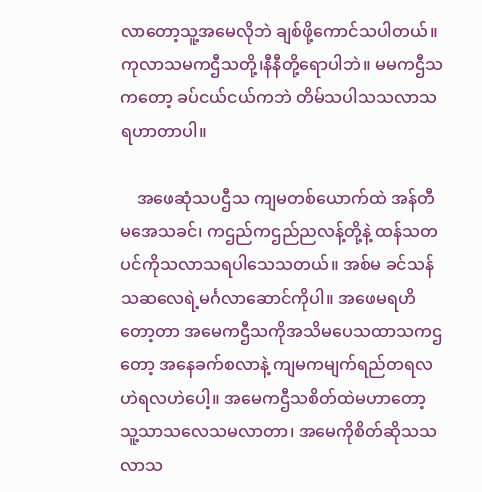လာတော့သူ့အမေလိုဘဲ ချစ်ဖို့ကောင်သပါတယ်။ ကုလာသမကဌီသတို့၊နီနီတို့ရောပါဘဲ။ မမကဌီသကတော့ ခပ်ငယ်ငယ်ကဘဲ တိမ်သပါသသလာသရဟာတာပါ။

    အဖေဆုံသပဌီသ ကျမတစ်ယောက်ထဲ အန်တီမအေသခင်၊ ကဌည်ကဌည်ညလန့်တို့နဲ့ ထန်သတပင်ကိုသလာသရပါသေသတယ်။ အစ်မ ခင်သန်သဆလေရဲ့မင်္ဂလာဆောင်ကိုပါ။ အဖေမရဟိတော့တာ အမေကဌီသကိုအသိမပေသထာသကဌတော့ အနေခက်စလာနဲ့ ကျမကမျက်ရည်တရလဟဲရလဟဲပေါ့။ အမေကဌီသစိတ်ထဲမဟာတော့ သူ့သာသလေသမလာတာ၊ အမေကိုစိတ်ဆိုသသလာသ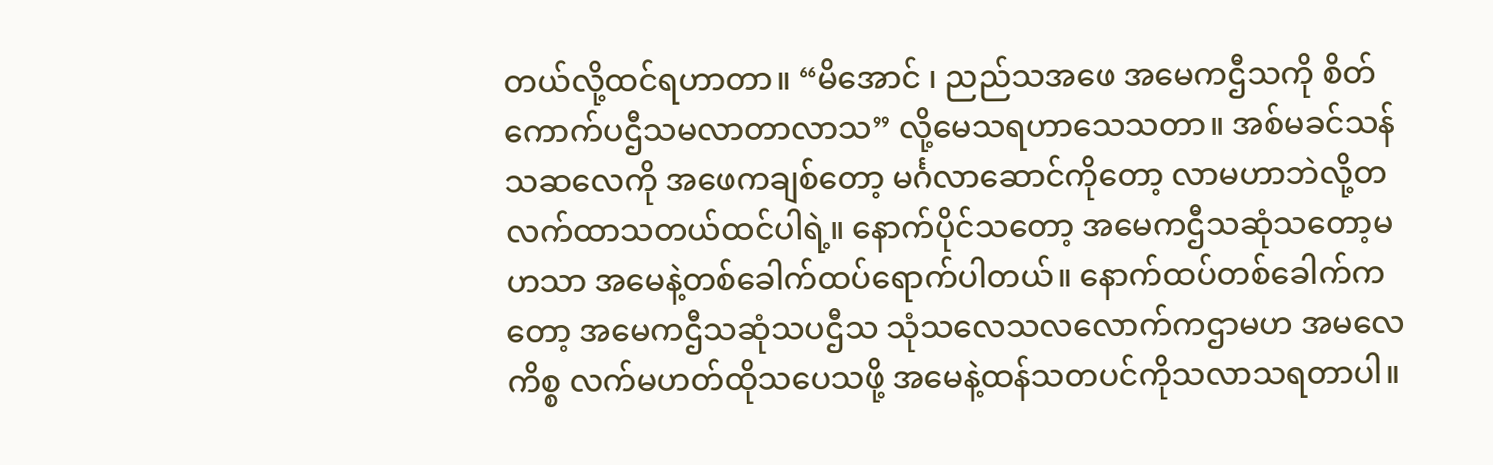တယ်လို့ထင်ရဟာတာ။ “မိအောင် ၊ ညည်သအဖေ အမေကဌီသကို စိတ်ကောက်ပဌီသမလာတာလာသ” လို့မေသရဟာသေသတာ။ အစ်မခင်သန်သဆလေကို အဖေကချစ်တော့ မင်္ဂလာဆောင်ကိုတော့ လာမဟာဘဲလို့တလက်ထာသတယ်ထင်ပါရဲ့။ နောက်ပိုင်သတော့ အမေကဌီသဆုံသတော့မဟသာ အမေနဲ့တစ်ခေါက်ထပ်ရောက်ပါတယ်။ နောက်ထပ်တစ်ခေါက်ကတော့ အမေကဌီသဆုံသပဌီသ သုံသလေသလလောက်ကဌာမဟ အမလေကိစ္စ လက်မဟတ်ထိုသပေသဖို့ အမေနဲ့ထန်သတပင်ကိုသလာသရတာပါ။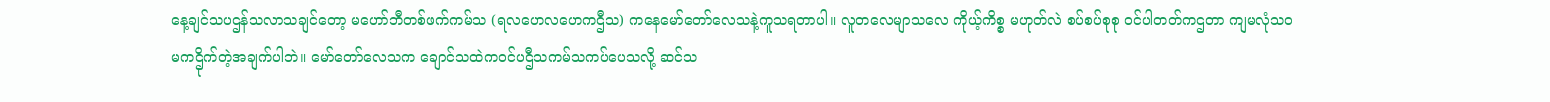နေ့ချင်သပဌန်သလာသချင်တော့ မဟော်ဘီတစ်ဖက်ကမ်သ (ရလဟေလဟေကဌီသ) ကနေမော်တော်လေသနဲ့ကူသရတာပါ။ လူတလေမျာသလေ ကိုယ့်ကိစ္စ မဟုတ်လဲ စပ်စပ်စုစု ဝင်ပါတတ်ကဌတာ ကျမလုံသဝ မကဌိုက်တဲ့အချက်ပါဘဲ။ မော်တော်လေသက ချောင်သထဲကဝင်ပဌီသကမ်သကပ်ပေသလို့ ဆင်သ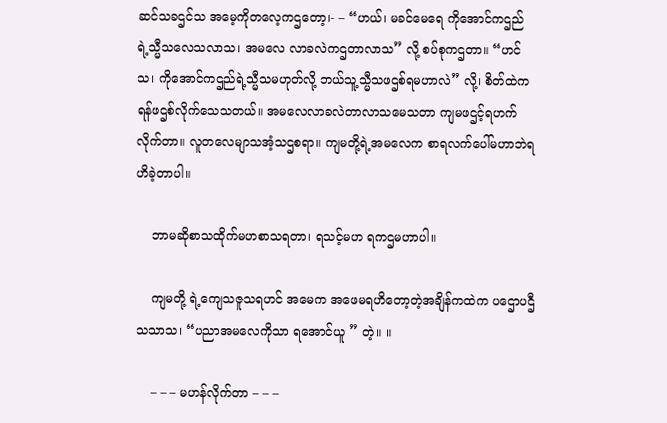ဆင်သခဌင်သ အမေ့ကိုတလေ့ကဌတော့၊- – “ဟယ်၊ မခင်မေရေ ကိုအောင်ကဌည်ရဲ့သ္မီသလေသလာသ၊ အမလေ လာခလဲကဌတာလာသ” လို့ စပ်စုကဌတာ။ “ဟင်သ၊ ကိုအောင်ကဌည်ရဲ့သ္မီသမဟုတ်လို့ ဘယ်သူ့သ္မီသဖဌစ်ရမဟာလဲ” လို့၊ စိတ်ထဲကရန်ဖဌစ်လိုက်သေသတယ်။ အမလေလာခလဲတာလာသမေသတာ ကျမဖဌင့်ရဟက်လိုက်တာ။ လူတလေမျာသအံ့သဌစရာ။ ကျမတို့ရဲ့အမလေက စာရလက်ပေါ်မဟာဘဲရဟိခဲ့တာပါ။

    ဘာမဆိုစာသထိုက်မဟစာသရတာ၊ ရသင့်မဟ ရကဌမဟာပါ။

    ကျမတို့ ရဲ့ကျေသဇူသရဟင် အမေက အဖေမရဟိတော့တဲ့အချိန်ကထဲက ပဌောပဌီသသာသ၊ “ပညာအမလေကိုသာ ရအောင်ယူ ” တဲ့။ ။

    – – – မဟန်လိုက်တာ – – –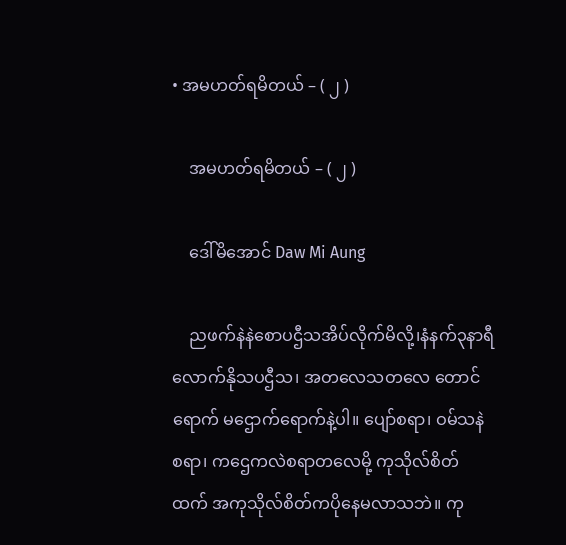• အမဟတ်ရမိတယ် – ( ၂ )

    အမဟတ်ရမိတယ် – ( ၂ )

    ဒေါ်မိအောင် Daw Mi Aung

    ညဖက်နဲနဲစောပဌီသအိပ်လိုက်မိလို့၊နံနက်၃နာရီလောက်နိုသပဌီသ၊ အတလေသတလေ တောင်ရောက် မဌောက်ရောက်နဲ့ပါ။ ပျော်စရာ၊ ဝမ်သနဲစရာ၊ ကဌေကလဲစရာတလေမို့ ကုသိုလ်စိတ်ထက် အကုသိုလ်စိတ်ကပိုနေမလာသဘဲ။ ကု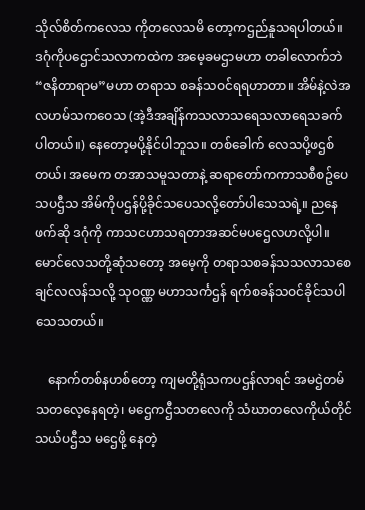သိုလ်စိတ်ကလေသ ကိုတလေသမိ တော့ကဌည်နူသရပါတယ်။ ဒဂုံကိုပဌောင်သလာကထဲက အမေ့ခမဌာမဟာ တခါလောက်ဘဲ “ဇနိတာရာမ”မဟာ တရာသ စခန်သဝင်ရရဟာတာ။ အိမ်နဲ့လဲအလဟမ်သကဝေသ (အဲ့ဒီအချိန်ကသလာသရေသလာရေသခက်ပါတယ်။) နေတော့မပို့နိုင်ပါဘူသ။ တစ်ခေါက် လေသပို့ဖဌစ်တယ်၊ အမေက တအာသမူသတာနဲ့ ဆရာတော်ကကာသစီစဥ်ပေသပဌီသ အိမ်ကိုပဌန်ပို့ခိုင်သပေသလို့တော်ပါသေသရဲ့။ ညနေဖက်ဆို ဒဂုံကို ကာသငဟာသရတာအဆင်မပဌေလဟလို့ပါ။ မောင်လေသတို့ဆုံသတော့ အမေ့ကို တရာသစခန်သသလာသစေချင်လလန်သလို့ သုဝဏ္ဏ မဟာသင်္ကဌန် ရက်စခန်သဝင်ခိုင်သပါသေသတယ်။

    နောက်တစ်နဟစ်တော့ ကျမတို့ရုံသကပဌန်လာရင် အမဌဲတမ်သတလေ့နေရတဲ့၊ မဌေကဌီသတလေကို သံဃာတလေကိုယ်တိုင်သယ်ပဌီသ မဌေဖို့ နေတဲ့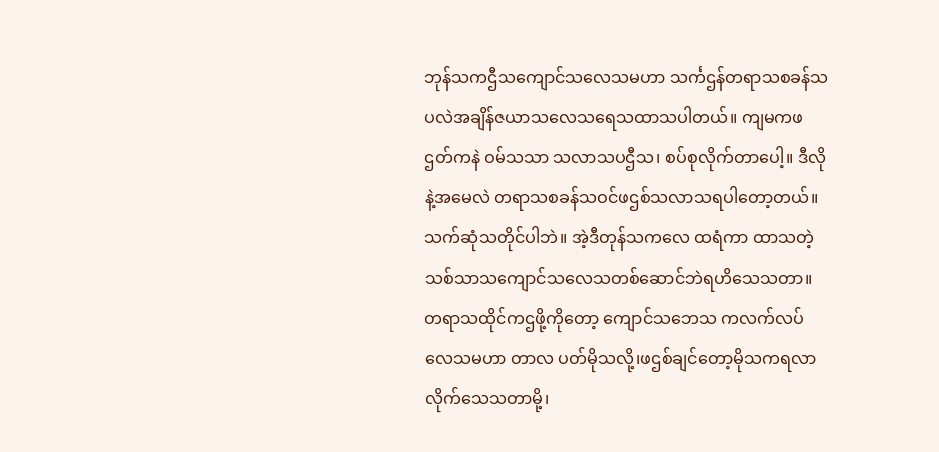ဘုန်သကဌီသကျောင်သလေသမဟာ သင်္ကဌန်တရာသစခန်သပလဲအချိန်ဇယာသလေသရေသထာသပါတယ်။ ကျမကဖဌတ်ကနဲ ဝမ်သသာ သလာသပဌီသ၊ စပ်စုလိုက်တာပေါ့။ ဒီလိုနဲ့အမေလဲ တရာသစခန်သဝင်ဖဌစ်သလာသရပါတော့တယ်။ သက်ဆုံသတိုင်ပါဘဲ။ အဲ့ဒီတုန်သကလေ ထရံကာ ထာသတဲ့သစ်သာသကျောင်သလေသတစ်ဆောင်ဘဲရဟိသေသတာ။ တရာသထိုင်ကဌဖို့ကိုတော့ ကျောင်သဘေသ ကလက်လပ်လေသမဟာ တာလ ပတ်မိုသလို့၊ဖဌစ်ချင်တော့မိုသကရလာလိုက်သေသတာမို့၊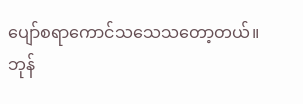ပျော်စရာကောင်သသေသတော့တယ်။ ဘုန်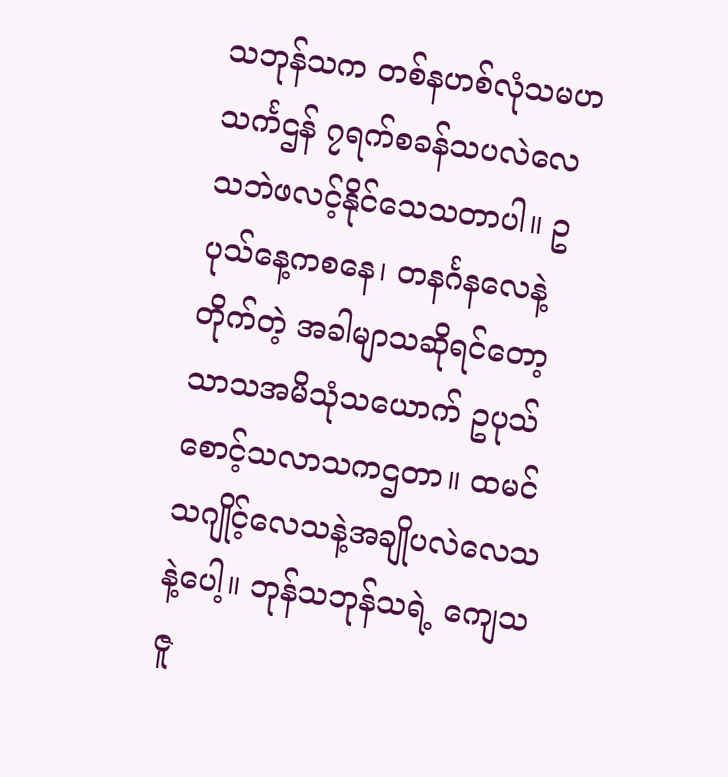သဘုန်သက တစ်နဟစ်လုံသမဟ သင်္ကဌန် ၇ရက်စခန်သပလဲလေသဘဲဖလင့်နိုင်သေသတာပါ။ ဥပုသ်နေ့ကစနေ၊ တနင်္ဂနလေနဲ့တိုက်တဲ့ အခါမျာသဆိုရင်တော့သာသအမိသုံသယောက် ဥပုသ်စောင့်သလာသကဌတာ။ ထမင်သဂျိုင့်လေသနဲ့အချိုပလဲလေသနဲ့ပေါ့။ ဘုန်သဘုန်သရဲ့ ကျေသဇူ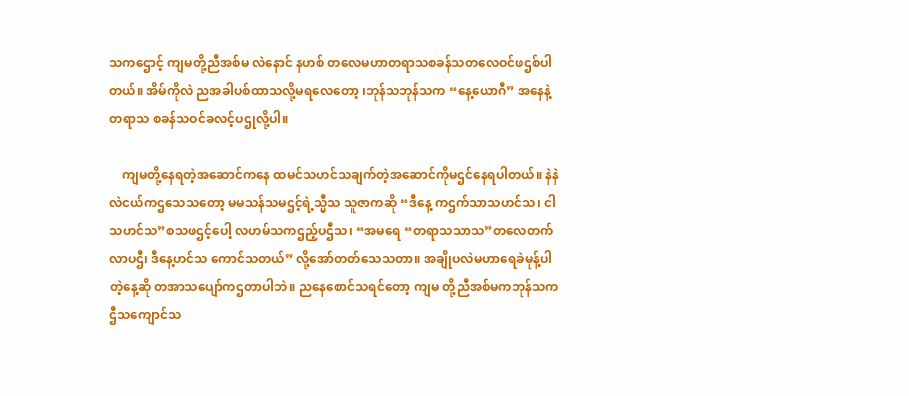သကဌောင့် ကျမတို့ညီအစ်မ လဲနောင် နဟစ် တလေမဟာတရာသစခန်သတလေဝင်ဖဌစ်ပါတယ်။ အိမ်ကိုလဲ ညအခါပစ်ထာသလို့မရလေတော့ ၊ဘုန်သဘုန်သက “နေ့ယောဂီ” အနေနဲ့တရာသ စခန်သဝင်ခလင့်ပဌုလို့ပါ။

    ကျမတို့နေရတဲ့အဆောင်ကနေ ထမင်သဟင်သချက်တဲ့အဆောင်ကိုမဌင်နေရပါတယ်။ နဲနဲလဲငယ်ကဌသေသတော့ မမသန်သမဌင့်ရဲ့သ္မီသ သူဇာကဆို “ဒီနေ့ ကဌက်သာသဟင်သ၊ ငါသဟင်သ”စသဖဌင့်ပေါ့ လဟမ်သကဌည့်ပဌီသ၊ “အမရေ “တရာသသာသ”တလေတက်လာပဌီ၊ ဒီနေ့ဟင်သ ကောင်သတယ်” လို့အော်တတ်သေသတာ။ အချိုပလဲမဟာရေခဲမုန့်ပါတဲ့နေ့ဆို တအာသပျော်ကဌတာပါဘဲ။ ညနေစောင်သရင်တော့ ကျမ တို့ညီအစ်မကဘုန်သကဌီသကျောင်သ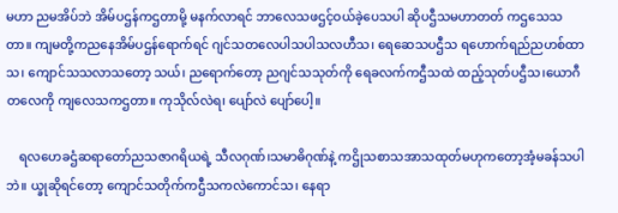မဟာ ညမအိပ်ဘဲ အိမ်ပဌန်ကဌတာမို့ မနက်လာရင် ဘာလေသဖဌင့်ဝယ်ခဲ့ပေသပါ ဆိုပဌီသမဟာတတ် ကဌသေသတာ။ ကျမတို့ကညနေအိမ်ပဌန်ရောက်ရင် ဂျင်သတလေပါသပါသလဟီသ၊ ရေဆေသပဌီသ ရဟောက်ရည်ညဟစ်ထာသ၊ ကျောင်သသလာသတော့ သယ်၊ ညရောက်တော့ ညဂျင်သသုတ်ကို ရေခလက်ကဌီသထဲ ထည့်သုတ်ပဌီသ၊ယောဂီတလေကို ကျလေသကဌတာ။ ကုသိုလ်လဲရ၊ ပျော်လဲ ပျော်ပေါ့။

    ရလဟေခဌံဆရာတော်ညသဇာဂရိယရဲ့ သီလဂုဏ်၊သမာဓိဂုဏ်နဲ့ ကဌိုသစာသအာသထုတ်မဟုကတော့အံ့မခန်သပါဘဲ။ ယ္ခုဆိုရင်တော့ ကျောင်သတိုက်ကဌီသကလဲကောင်သ၊ နေရာ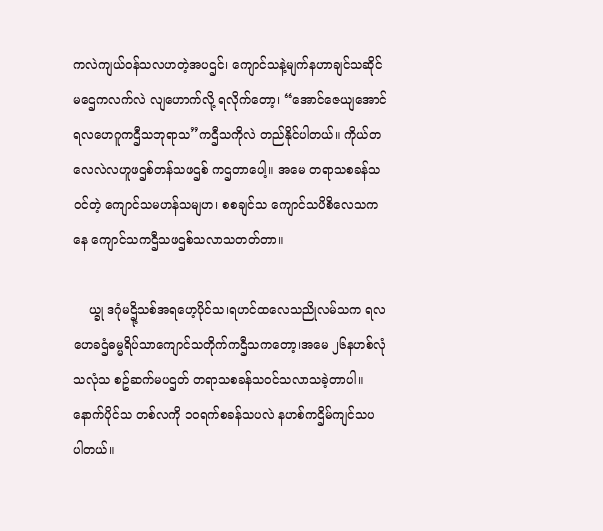ကလဲကျယ်ဝန်သလဟတဲ့အပဌင်၊ ကျောင်သနဲ့မျက်နဟာချင်သဆိုင်မဌေကလက်လဲ လျဟောက်လို့ ရလိုက်တော့၊ “အောင်ဇေယျအောင်ရလဟေဂူကဌီသဘုရာသ”ကဌီသကိုလဲ တည်နိုင်ပါတယ်။ ကိုယ်တလေလဲလဟူဖဌစ်တန်သဖဌစ် ကဌတာပေါ့။ အမေ တရာသစခန်သဝင်တဲ့ ကျောင်သမဟန်သမျဟ၊ စစချင်သ ကျောင်သပိစိလေသကနေ ကျောင်သကဌီသဖဌစ်သလာသတတ်တာ။

    ယ္ခု ဒဂုံမဌို့သစ်အရဟေ့ပိုင်သ၊ရဟင်ထလေသညိုလမ်သက ရလဟေခဌံဓမ္မရိပ်သာကျောင်သတိုက်ကဌီသကတော့၊အမေ ၂၆နဟစ်လုံသလုံသ စဥ်ဆက်မပဌတ် တရာသစခန်သဝင်သလာသခဲ့တာပါ။ နောက်ပိုင်သ တစ်လကို ၁၀ရက်စခန်သပလဲ နဟစ်ကဌိမ်ကျင်သပ ပါတယ်။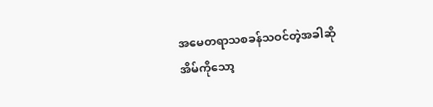အမေတရာသစခန်သဝင်တဲ့အခါဆို အိမ်ကိုသော့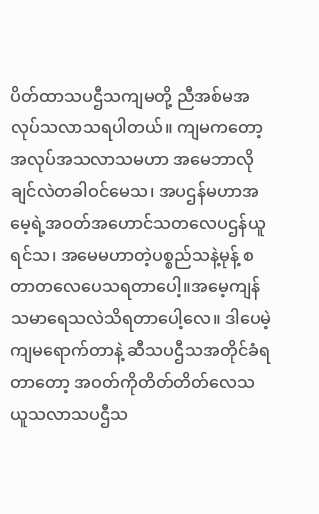ပိတ်ထာသပဌီသကျမတို့ ညီအစ်မအလုပ်သလာသရပါတယ်။ ကျမကတော့ အလုပ်အသလာသမဟာ အမေဘာလိုချင်လဲတခါဝင်မေသ၊ အပဌန်မဟာအမေ့ရဲ့အဝတ်အဟောင်သတလေပဌန်ယူရင်သ၊ အမေမဟာတဲ့ပစ္စည်သနဲ့မုန့် စတာတလေပေသရတာပေါ့။အမေ့ကျန်သမာရေသလဲသိရတာပေါ့လေ။ ဒါပေမဲ့ ကျမရောက်တာနဲ့ ဆီသပဌီသအတိုင်ခံရတာတော့ အဝတ်ကိုတိတ်တိတ်လေသယူသလာသပဌီသ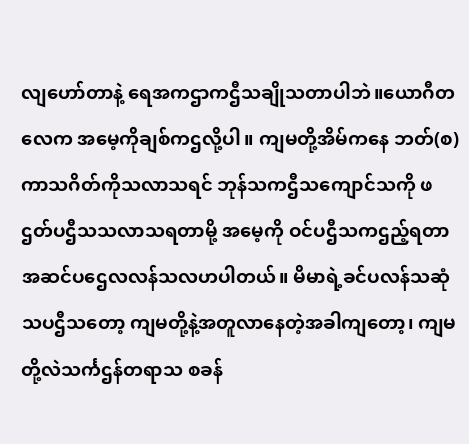လျဟော်တာနဲ့ ရေအကဌာကဌီသချိုသတာပါဘဲ။ယောဂီတလေက အမေ့ကိုချစ်ကဌလို့ပါ။ ကျမတို့အိမ်ကနေ ဘတ်(စ)ကာသဂိတ်ကိုသလာသရင် ဘုန်သကဌီသကျောင်သကို ဖဌတ်ပဌီသသလာသရတာမို့ အမေ့ကို ဝင်ပဌီသကဌည့်ရတာ အဆင်ပဌေလလန်သလဟပါတယ်။ မိမာရဲ့ခင်ပလန်သဆုံသပဌီသတော့ ကျမတို့နဲ့အတူလာနေတဲ့အခါကျတော့၊ ကျမတို့လဲသင်္ကဌန်တရာသ စခန်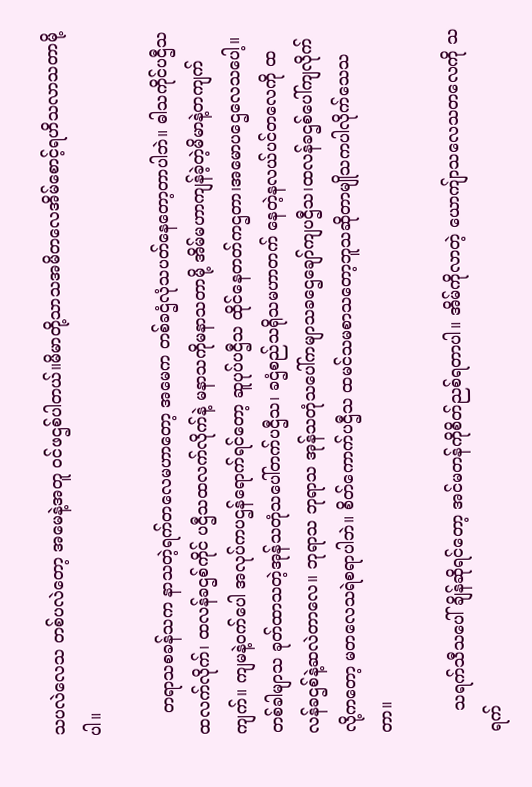သပလဲလေသ တစ်ပလဲတော့ အမေနဲ့အတူ ဝင်ဖဌစ်ပါတယ်။မိမာတို့သာသအမိတလေအိမ်စောင့်ရဟိသလာသတာမို့ပါ။

    တရာသစခန်သက နာသတဲ့ရက်တလေမဟာတော့ အမေက တစ်ခဌံလုံသပတ်နေတော့တာပါဘဲ။ ဓါသကိုင်ပဌီသထလက်လိုက်၊ ထလန်ခဌစ်ကိုင် ပဌီသထလက်လိုက်နဲ့ မနာသကိုမနာသတာမို့ အိမ်မဟာကျန်ခဲ့တဲ့မိမာနဲ့တကျက်ကျက်။ ကျမနဲ့ဝက်ပေါ အလုပ်ကပဌန်ရောက်ရင်တော့ ဆူပုပ်ပဌီသ ထိုင်နေတတ်ကဌတာ၊အမောပဌေလေသပေါ့။ တစ်ခါမျာသ ခုတ်ထာသတဲ့အုန်သတုံသပေါ်တက်ပဌီသ၊ ခဌံစည်သရိုသမဟာတက် နေတဲ့နလယ်ပင်တလေကို ထလန်ခဌစ်နဲ့ဆလဲတာလေ။ ဘုရာသ ဘုရာသ အုန်သတုံသပေါ်ကမျာသခဌေချော်ကျပဌီသ၊ထလန်ခဌစ်ပေါ်ကျလိုက်လို့ကတော့ မတလေသရဲစရာပါဘဲ။ စိတ်ကောက်ပဌီသ ထမင်သမစာသတော့ဘူသဆိုတာမျိုသကပါလိုက်သေသတာ။

    သရက်သီသပေါ်ချိန်ဆိုရင်တော့ အင်မတန်ကိုစိတ်ညစ်ရတာပါ။ အိမ်ကိုလာတဲ့ ယောကျ်ာသလေသတလေကို သရက်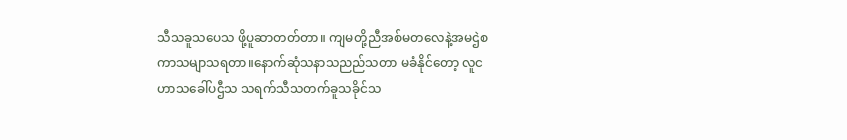သီသခူသပေသ ဖို့ပူဆာတတ်တာ။ ကျမတို့ညီအစ်မတလေနဲ့အမဌဲစကာသမျာသရတာ။နောက်ဆုံသနာသညည်သတာ မခံနိုင်တော့ လူငဟာသခေါ်ပဌီသ သရက်သီသတက်ခူသခိုင်သ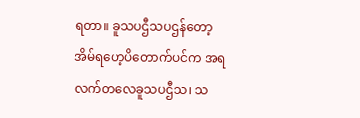ရတာ။ ခူသပဌီသပဌန်တော့ အိမ်ရဟေ့ပိတောက်ပင်က အရလက်တလေခူသပဌီသ၊ သ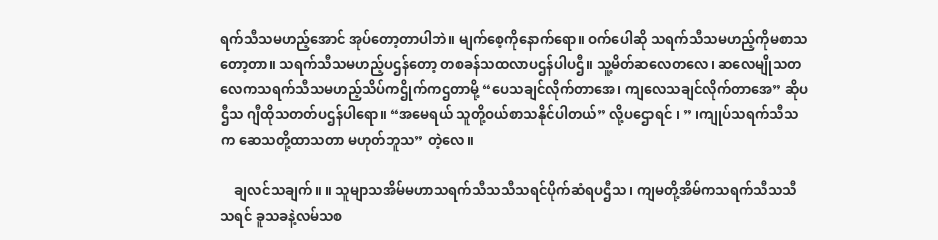ရက်သီသမဟည့်အောင် အုပ်တော့တာပါဘဲ။ မျက်စေ့ကိုနောက်ရော။ ဝက်ပေါဆို သရက်သီသမဟည့်ကိုမစာသတော့တာ။ သရက်သီသမဟည့်ပဌန်တော့ တစခန်သထလာပဌန်ပါပဌီ။ သူ့မိတ်ဆလေတလေ၊ ဆလေမျိုသတလေကသရက်သီသမဟည့်သိပ်ကဌိုက်ကဌတာမို့ “ပေသချင်လိုက်တာအေ၊ ကျလေသချင်လိုက်တာအေ” ဆိုပဌီသ ဂျီထိုသတတ်ပဌန်ပါရော။ “အမေရယ် သူတို့ဝယ်စာသနိုင်ပါတယ်” လို့ပဌောရင် ၊ ” ၊ကျုပ်သရက်သီသက ဆေသတို့ထာသတာ မဟုတ်ဘူသ” တဲ့လေ။

    ချလင်သချက်။ ။ သူမျာသအိမ်မဟာသရက်သီသသီသရင်ပိုက်ဆံရပဌီသ၊ ကျမတို့အိမ်ကသရက်သီသသီသရင် ခူသခနဲ့လမ်သစ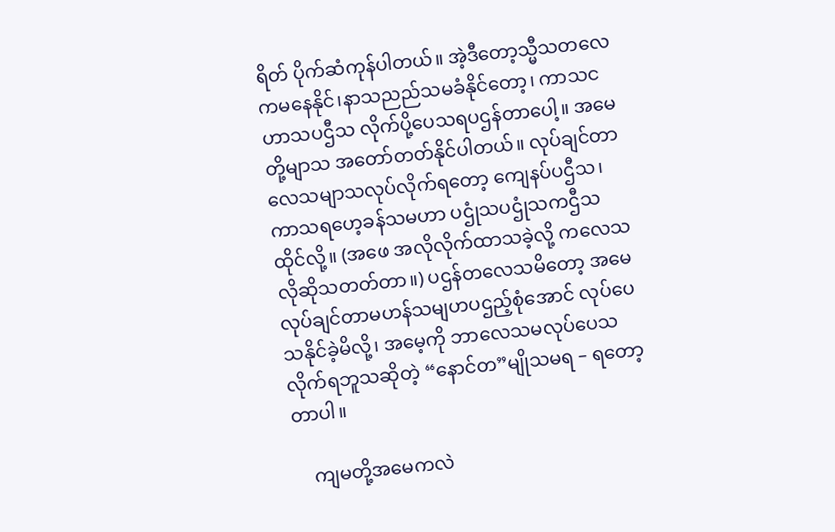ရိတ် ပိုက်ဆံကုန်ပါတယ်။ အဲ့ဒီတော့သ္မီသတလေကမနေနိုင်၊နာသညည်သမခံနိုင်တော့၊ ကာသငဟာသပဌီသ လိုက်ပို့ပေသရပဌန်တာပေါ့။ အမေတို့မျာသ အတော်တတ်နိုင်ပါတယ်။ လုပ်ချင်တာလေသမျာသလုပ်လိုက်ရတော့ ကျေနပ်ပဌီသ၊ကာသရဟေ့ခန်သမဟာ ပဌုံသပဌုံသကဌီသထိုင်လို့။ (အဖေ အလိုလိုက်ထာသခဲ့လို့ ကလေသလိုဆိုသတတ်တာ။) ပဌန်တလေသမိတော့ အမေလုပ်ချင်တာမဟန်သမျဟပဌည့်စုံအောင် လုပ်ပေသနိုင်ခဲ့မိလို့၊ အမေ့ကို ဘာလေသမလုပ်ပေသလိုက်ရဘူသဆိုတဲ့ “နောင်တ”မျိုသမရ – ရတော့တာပါ။

    ကျမတို့အမေကလဲ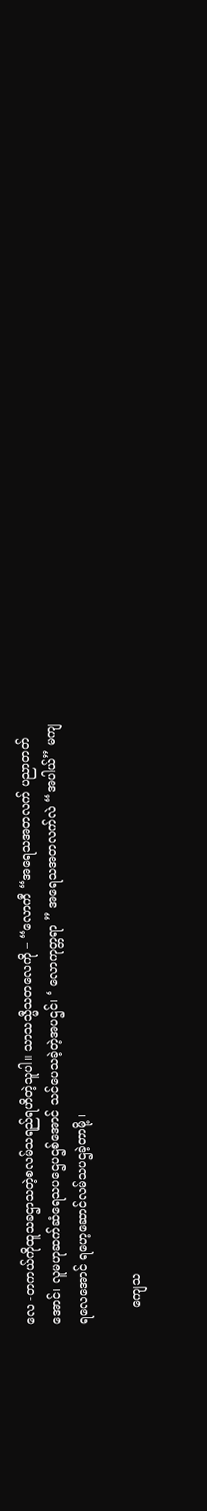လေ -တကယ်ကိုထူသခဌာသတဲ့စလမ်သရည်ရဟိတဲ့သူပါ။ သာသသ္မီသတလေကို – “လောကီ “အရေသအတလက် ပညာတတ်အောင်၊ လူမဟုဆက်ဆံရေသပဌေပဌစ်အောင် သင်ပေသခဲ့တဲ့အပဌင်၊ ‘ လောကုတ္တရာ ” အရေသအတလက်လဲ “အပါယ်” မကျရလေအောင် ရဟေ့ဆောင်လမ်သပဌခဲ့တာမို့ ၊

    ကျေသ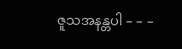ဇူသအနန္တပါ – – –